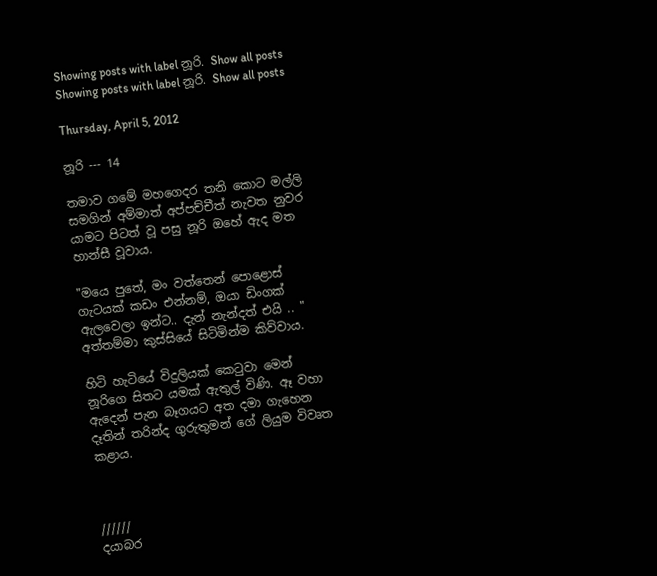Showing posts with label නූරි. Show all posts
Showing posts with label නූරි. Show all posts

Thursday, April 5, 2012

නූරි --- 14

තමාව ගමේ මහගෙදර තනි කොට මල්ලි සමගින් අම්මාත් අප්පච්චීත් නැවත නුවර යාමට පිටත් වූ පසු නූරි ඔහේ ඇද මත හාන්සී වූවාය.

"මයෙ පුතේ, මං වත්තෙන් පොළොස් ගැටයක් කඩං එන්නම්, ඔයා ඩිංගක් ඇලවෙලා ඉන්ට.. දැන් නැන්දත් එයි .. "
අත්තම්මා කුස්සියේ සිටිමින්ම කිව්වාය.

හිටි හැටියේ විදුලියක් කෙ‍ටුවා මෙන් නූරිගෙ සිතට යමක් ඇතුල් විණි. ඈ වහා ඇදෙන් පැන බෑගයට අත දමා ගැහෙන දෑතින් තරින්ද ගුරුතුමන් ගේ ලියුම විවෘත කළාය.



//////
දයාබර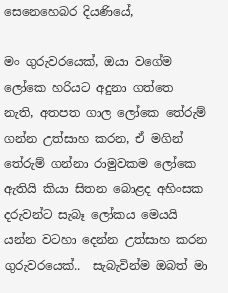සෙනෙහෙබර දියණියේ,

මං ගුරුවරයෙක්, ඔයා වගේම ලෝකෙ හරියට අදුනා ගත්තෙ නැති, අතපත ගාල ලෝකෙ තේරුම් ගන්න උත්සාහ කරන, ඒ මගින් තේරුම් ගන්නා රාමුවකම ලෝකෙ ඇතියි කියා සිතන බොළද අහිංසක දරුවන්ට සැබෑ ලෝකය මෙයයි යන්න වටහා දෙන්න උත්සාහ කරන ගුරුවරයෙක්..  සැබැවින්ම ඔබත් මා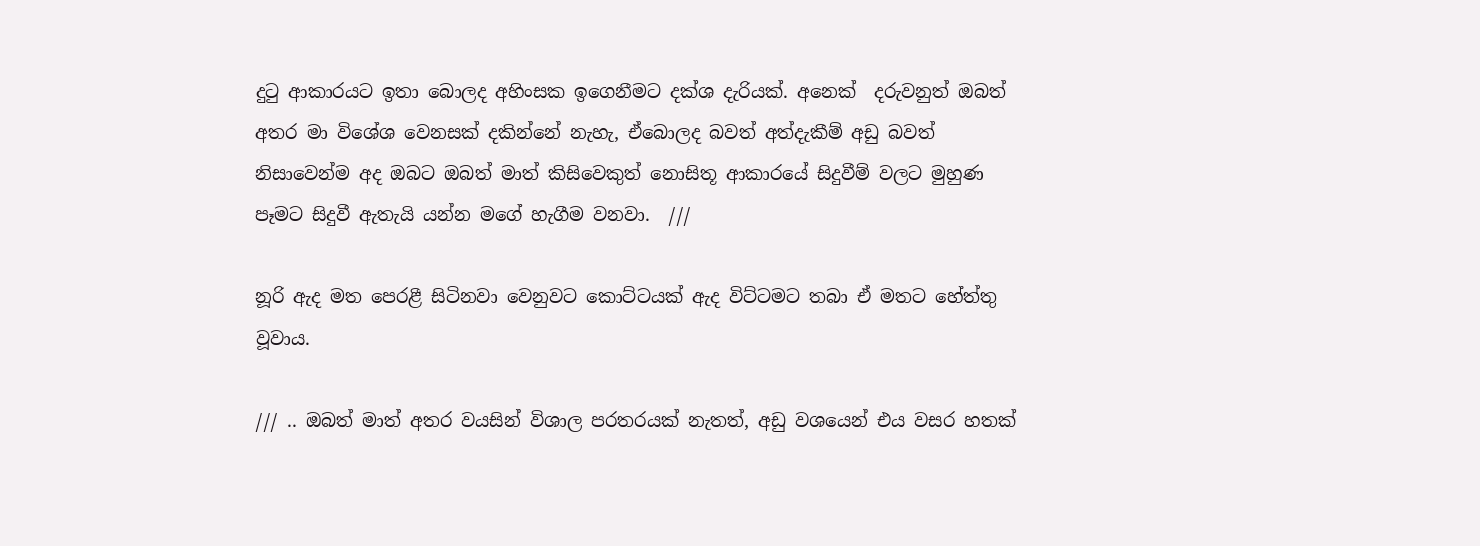දු‍ටු ආකාරයට ඉතා බොලද අහිංසක ඉගෙනීමට දක්ශ දැරියක්. අනෙක්  දරුවනුත් ඔබත් අතර මා විශේශ වෙනසක් දකින්නේ නැහැ, ඒබොලද බවත් අත්දැකීම් අඩු බවත් නිසාවෙන්ම අද ඔබට ඔබත් මාත් කිසිවෙකුත් නොසිතූ ආකාරයේ සිදුවීම් වලට මුහුණ පෑමට සිදුවී ඇතැයි යන්න මගේ හැගීම වනවා.  ///

නූරි ඇද මත පෙරළී සිටිනවා වෙනුවට කොට්ටයක් ඇද විට්ටමට තබා ඒ මතට හේත්තු වූවාය.

/// .. ඔබත් මාත් අතර වයසින් විශාල පරතරයක් නැතත්, අඩු වශයෙන් එය වසර හතක්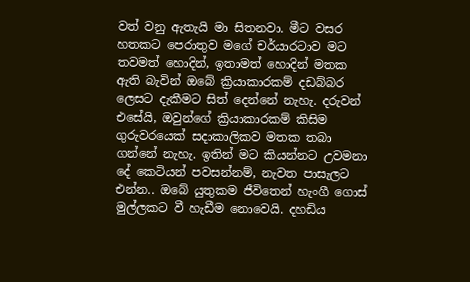වත් වනු ඇතැයි මා සිතනවා. මීට වසර හතකට පෙරාතුව මගේ චර්යාරටාව මට තවමත් හොදින්, ඉතාමත් හොදින් මතක ඇති බැවින් ඔබේ ක්‍රියාකාරකම් දඩබ්බර ලෙසට දැකීමට සිත් දෙන්නේ නැහැ. දරුවන් එසේයි, ඔවුන්ගේ ක්‍රියාකාරකම් කිසිම ගුරුවරයෙක් සදාකාලිකව මතක තබා ගන්නේ නැහැ. ඉතින් මට කියන්නට උවමනා දේ කෙටියන් පවසන්නම්, නැවත පාසැලට එන්න.. ඔබේ යුතුකම ජීවිතෙන් හැංගී ගොස් මුල්ලකට වී හැඩීම නොවෙයි. දහඩිය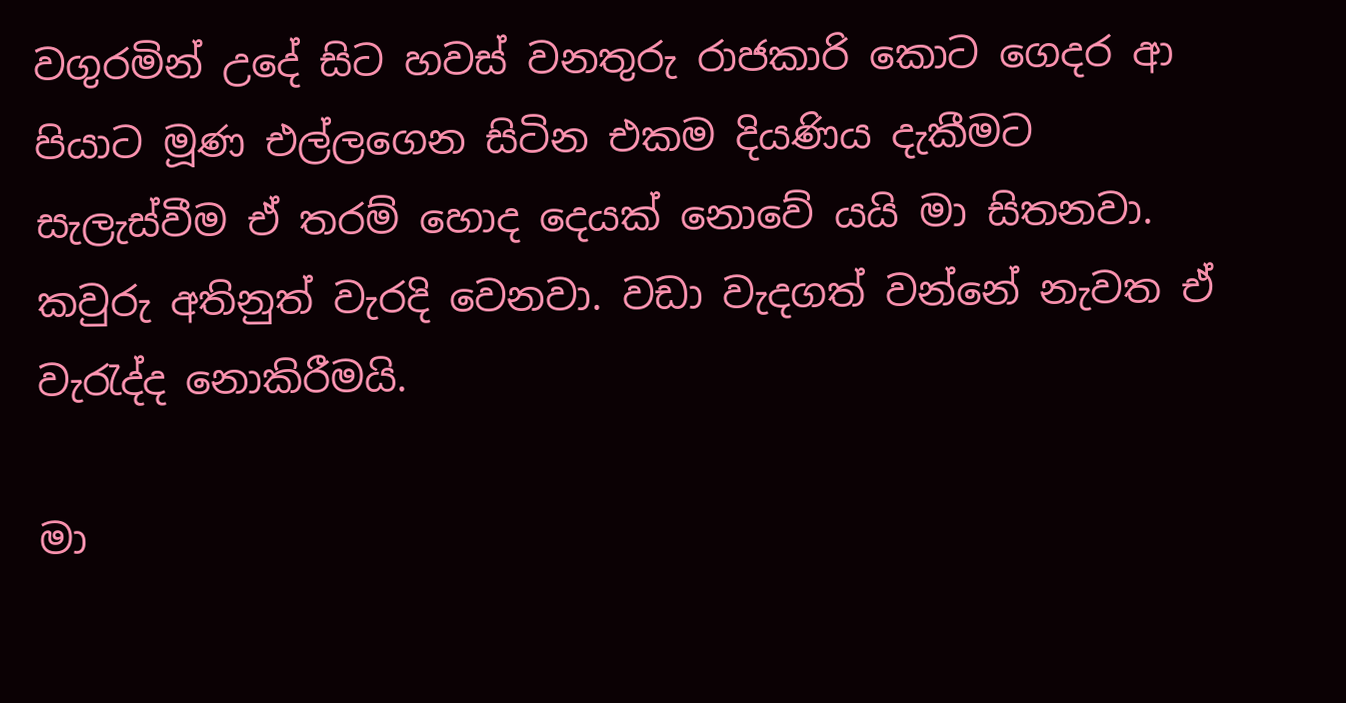වගුරමින් උදේ සිට හවස් වනතුරු රාජකාරි කොට ගෙදර ආ පියාට මූණ එල්ලගෙන සිටින එකම දියණිය දැකීමට සැලැස්වීම ඒ තරම් හොද දෙයක් නොවේ යයි මා සිතනවා. කවුරු අතිනුත් වැරදි වෙනවා. වඩා වැදගත් වන්නේ නැවත ඒ වැ‍රැද්ද නොකිරීමයි.

මා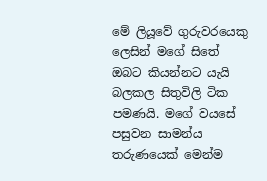මේ ලියූවේ ගුරුවරයෙකු ලෙසින් මගේ සිතේ ඔබට කියන්නට යැයි බලකල සිතුවිලි ටික පමණයි. මගේ වයසේ පසුවන සාමන්ය තරුණයෙක් මෙන්ම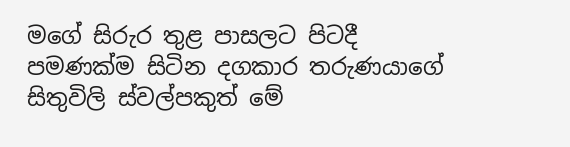මගේ සිරුර තුළ පාසලට පිටදී පමණක්ම සිටින දගකාර තරුණයාගේ සිතුවිලි ස්වල්පකුත් මේ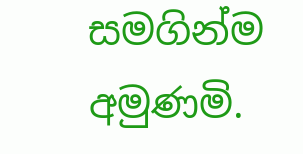සමගින්ම අමුණමි.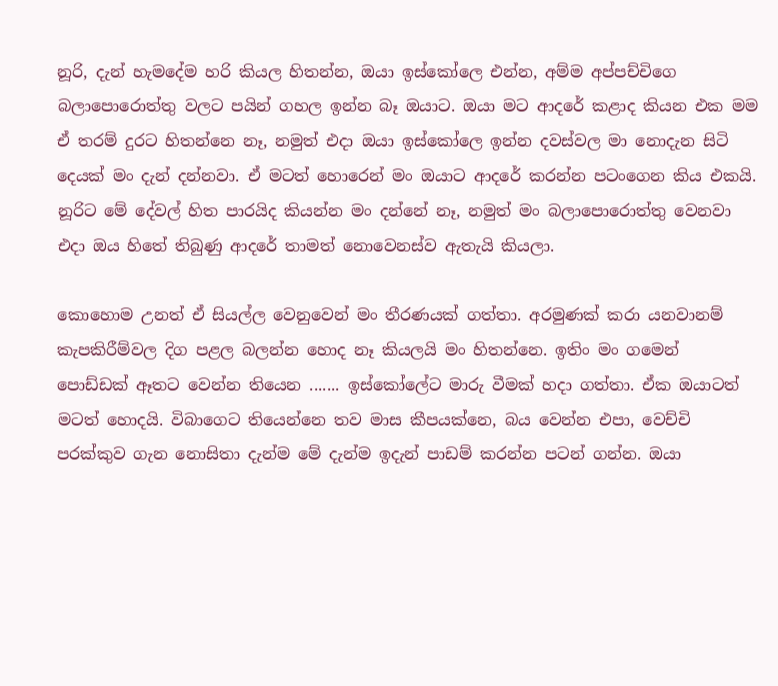නූරි, දැන් හැමදේම හරි කියල හිතන්න, ඔයා ඉස්කෝලෙ එන්න, අම්ම අප්පච්චිගෙ බලාපොරොත්තු වලට පයින් ගහල ඉන්න බෑ ඔයාට. ඔයා මට ආදරේ කළාද කියන එක මම ඒ තරම් දුරට හිතන්නෙ නෑ, නමුත් එදා ඔයා ඉස්කෝලෙ ඉන්න දවස්වල මා නොදැන සිටි දෙයක් මං දැන් දන්නවා. ඒ මටත් හොරෙන් මං ඔයාට ආදරේ කරන්න පටංගෙන කිය එකයි. නූරිට මේ දේවල් හිත පාරයිද කියන්න මං දන්නේ නෑ, නමුත් මං බලාපොරොත්තු වෙනවා එදා ඔය හිතේ තිබුණු ආදරේ තාමත් නොවෙනස්ව ඇතැයි කියලා.

කොහොම උනත් ඒ සියල්ල වෙනුවෙන් මං තීරණයක් ගත්තා. අරමුණක් කරා යනවානම් කැපකිරීම්වල දිග පළල බලන්න හොද නෑ කියලයි මං හිතන්නෙ. ඉතිං මං ගමෙන්  පොඩ්ඩක් ඈතට වෙන්න තියෙන ....... ඉස්කෝලේට මාරු වීමක් හදා ගත්තා. ඒක ඔයාටත් මටත් හොදයි. විබාගෙට තියෙන්නෙ තව මාස කීපයක්නෙ, බය වෙන්න එපා, වෙච්චි පරක්කුව ගැන නොසිතා දැන්ම මේ දැන්ම ඉදැන් පාඩම් කරන්න පටන් ගන්න. ඔයා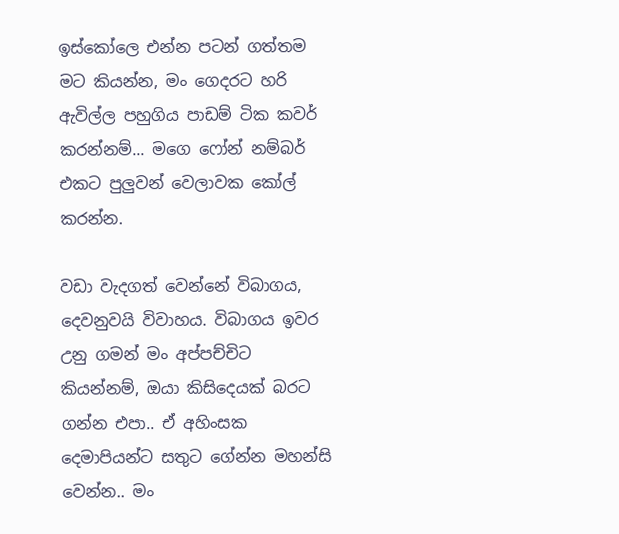ඉස්කෝලෙ එන්න පටන් ගත්තම මට කියන්න, මං ගෙදරට හරි ඇවිල්ල පහුගිය පාඩම් ටික කවර් කරන්නම්... මගෙ ෆෝන් නම්බර් එකට පුලුවන් වෙලාවක කෝල් කරන්න.

වඩා වැදගත් වෙන්නේ විබාගය, දෙවනුවයි විවාහය. විබාගය ඉවර උනු ගමන් මං අප්පච්චිට කියන්නම්, ඔයා කිසිදෙයක් බරට ගන්න එපා.. ඒ අහිංසක දෙමාපියන්ට සතුට ගේන්න මහන්සි වෙන්න.. මං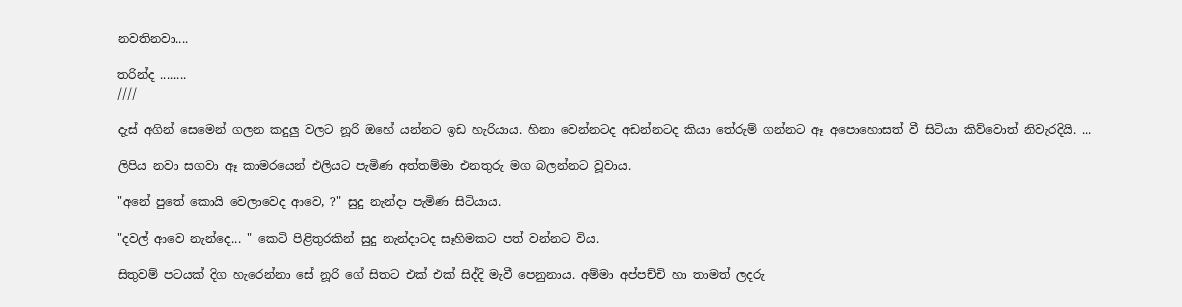නවතිනවා....

තරින්ද ........
////

දැස් අගින් සෙමෙන් ගලන කදුලු වලට නූරි ඔහේ යන්නට ඉඩ හැරියාය. හිනා වෙන්නටද අඩන්නටද කියා තේරුම් ගන්නට ඈ අපොහොසත් වී සිටියා කිව්වොත් නිවැරදියි. ...

ලිපිය නවා සගවා ඈ කාමරයෙන් එලියට පැමිණ අත්තම්මා එනතුරු මග බලන්නට වූවාය.

"අනේ පුතේ කොයි වෙලාවෙද ආවෙ, ?" සුදු නැන්දා පැමිණ සිටියාය.

"දවල් ආවෙ නැන්දෙ... " කෙටි පිළිතුරකින් සුදු නැන්දාටද සෑහිමකට පත් වන්නට විය.

සිතුවම් පටයක් දිග හැරෙන්නා සේ නූරි ගේ සිතට එක් එක් සිද්දි මැවී පෙනුනාය. අම්මා අප්පච්චි හා තාමත් ලදරු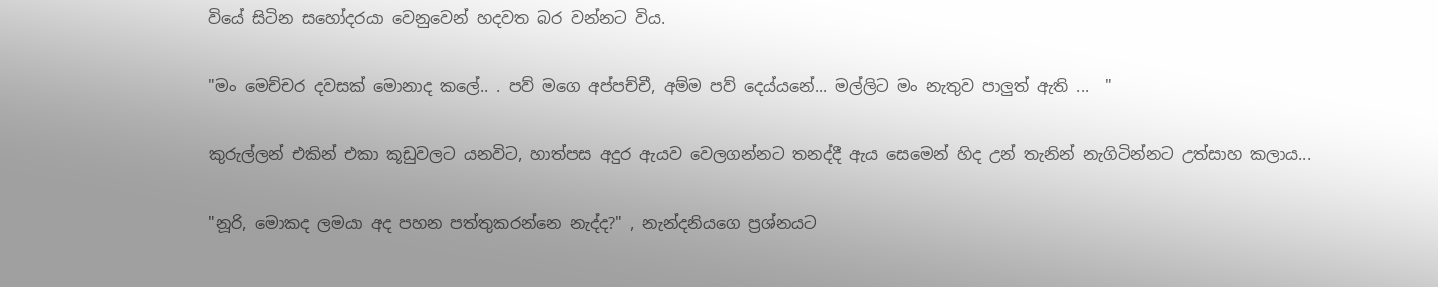වියේ සිටින සහෝදරයා වෙනුවෙන් හදවත බර වන්නට විය.

"මං මෙච්චර දවසක් මොනාද කලේ.. . පව් මගෙ අප්පච්චී, අම්ම පව් දෙය්යනේ... මල්ලිට මං නැතුව පාලුත් ඇති ...  "

කුරුල්ලන් එකින් එකා කූඩුවලට යනවිට, හාත්පස අදුර ඇයව වෙලගන්නට තනද්දී ඇය සෙමෙන් හිද උන් තැනින් නැගිටින්නට උත්සාහ කලාය...

"නූරි, මොකද ලමයා අද පහන පත්තුකරන්නෙ නැද්ද?" , නැන්දනියගෙ ප්‍රශ්නයට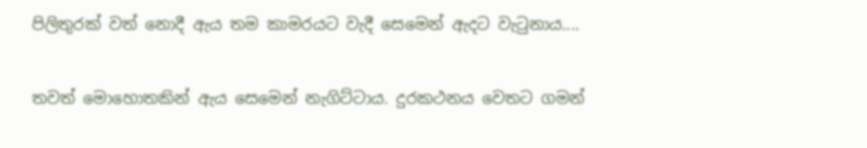පිලිතුරක් වත් නොදී ඇය තම කාමරයට වැදී සෙමෙන් ඇදට වැ‍ටුනාය....

තවත් මොහොතකින් ඇය සෙමෙන් නැගිට්ටාය. දුරකථනය වෙතට ගමන්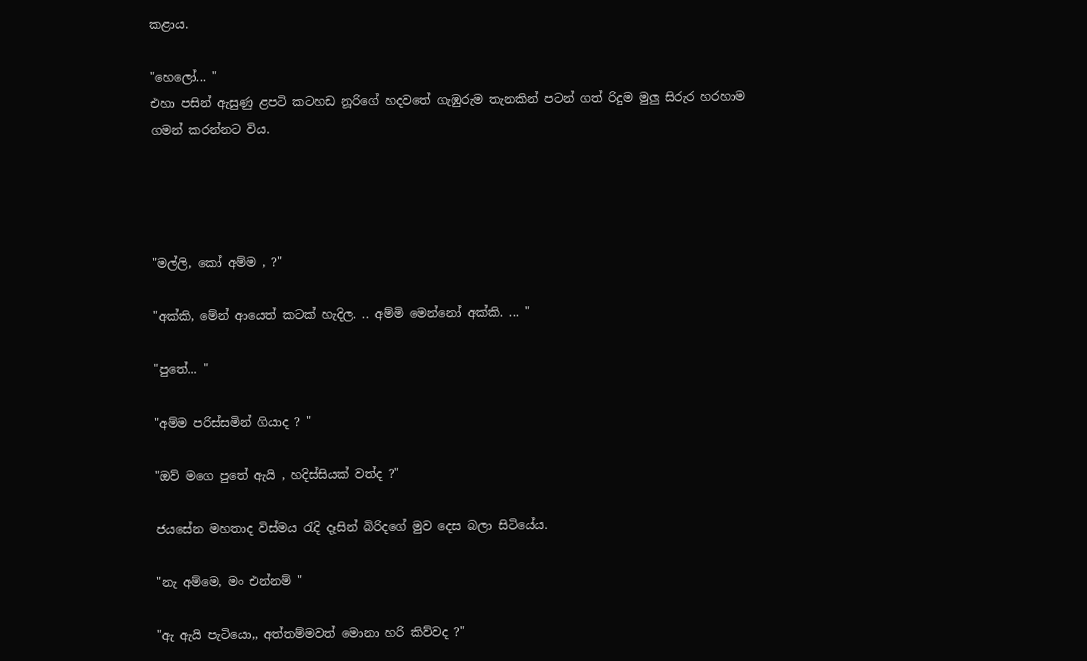කළාය.

"හෙලෝ... "
එහා පසින් ඇසුණු ළපටි කටහඩ නූරිගේ හදවතේ ගැඹුරුම තැනකින් පටන් ගත් රිදුම මුලු සිරුර හරහාම ගමන් කරන්නට විය.




"මල්ලි, කෝ අම්ම , ?"

"අක්කි, මේන් ආයෙත් කටක් හැදිල. .. අම්මි මෙන්නෝ අක්කි. ... "

"පුතේ... "

"අම්ම පරිස්සමින් ගියාද ? "

"ඔව් මගෙ පුතේ ඇයි , හදිස්සියක් වත්ද ?"

ජයසේන මහතාද විස්මය ‍රැදි දෑසින් බිරිදගේ මුව දෙස බලා සිටියේය.

"නැ අම්මෙ, මං එන්නම් "

"ඇ ඇයි පැටියො,, අත්තම්මවත් මොනා හරි කිව්වද ?"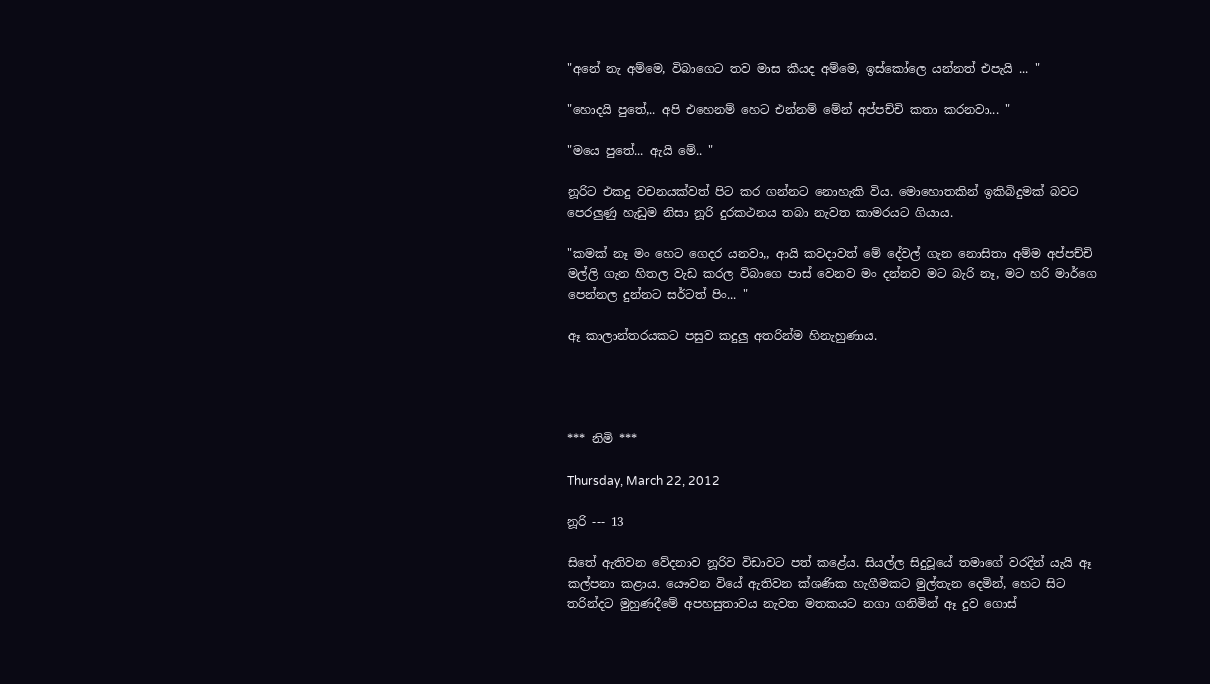"අනේ නැ අම්මෙ, විබාගෙට තව මාස කීයද අම්මෙ, ඉස්කෝලෙ යන්නත් එපැයි ... "

"හොදයි පුතේ,.. අපි එහෙනම් හෙට එන්නම් මේන් අප්පච්චි කතා කරනවා... "

"මයෙ පුතේ... ඇයි මේ.. "

නූරිට එකදු වචනයක්වත් පිට කර ගන්නට නොහැකි විය. මොහොතකින් ඉකිබිදුමක් බවට පෙරලුණු හැඩුම නිසා නූරි දුරකථනය තබා නැවත කාමරයට ගියාය.

"කමක් නෑ මං හෙට ගෙදර යනවා,, ආයි කවදාවත් මේ දේවල් ගැන නොසිතා අම්ම අප්පච්චි මල්ලි ගැන හිතල වැඩ කරල විබාගෙ පාස් වෙනව මං දන්නව මට බැරි නෑ, මට හරි මාර්ගෙ පෙන්නල දුන්නට සර්ටත් පිං... "

ඈ කාලාන්තරයකට පසුව කදුලු අතරින්ම හිනැහුණාය.




*** නිමි ***

Thursday, March 22, 2012

නූරි --- 13

සිතේ ඇතිවන වේදනාව නූරිව විඩාවට පත් කළේය. සියල්ල සිදුවූයේ තමාගේ වරදින් යැයි ඈ කල්පනා කළාය. යෞවන වියේ ඇතිවන ක්ශණික හැගීමකට මුල්තැන දෙමින්, හෙට සිට තරින්දට මුහුණදීමේ අපහසුතාවය නැවත මතකයට නගා ගනිමින් ඈ දුව ගොස්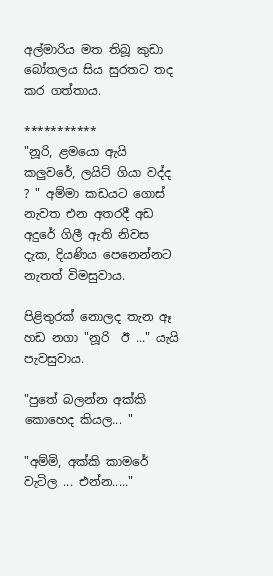අල්මාරිය මත තිබූ කුඩා බෝතලය සිය සුරතට තද කර ගත්තාය.

***********
"නූරි, ළමයො ඇයි කලුවරේ, ලයිට් ගියා වද්ද ? " අම්මා කඩයට ගොස් නැවත එන අතරදී අඩ අදුරේ ගිලී ඇති නිවස දැක, දියණිය පෙනෙන්නට නැතත් විමසුවාය.

පිළිතුරක් නොලද තැන ඈ හඩ නගා "නූරි  ඊ ..." යැයි පැවසුවාය.

"පුතේ බලන්න අක්කි කොහෙද කියල... "

"අම්මි, අක්කි කාමරේ වැටිල ... එන්න....."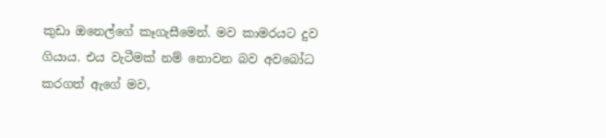කුඩා ඔනෙල්ගේ කෑගැසීමෙන්. මව කාමරයට දුව ගියාය. එය වැටීමක් නම් නොවන බව අවබෝධ කරගත් ඇගේ මව,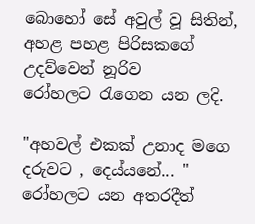බොහෝ සේ අවුල් වූ සිතින්, අහළ පහළ පිරිසකගේ උදව්වෙන් නූරිව රෝහලට ‍රැගෙන යන ලදි.

"අහවල් එකක් උනාද මගෙ දරුවට , දෙය්යනේ... "
රෝහලට යන අතරදීත්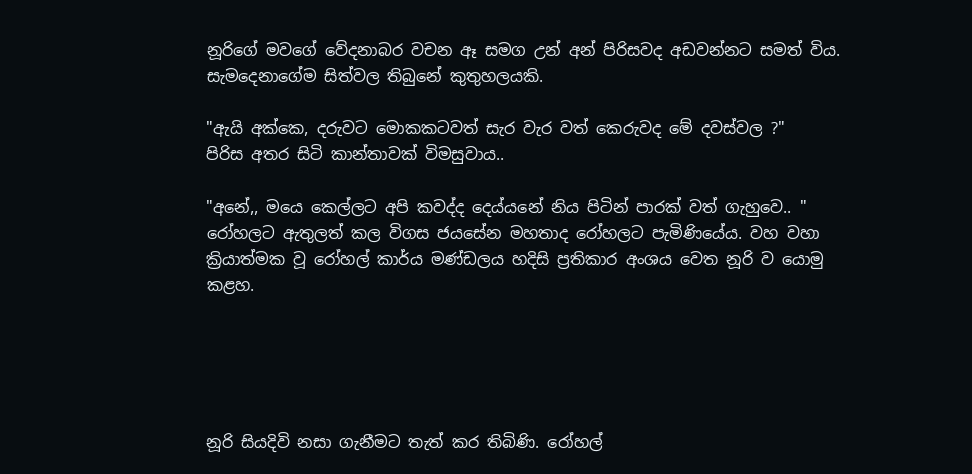නූරිගේ මවගේ වේදනාබර වචන ඈ සමග උන් අන් පිරිසවද අඩවන්නට සමත් විය. සැමදෙනාගේම සිත්වල තිබුනේ කුතුහලයකි.

"ඇයි අක්කෙ, දරුවට මොකකටවත් සැර වැර වත් කෙරුවද මේ දවස්වල ?"
පිරිස අතර සිටි කාන්තාවක් විමසුවාය..

"අනේ,, මයෙ කෙල්ලට අපි කවද්ද දෙය්යනේ නිය පිටින් පාරක් වත් ගැහුවෙ.. "
රෝහලට ඇතුලත් කල විගස ජයසේන මහතාද රෝහලට පැමිණියේය. වහ වහා ක්‍රියාත්මක වූ රෝහල් කාර්ය මණ්ඩලය හදිසි ප්‍රතිකාර අංශය වෙත නූරි ව යොමු කළහ.





නූරි සියදිවි නසා ගැනීමට තැත් කර තිබිණි. රෝහල්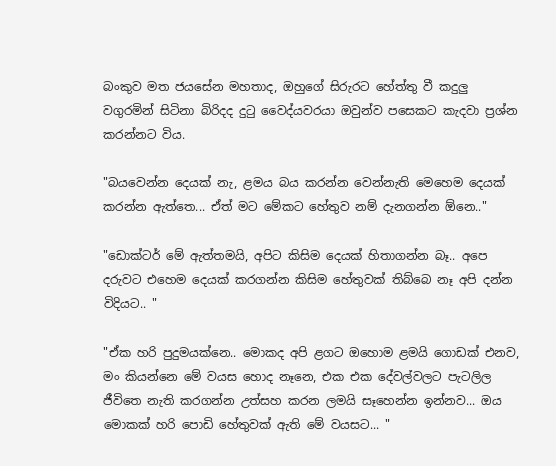බංකුව මත ජයසේන මහතාද, ඔහුගේ සිරුරට හේත්තු වී කදුලු වගුරමින් සිටිනා බිරිදද දු‍ටු වෛද්යවරයා ඔවුන්ව පසෙකට කැදවා ප්‍රශ්න කරන්නට විය.

"බයවෙන්න දෙයක් නැ, ළමය බය කරන්න වෙන්නැති මෙහෙම දෙයක් කරන්න ඇත්තෙ... ඒත් මට මේකට හේතුව නම් දැනගන්න ඕනෙ.."

"ඩොක්ටර් මේ ඇත්තමයි, අපිට කිසිම දෙයක් හිතාගන්න බෑ.. අපෙ දරුවට එහෙම දෙයක් කරගන්න කිසිම හේතුවක් තිබ්බෙ නෑ අපි දන්න විදියට.. "

"ඒක හරි පුදුමයක්නෙ.. මොකද අපි ළගට ඔහොම ළමයි ගොඩක් එනව, මං කියන්නෙ මේ වයස හොද නෑනෙ, එක එක දේවල්වලට පැටලිල ජීවිතෙ නැති කරගන්න උත්සහ කරන ලමයි සෑහෙන්න ඉන්නව... ඔය මොකක් හරි පොඩි හේතුවක් ඇති මේ වයසට... "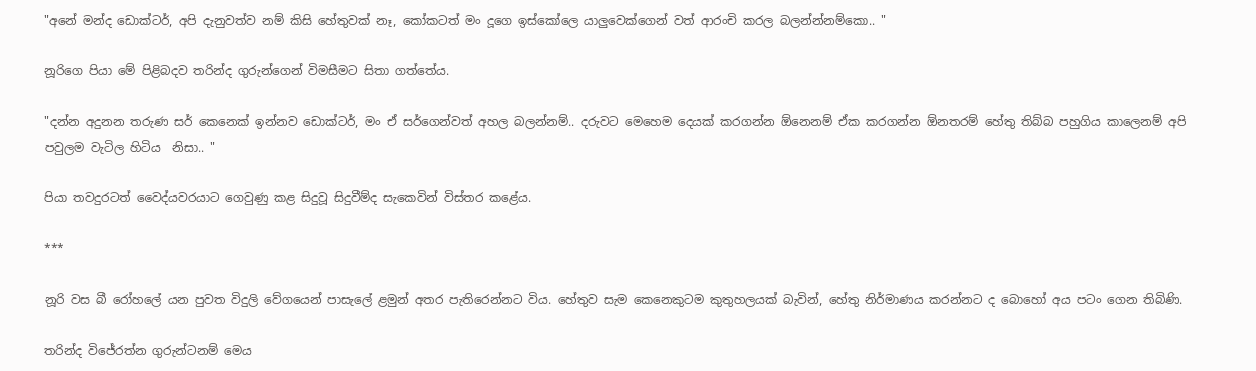"අනේ මන්ද ඩොක්ටර්, අපි දැනුවත්ව නම් කිසි හේතුවක් නෑ, කෝකටත් මං දූගෙ ඉස්කෝලෙ යාලුවෙක්ගෙන් වත් ආරංචි කරල බලන්න්නම්කො.. "

නූරිගෙ පියා මේ පිළිබදව තරින්ද ගුරුන්ගෙන් විමසීමට සිතා ගත්තේය.

"දන්න අදුනන තරුණ සර් කෙනෙක් ඉන්නව ඩොක්ටර්, මං ඒ සර්ගෙන්වත් අහල බලන්නම්.. දරුවට මෙහෙම දෙයක් කරගන්න ඕනෙනම් ඒක කරගන්න ඕනතරම් හේතු තිබ්බ පහුගිය කාලෙනම් අපි පවුලම වැටිල හිටිය  නිසා.. "

පියා තවදුරටත් වෛද්යවරයාට ගෙවුණු කළ සිදුවූ සිදුවීම්ද සැකෙවින් විස්තර කළේය.

***

නූරි වස බී රෝහලේ යන පුවත විදුලි වේගයෙන් පාසැලේ ළමුන් අතර පැතිරෙන්නට විය. හේතුව සැම කෙනෙකුටම කුතුහලයක් බැවින්, හේතු නිර්මාණය කරන්නට ද බොහෝ අය පටං ගෙන තිබිණි.

තරින්ද විජේරත්න ගුරුන්ටනම් මෙය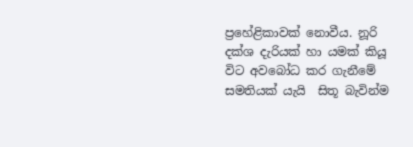ප්‍රහේළිකාවක් නොවීය. නූරි දක්ශ දැරියක් හා යමක් කියූ විට අවබෝධ කර ගැනීමේ සමතියක් යැයි  සිතූ බැවින්ම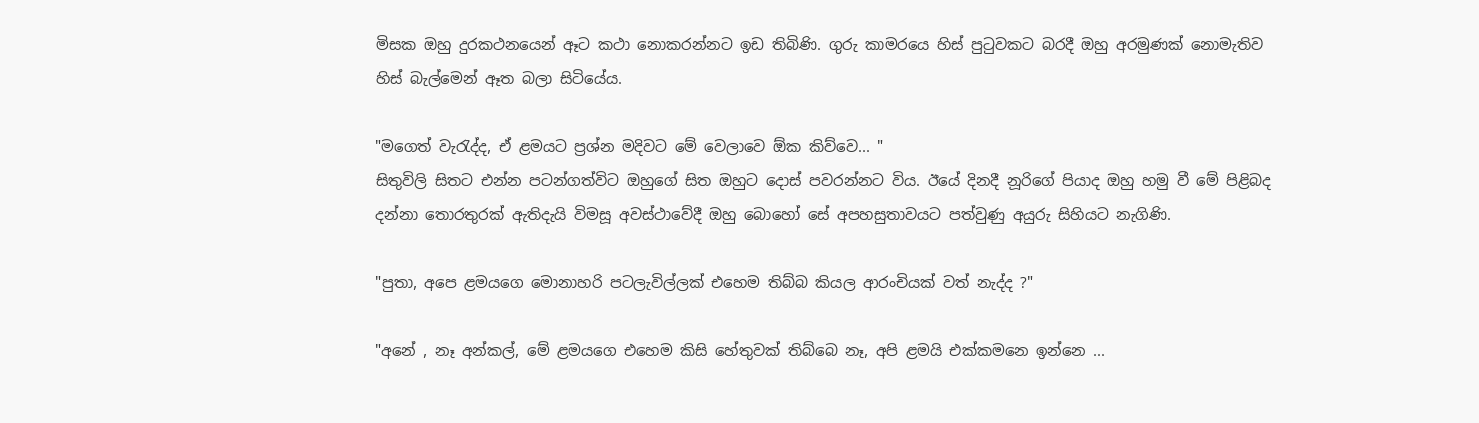මිසක ඔහු දුරකථනයෙන් ඈට කථා නොකරන්නට ඉඩ තිබිණි. ගුරු කාමරයෙ හිස් පු‍ටුවකට බරදී ඔහු අරමුණක් නොමැතිව හිස් බැල්මෙන් ඈත බලා සිටියේය.

"මගෙත් වැ‍රැද්ද, ඒ ළමයට ප්‍රශ්න මදිවට මේ වෙලාවෙ ඕක කිව්වෙ... "
සිතුවිලි සිතට එන්න පටන්ගත්විට ඔහුගේ සිත ඔහුට දොස් පවරන්නට විය. ඊයේ දිනදී නූරිගේ පියාද ඔහු හමු වී මේ පිළිබද දන්නා තොරතුරක් ඇතිදැයි විමසූ අවස්ථාවේදී ඔහු බොහෝ සේ අපහසුතාවයට පත්වුණු අයුරු සිහියට නැගිණි.

"පුතා, අපෙ ළමයගෙ මොනාහරි පටලැවිල්ලක් එහෙම තිබ්බ කියල ආරංචියක් වත් නැද්ද ?"

"අනේ , නෑ අන්කල්, මේ ළමයගෙ එහෙම කිසි හේතුවක් තිබ්බෙ නෑ, අපි ළමයි එක්කමනෙ ඉන්නෙ ...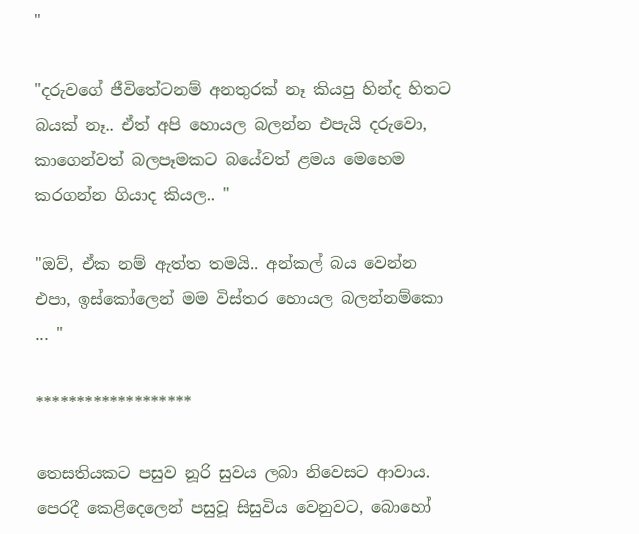"

"දරුවගේ ජීවිතේටනම් අනතුරක් නෑ කියපු හින්ද හිතට බයක් නෑ.. ඒත් අපි හොයල බලන්න එපැයි දරුවො, කාගෙන්වත් බලපෑමකට බයේවත් ළමය මෙහෙම කරගන්න ගියාද කියල.. "

"ඔව්, ඒක නම් ඇත්ත තමයි.. අන්කල් බය වෙන්න එපා, ඉස්කෝලෙන් මම විස්තර හොයල බලන්නම්කො ... "

*******************

තෙසතියකට පසුව නූරි සුවය ලබා නිවෙසට ආවාය. පෙරදී කෙළිදෙලෙන් පසුවූ සිසුවිය වෙනුවට, බොහෝ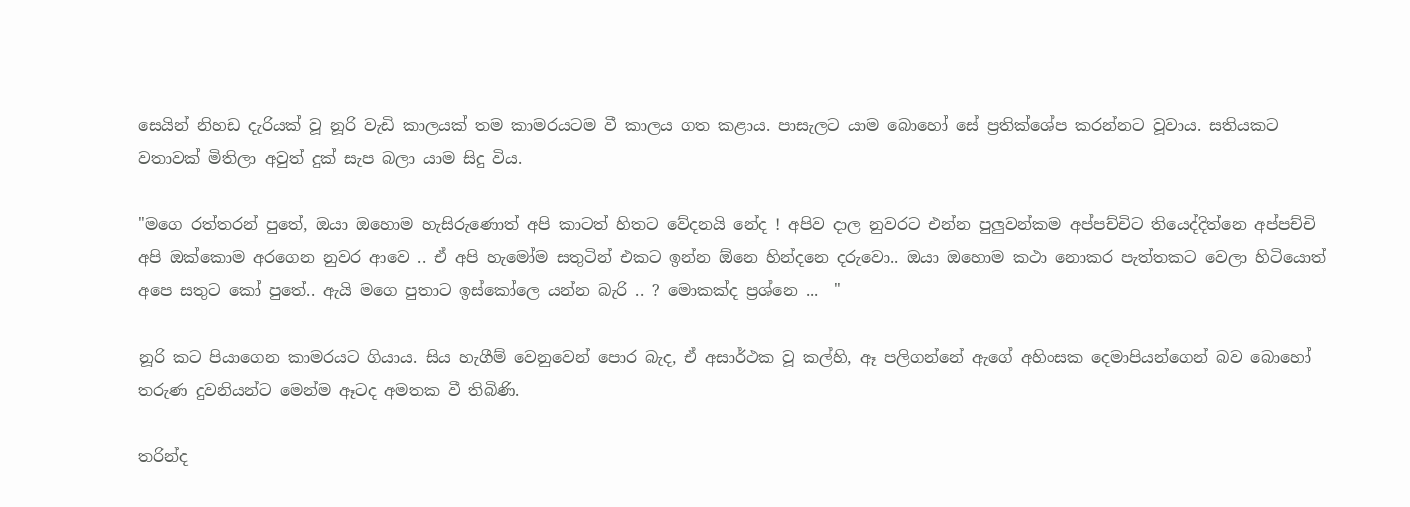සෙයින් නිහඩ දැරියක් වූ නූරි වැඩි කාලයක් තම කාමරයටම වී කාලය ගත කළාය. පාසැලට යාම බොහෝ සේ ප්‍රතික්ශේප කරන්නට වූවාය. සතියකට වතාවක් මිතිලා අවුත් දුක් සැප බලා යාම සිදු විය.

"මගෙ රත්තරන් පුතේ, ඔයා ඔහොම හැසිරුණොත් අපි කාටත් හිතට වේදනයි නේද ! අපිව දාල නුවරට එන්න පුලුවන්කම අප්පච්චිට තියෙද්දිත්නෙ අප්පච්චි අපි ඔක්කොම අරගෙන නුවර ආවෙ .. ඒ අපි හැමෝම සතුටින් එකට ඉන්න ඕනෙ හින්දනෙ දරුවො.. ඔයා ඔහොම කථා නොකර පැත්තකට වෙලා හිටියොත් අපෙ සතුට කෝ පුතේ.. ඇයි මගෙ පුතාට ඉස්කෝලෙ යන්න බැරි .. ? මොකක්ද ප්‍රශ්නෙ ...  "

නූරි කට පියාගෙන කාමරයට ගියාය. සිය හැගීම් වෙනුවෙන් පොර බැද, ඒ අසාර්ථක වූ කල්හි, ඈ පලිගන්නේ ඇගේ අහිංසක දෙමාපියන්ගෙන් බව බොහෝ තරුණ දුවනියන්ට මෙන්ම ඈටද අමතක වී තිබිණි.

තරින්ද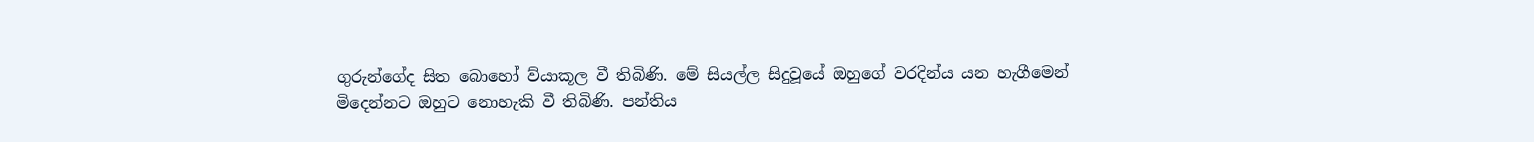ගුරුන්ගේද සිත බොහෝ ව්යාකූල වී තිබිණි. මේ සියල්ල සිදුවූයේ ඔහුගේ වරදින්ය යන හැගීමෙන් මිදෙන්නට ඔහුට නොහැකි වී තිබිණි. පන්තිය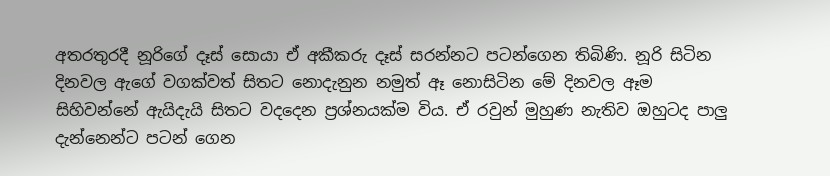අතරතුරදී නූරිගේ දෑස් සොයා ඒ අකීකරු දෑස් සරන්නට පටන්ගෙන තිබිණි. නූරි සිටින දිනවල ඇගේ වගක්වත් සිතට නොදැනුන නමුත් ඈ නොසිටින මේ දිනවල ඈම සිහිවන්නේ ඇයිදැයි සිතට වදදෙන ප්‍රශ්නයක්ම විය. ඒ රවුන් මුහුණ නැතිව ඔහුටද පාලු දැන්නෙන්ට පටන් ගෙන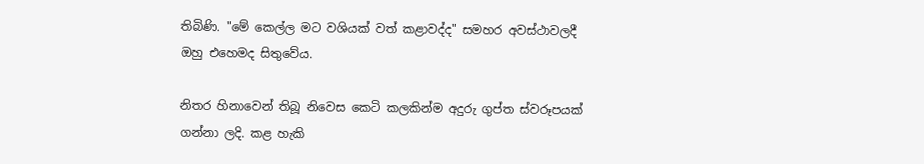තිබිණි. "මේ කෙල්ල මට වශියක් වත් කළාවද්ද" සමහර අවස්ථාවලදී ඔහු එහෙමද සිතුවේය.

නිතර හිනාවෙන් තිබූ නිවෙස කෙටි කලකින්ම අදුරු ගුප්ත ස්වරූපයක් ගන්නා ලදි. කළ හැකි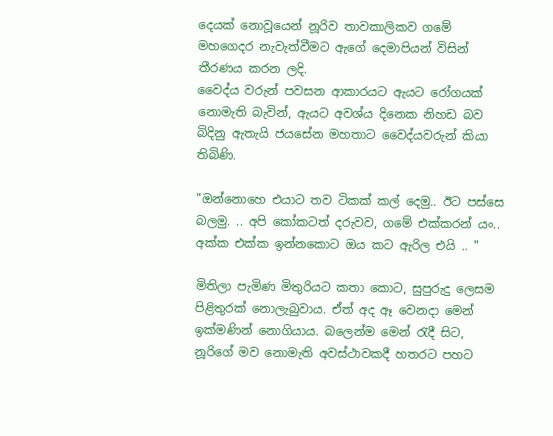දෙයක් නොවූයෙන් නූරිව තාවකාලිකව ගමේ මහගෙදර නැවැත්වීමට ඇගේ දෙමාපියන් විසින් තීරණය කරන ලදි.
වෛද්ය වරුන් පවසන ආකාරයට ඇයට රෝගයක් නොමැති බැවින්, ඇයට අවශ්ය දිනෙක නිහඩ බව බිදිනු ඇතැයි ජයසේන මහතාට වෛද්යවරුන් කියා තිබිණි.

"ඔන්නොහෙ එයාට තව ටිකක් කල් දෙමු.. ඊට පස්සෙ බලමු. .. අපි කෝකටත් දරුවව, ගමේ එක්කරන් යං.. අක්ක එක්ක ඉන්නකොට ඔය කට ඇරිල එයි .. "

මිතිලා පැමිණ මිතුරියට කතා කොට, සුපුරුදු ලෙසම පිළිතුරක් නොලැබුවාය. ඒත් අද ඈ වෙනදා මෙන් ඉක්මණින් නොගියාය. බලෙන්ම මෙන් ‍රැදී සිට, නූරිගේ මව නොමැති අවස්ථාවකදී හතරට පහට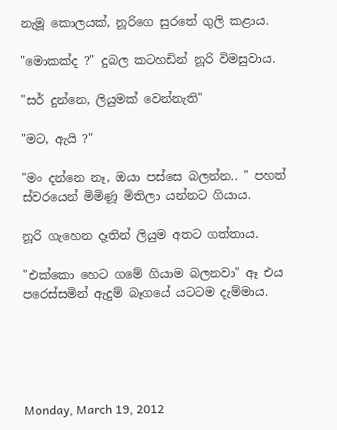නැමූ කොලයක්, නූරිගෙ සුරතේ ගුලි කළාය.

"මොකක්ද ?" දුබල කටහඩින් නූරි විමසුවාය.

"සර් දුන්නෙ, ලියුමක් වෙන්නැති"

"මට, ඇයි ?"

"මං දන්නෙ නෑ, ඔයා පස්සෙ බලන්න.. " පහත් ස්වරයෙන් මිමිණූ මිතිලා යන්නට ගියාය.

නූරි ගැහෙන දෑතින් ලියුම අතට ගත්තාය.

"එක්කො හෙට ගමේ ගියාම බලනවා" ඈ එය පරෙස්සමින් ඇදුම් බෑගයේ යටටම දැම්මාය.





Monday, March 19, 2012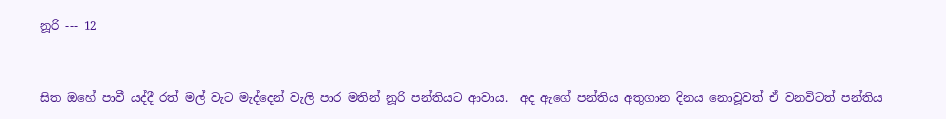නූරි --- 12


සිත ඔහේ පාවී යද්දී රත් මල් වැට මැද්දෙන් වැලි පාර මතින් නූරි පන්තියට ආවාය.  අද ඇගේ පන්තිය අතුගාන දිනය නොවූවත් ඒ වනවිටත් පන්තිය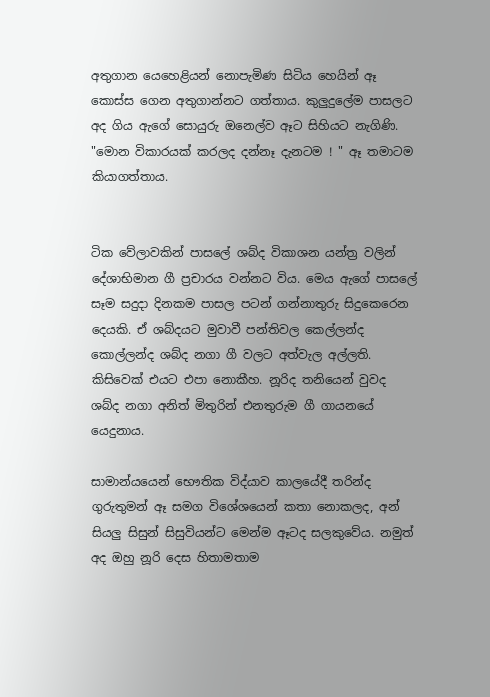අතුගාන යෙහෙළියන් නොපැමිණ සිටිය හෙයින් ඈ කොස්ස ගෙන අතුගාන්නට ගත්තාය. කුලුදුලේම පාසලට අද ගිය ඇගේ සොයුරු ඔනෙල්ව ඈට සිහියට නැගිණි. "මොන විකාරයක් කරලද දන්නෑ දැනටම ! " ඈ තමාටම කියාගත්තාය.


ටික වේලාවකින් පාසලේ ශබ්ද විකාශන යන්ත්‍ර වලින් දේශාභිමාන ගී ප්‍රචාරය වන්නට විය. මෙය ඇගේ පාසලේ සෑම සදුදා දිනකම පාසල පටන් ගන්නාතුරු සිදුකෙරෙන දෙයකි. ඒ ශබ්දයට මුවාවී පන්තිවල කෙල්ලන්ද කොල්ලන්ද ශබ්ද නගා ගී වලට අත්වැල අල්ලති. කිසිවෙක් එයට එපා නොකීහ. නූරිද තනියෙන් වුවද ශබ්ද නගා අනිත් මිතුරින් එනතුරුම ගී ගායනයේ යෙදුනාය.

සාමාන්යයෙන් භෞතික විද්යාව කාලයේදී තරින්ද ගුරුතුමන් ඈ සමග විශේශයෙන් කතා නොකලද, අන් සියලු සිසුන් සිසුවියන්ට මෙන්ම ඈටද සලකුවේය. නමුත් අද ඔහු නූරි දෙස හිතාමතාම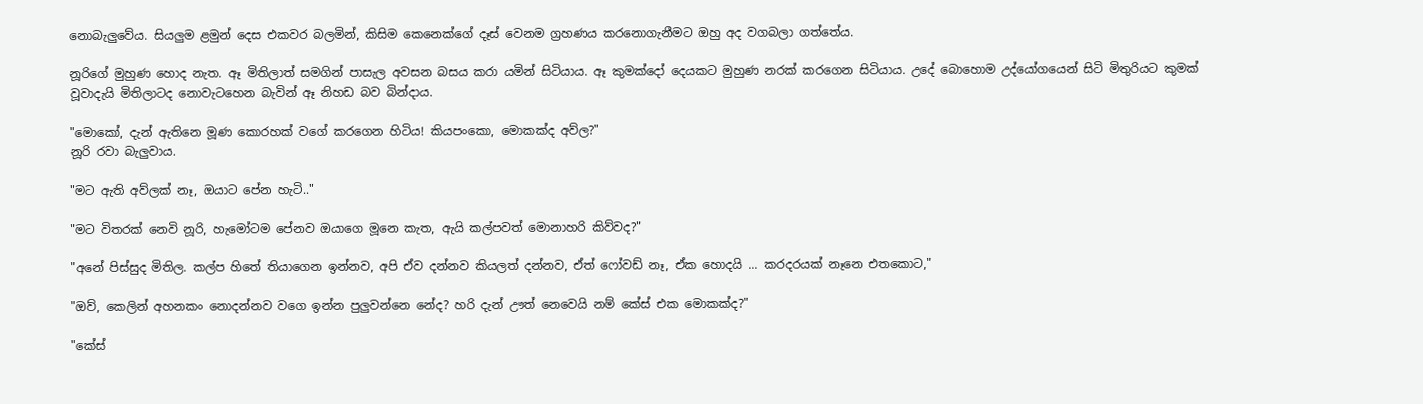නොබැලුවේය. සියලුම ළමුන් දෙස එකවර බලමින්, කිසිම කෙනෙක්ගේ දෑස් වෙනම ග්‍රහණය කරනොගැනීමට ඔහු අද වගබලා ගත්තේය.

නූරිගේ මුහුණ හොද නැත. ඈ මිතිලාත් සමගින් පාසැල අවසන බසය කරා යමින් සිටියාය. ඈ කුමක්දෝ දෙයකට මුහුණ නරක් කරගෙන සිටියාය. උදේ බොහොම උද්යෝගයෙන් සිටි මිතුරියට කුමක් වූවාදැයි මිතිලාටද නොවැටහෙන බැවින් ඈ නිහඩ බව බින්දාය.

"මොකෝ, දැන් ඇතිනෙ මූණ කොරහක් වගේ කරගෙන හිටිය! කියපංකො, මොකක්ද අව්ල?"
නූරි රවා බැලුවාය.

"මට ඇති අව්ලක් නෑ, ඔයාට පේන හැටි.."

"මට විතරක් නෙවි නූරි, හැමෝටම පේනව ඔයාගෙ මූනෙ කැත, ඇයි කල්පවත් මොනාහරි කිව්වද?"

"අනේ පිස්සුද මිතිල. කල්ප හිතේ තියාගෙන ඉන්නව, අපි ඒව දන්නව කියලත් දන්නව, ඒත් ෆෝවඩ් නෑ, ඒක හොදයි ... කරදරයක් නෑනෙ එතකොට,"

"ඔව්, කෙලින් අහනකං නොදන්නව වගෙ ඉන්න පුලුවන්නෙ නේද? හරි දැන් ඌත් නෙවෙයි නම් කේස් එක මොකක්ද?"

"කේස්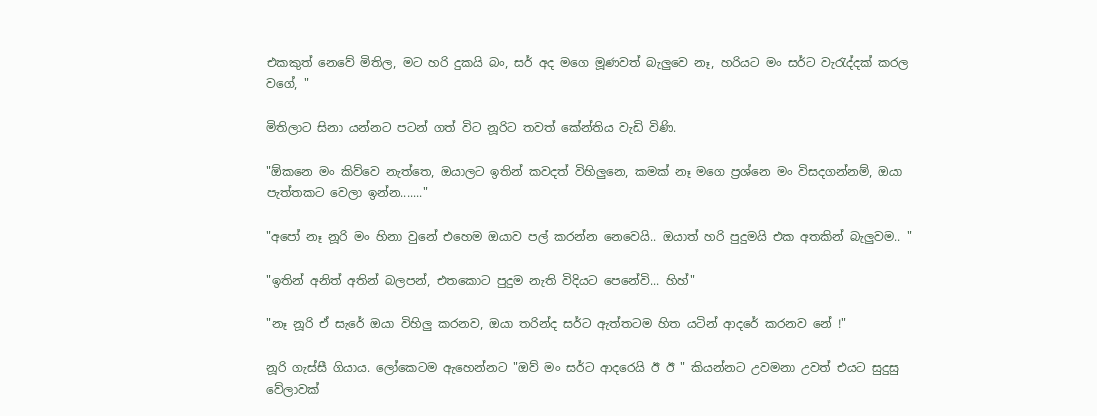එකකුත් නෙවේ මිතිල, මට හරි දුකයි බං, සර් අද මගෙ මූණවත් බැලුවෙ නෑ, හරියට මං සර්ට වැ‍රැද්දක් කරල වගේ, "

මිතිලාට සිනා යන්නට පටන් ගත් විට නූරිට තවත් කේන්තිය වැඩි විණි.

"ඕකනෙ මං කිව්වෙ නැත්තෙ, ඔයාලට ඉතින් කවදත් විහිලුනෙ, කමක් නෑ මගෙ ප්‍රශ්නෙ මං විසදගන්නම්, ඔයා පැත්තකට වෙලා ඉන්න......."

"අපෝ නෑ නූරි මං හිනා වුනේ එහෙම ඔයාව පල් කරන්න නෙවෙයි.. ඔයාත් හරි පුදුමයි එක අතකින් බැලුවම.. "

"ඉතින් අනිත් අතින් බලපන්, එතකොට පුදුම නැති විදියට පෙනේවි... හිහ්"

"නෑ නූරි ඒ සැරේ ඔයා විහිලු කරනව, ඔයා තරින්ද සර්ට ඇත්තටම හිත යටින් ආදරේ කරනව නේ !"

නූරි ගැස්සී ගියාය. ලෝකෙටම ඇහෙන්නට "ඔව් මං සර්ට ආදරෙයි ඊ ඊ " කියන්නට උවමනා උවත් එයට සුදුසු වේලාවක්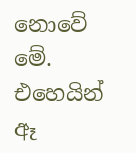නොවේ මේ. එහෙයින් ඈ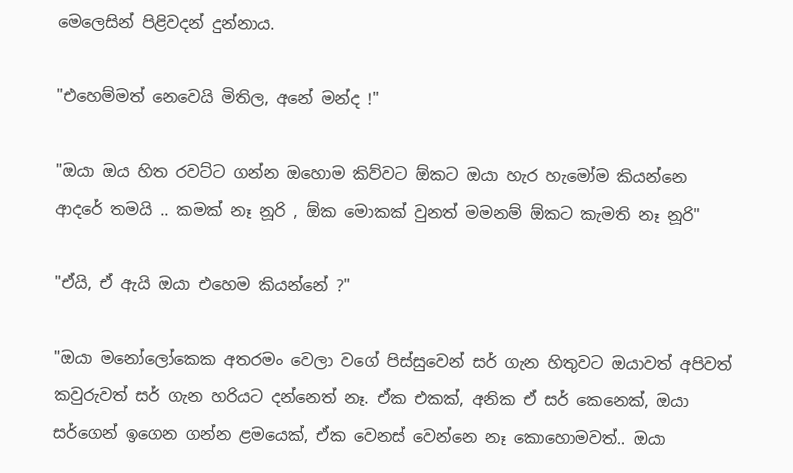මෙලෙසින් පිළිවදන් දුන්නාය.

"එහෙම්මත් නෙවෙයි මිතිල, අනේ මන්ද !"

"ඔයා ඔය හිත රවට්ට ගන්න ඔහොම කිව්වට ඕකට ඔයා හැර හැමෝම කියන්නෙ ආදරේ තමයි .. කමක් නෑ නූරි , ඕක මොකක් වුනත් මමනම් ඕකට කැමති නෑ නූරි"

"ඒයි, ඒ ඇයි ඔයා එහෙම කියන්නේ ?"

"ඔයා මනෝලෝකෙක අතරමං වෙලා වගේ පිස්සුවෙන් සර් ගැන හිතුවට ඔයාවත් අපිවත් කවුරුවත් සර් ගැන හරියට දන්නෙත් නෑ. ඒක එකක්, අනික ඒ සර් කෙනෙක්, ඔයා සර්ගෙන් ඉගෙන ගන්න ළමයෙක්, ඒක වෙනස් වෙන්නෙ නෑ කොහොමවත්.. ඔයා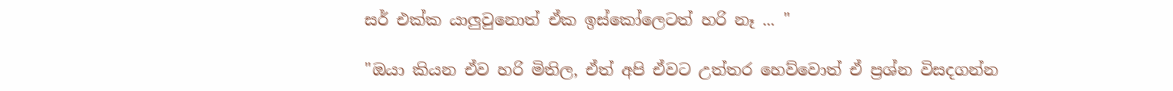සර් එක්ක යාලුවුනොත් ඒක ඉස්කෝලෙටත් හරි නෑ ... "

"ඔයා කියන ඒව හරි මිතිල, ඒත් අපි ඒවට උත්තර හෙව්වොත් ඒ ප්‍රශ්න විසදගන්න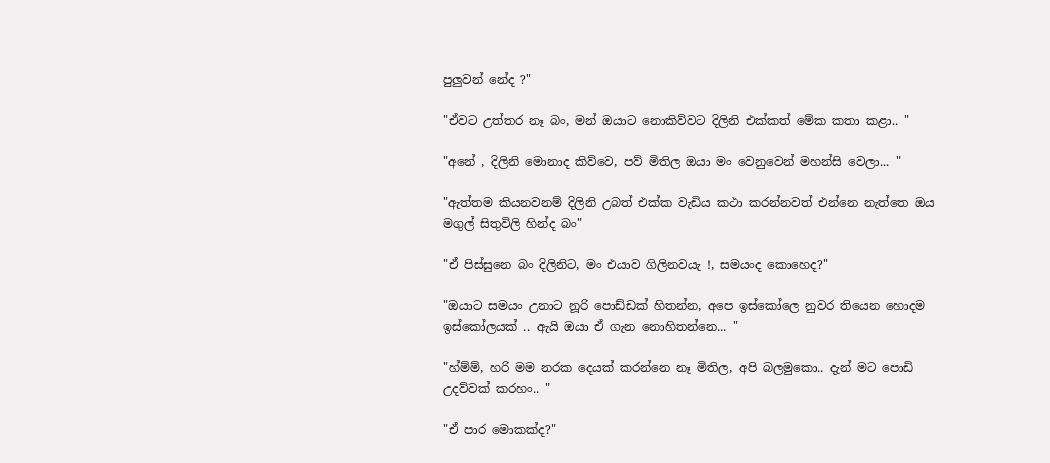පුලුවන් නේද ?"

"ඒවට උත්තර නෑ බං, මන් ඔයාට නොකිව්වට දිලිනි එක්කත් මේක කතා කළා.. "

"අනේ , දිලිනි මොනාද කිව්වෙ, පව් මිතිල ඔයා මං වෙනුවෙන් මහන්සි වෙලා... "

"ඇත්තම කියනවනම් දිලිනි උබත් එක්ක වැඩිය කථා කරන්නවත් එන්නෙ නැත්තෙ ඔය මගුල් සිතුවිලි හින්ද බං"

"ඒ පිස්සුනෙ බං දිලිනිට, මං එයාව ගිලිනවයැ !, සමයංද කොහෙද?"

"ඔයාට සමයං උනාට නූරි පොඩ්ඩක් හිතන්න, අපෙ ඉස්කෝලෙ නුවර තියෙන හොදම ඉස්කෝලයක් .. ඇයි ඔයා ඒ ගැන නොහිතන්නෙ... "

"හ්ම්ම්, හරි මම නරක දෙයක් කරන්නෙ නෑ මිතිල, අපි බලමුකො.. දැන් මට පොඩි උදව්වක් කරහං.. "

"ඒ පාර මොකක්ද?"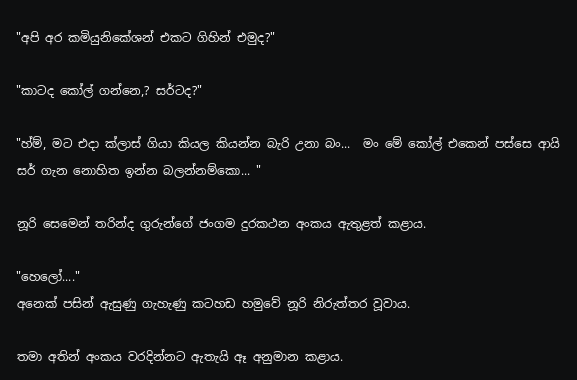"අපි අර කමියුනිකේශන් එකට ගිහින් එමුද?"

"කාටද කෝල් ගන්නෙ,? සර්ටද?"

"හ්ම්, මට එදා ක්ලාස් ගියා කියල කියන්න බැරි උනා බං...  මං මේ කෝල් එකෙන් පස්සෙ ආයි සර් ගැන නොහිත ඉන්න බලන්නම්කො... "

නූරි සෙමෙන් තරින්ද ගුරුන්ගේ ජංගම දුරකථන අංකය ඇතුළත් කළාය.

"හෙලෝ...."
අනෙක් පසින් ඇසුණු ගැහැණු කටහඩ හමුවේ නූරි නිරුත්තර වූවාය.

තමා අතින් අංකය වරදින්නට ඇතැයි ඈ අනුමාන කළාය.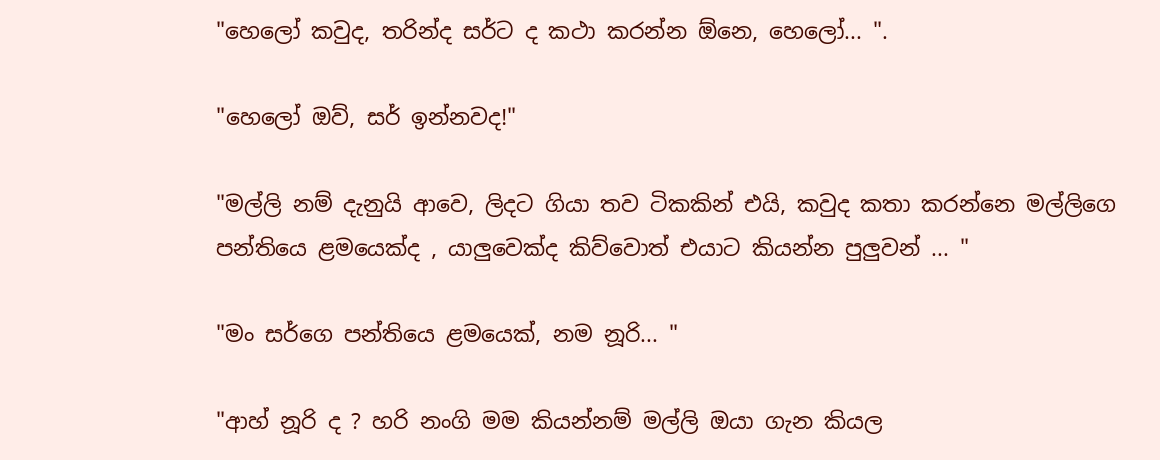"හෙලෝ කවුද, තරින්ද සර්ට ද කථා කරන්න ඕනෙ, හෙලෝ... ".

"හෙලෝ ඔව්, සර් ඉන්නවද!"

"මල්ලි නම් දැනුයි ආවෙ, ලිදට ගියා තව ටිකකින් එයි, කවුද කතා කරන්නෙ මල්ලිගෙ පන්තියෙ ළමයෙක්ද , යාලුවෙක්ද කිව්වොත් එයාට කියන්න පුලුවන් ... "

"මං සර්ගෙ පන්තියෙ ළමයෙක්, නම නූරි... "

"ආහ් නූරි ද ? හරි නංගි මම කියන්නම් මල්ලි ඔයා ගැන කියල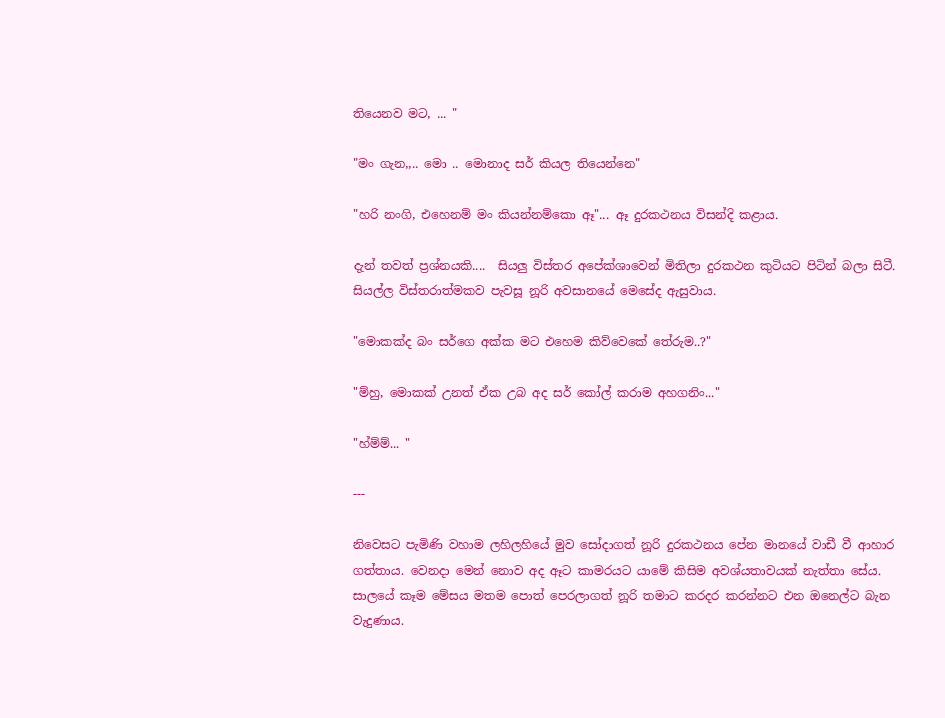තියෙනව මට, ... "

"මං ගැන,,.. මො .. මොනාද සර් කියල තියෙන්නෙ"

"හරි නංගි, එහෙනම් මං කියන්නම්කො ඈ"... ඈ දුරකථනය විසන්දි කළාය.

දැන් තවත් ප්‍රශ්නයකි....  සියලු විස්තර අපේක්ශාවෙන් මිතිලා දුරකථන කුටියට පිටින් බලා සිටී. සියල්ල විස්තරාත්මකව පැවසූ නූරි අවසානයේ මෙසේද ඇසුවාය.

"මොකක්ද බං සර්ගෙ අක්ක මට එහෙම කිව්වෙකේ තේරුම..?"

"ම්හු, මොකක් උනත් ඒක උබ අද සර් කෝල් කරාම අහගනිං..."

"හ්ම්ම්... "

---

නිවෙසට පැමිණි වහාම ලහිලහියේ මුව සෝදාගත් නූරි දුරකථනය පේන මානයේ වාඩී වී ආහාර ගත්තාය. වෙනදා මෙන් නොව අද ඈට කාමරයට යාමේ කිසිම අවශ්යතාවයක් නැත්තා සේය. සාලයේ කෑම මේසය මතම පොත් පෙරලාගත් නූරි තමාට කරදර කරන්නට එන ඔනෙල්ට බැන වැදුණාය.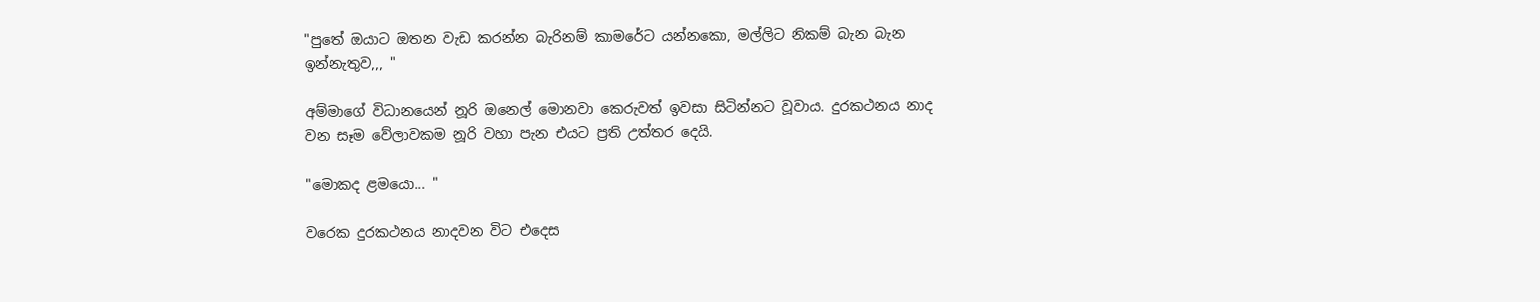"පුතේ ඔයාට ඔතන වැඩ කරන්න බැරිනම් කාමරේට යන්නකො, මල්ලිට නිකම් බැන බැන ඉන්නැතුව,,, "

අම්මාගේ විධානයෙන් නූරි ඔනෙල් මොනවා කෙරුවත් ඉවසා සිටින්නට වූවාය. දුරකථනය නාද වන සෑම වේලාවකම නූරි වහා පැන එයට ප්‍රති උත්තර දෙයි.

"මොකද ළමයො... "

වරෙක දුරකථනය නාදවන විට එදෙස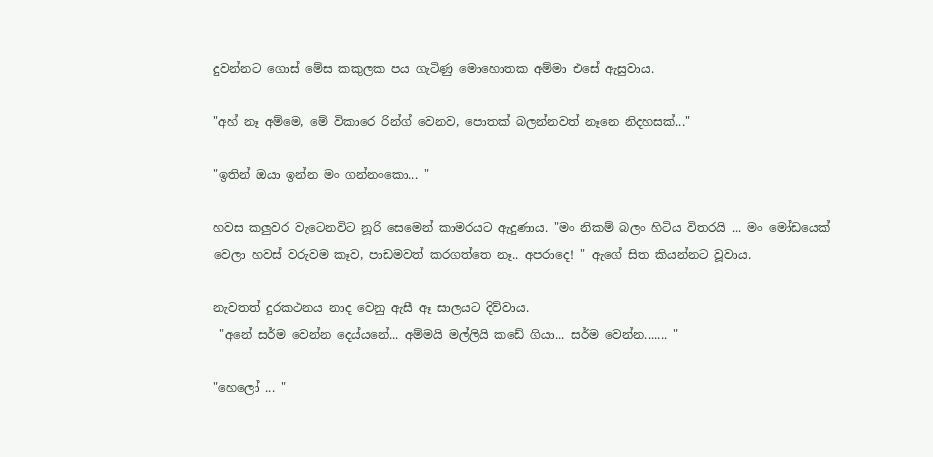දුවන්නට ගොස් මේස කකුලක පය ගැටිණු මොහොතක අම්මා එසේ ඇසුවාය.

"අහ් නෑ අම්මෙ, මේ විකාරෙ රින්ග් වෙනව, පොතක් බලන්නවත් නෑනෙ නිදහසක්..."

"ඉතින් ඔයා ඉන්න මං ගන්නංකො... "

හවස කලුවර වැටෙනවිට නූරි සෙමෙන් කාමරයට ඇදුණාය. "මං නිකම් බලං හිටිය විතරයි ... මං මෝඩයෙක් වෙලා හවස් වරුවම කෑව, පාඩමවත් කරගත්තෙ නෑ.. අපරාදෙ! " ඇගේ සිත කියන්නට වූවාය.

නැවතත් දුරකථනය නාද වෙනු ඇසී ඈ සාලයට දිව්වාය.
 "අනේ සර්ම වෙන්න දෙය්යනේ... අම්මයි මල්ලියි කඩේ ගියා... සර්ම වෙන්න....... "

"හෙලෝ ... "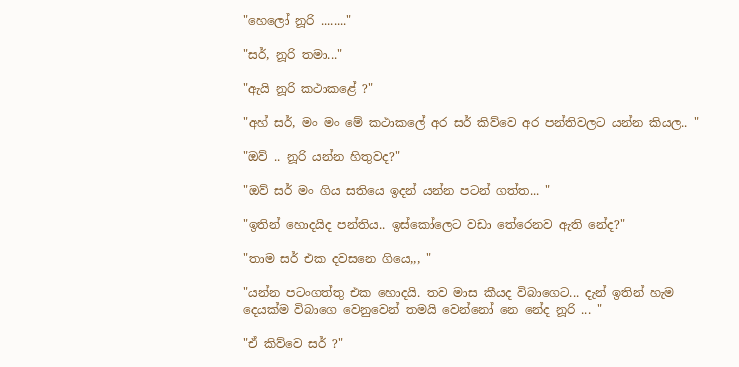"හෙලෝ නූරි ........"

"සර්, නූරි තමා..."

"ඇයි නූරි කථාකළේ ?"

"අහ් සර්, මං මං මේ කථාකලේ අර සර් කිව්වෙ අර පන්තිවලට යන්න කියල.. "

"ඔව් .. නූරි යන්න හිතුවද?"

"ඔව් සර් මං ගිය සතියෙ ඉදන් යන්න පටන් ගත්ත... "

"ඉතින් හොදයිද පන්තිය.. ඉස්කෝලෙට වඩා තේරෙනව ඇති නේද?"

"තාම සර් එක දවසනෙ ගියෙ,,, "

"යන්න පටංගත්තු එක හොදයි. තව මාස කීයද විබාගෙට... දැන් ඉතින් හැම දෙයක්ම විබාගෙ වෙනුවෙන් තමයි වෙන්නෝ නෙ නේද නූරි ... "

"ඒ කිව්වෙ සර් ?"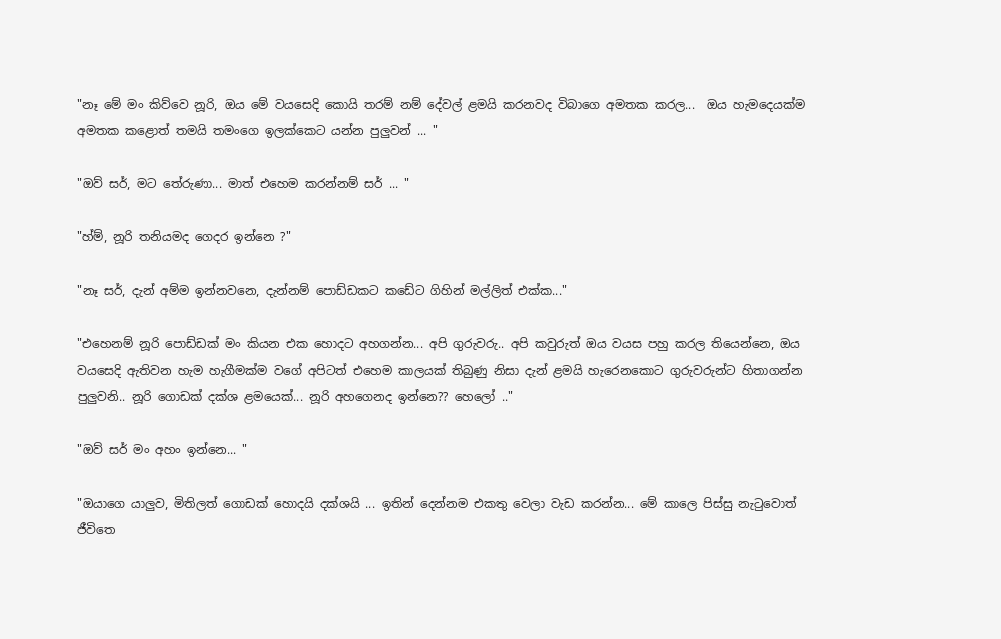"නෑ මේ මං කිව්වෙ නූරි, ඔය මේ වයසෙදි කොයි තරම් නම් දේවල් ළමයි කරනවද විබාගෙ අමතක කරල...  ඔය හැමදෙයක්ම අමතක කළොත් තමයි තමංගෙ ඉලක්කෙට යන්න පුලුවන් ... "

"ඔව් සර්, මට තේරුණා... මාත් එහෙම කරන්නම් සර් ... "

"හ්ම්, නූරි තනියමද ගෙදර ඉන්නෙ ?"

"නෑ සර්, දැන් අම්ම ඉන්නවනෙ, දැන්නම් පොඩ්ඩකට කඩේට ගිහින් මල්ලිත් එක්ක..."

"එහෙනම් නූරි පොඩ්ඩක් මං කියන එක හොදට අහගන්න... අපි ගුරුවරු.. අපි කවුරුත් ඔය වයස පහු කරල තියෙන්නෙ, ඔය වයසෙදි ඇතිවන හැම හැගීමක්ම වගේ අපිටත් එහෙම කාලයක් තිබුණු නිසා දැන් ළමයි හැරෙනකොට ගුරුවරුන්ට හිතාගන්න පුලුවනි.. නූරි ගොඩක් දක්ශ ළමයෙක්... නූරි අහගෙනද ඉන්නෙ?? හෙලෝ .."

"ඔව් සර් මං අහං ඉන්නෙ... "

"ඔයාගෙ යාලුව, මිතිලත් ගොඩක් හොදයි දක්ශයි ... ඉතින් දෙන්නම එකතු වෙලා වැඩ කරන්න... මේ කාලෙ පිස්සු නැ‍ටුවොත් ජීවිතෙ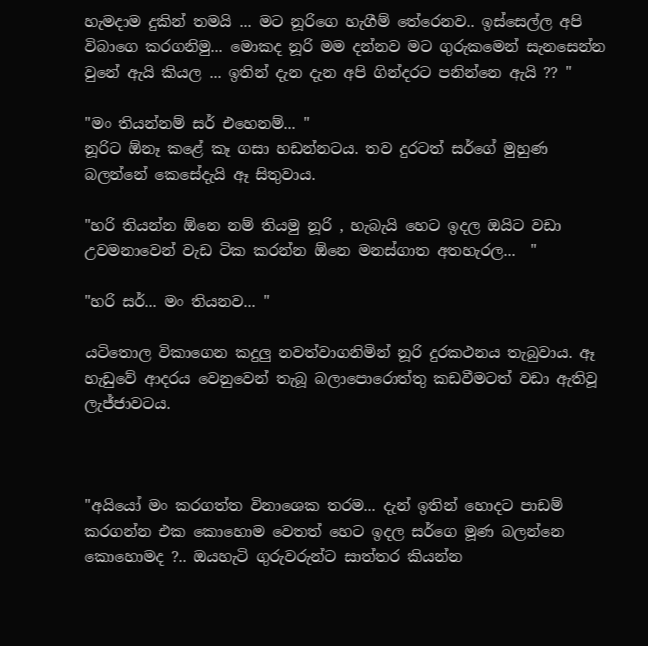හැමදාම දුකින් තමයි ... මට නූරිගෙ හැගීම් තේරෙනව.. ඉස්සෙල්ල අපි විබාගෙ කරගනිමු... මොකද නූරි මම දන්නව මට ගුරුකමෙන් සැනසෙන්න වුනේ ඇයි කියල ... ඉතින් දැන දැන අපි ගින්දරට පනින්නෙ ඇයි ?? "

"මං තියන්නම් සර් එහෙනම්... "
නූරිට ඕනෑ කළේ කෑ ගසා හඩන්නටය. තව දුරටත් සර්ගේ මුහුණ බලන්නේ කෙසේදැයි ඈ සිතුවාය.

"හරි තියන්න ඕනෙ නම් තියමු නූරි , හැබැයි හෙට ඉදල ඔයිට වඩා උවමනාවෙන් වැඩ ටික කරන්න ඕනෙ මනස්ගාත අතහැරල...  "

"හරි සර්... මං තියනව... "

යටිතොල විකාගෙන කදුලු නවත්වාගනිමින් නූරි දුරකථනය තැබුවාය. ඈ හැඩුවේ ආදරය වෙනුවෙන් තැබූ බලාපොරොත්තු කඩවීමටත් වඩා ඇතිවූ ලැජ්ජාවටය.



"අයියෝ මං කරගත්ත විනාශෙක තරම... දැන් ඉතින් හොදට පාඩම් කරගන්න එක කොහොම වෙතත් හෙට ඉදල සර්ගෙ මූණ බලන්නෙ කොහොමද ?.. ඔයහැටි ගුරුවරුන්ට සාත්තර කියන්න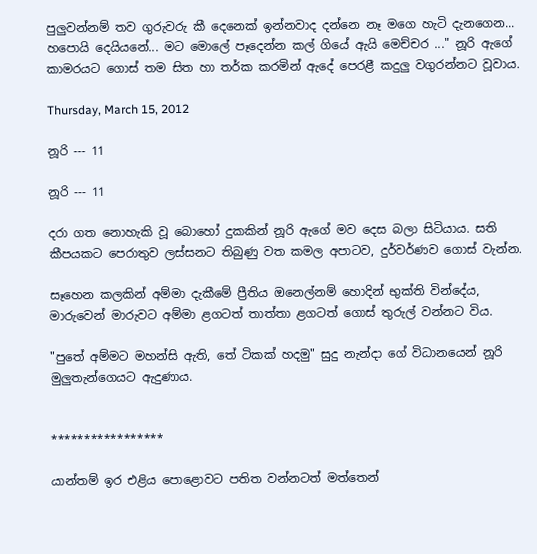පුලුවන්නම් තව ගුරුවරු කී දෙනෙක් ඉන්නවාද දන්නෙ නෑ මගෙ හැටි දැනගෙන... හපොයි දෙයියනේ... මට මොලේ පෑදෙන්න කල් ගියේ ඇයි මෙච්චර ..." නූරි ඇගේ කාමරයට ගොස් තම සිත හා තර්ක කරමින් ඇදේ පෙරළී කදුලු වගුරන්නට වූවාය.

Thursday, March 15, 2012

නූරි --- 11

නූරි --- 11

දරා ගත නොහැකි වූ බොහෝ දුකකින් නූරි ඇගේ මව දෙස බලා සිටියාය. සති කීපයකට පෙරාතුව ලස්සනට තිබුණු වත කමල අපාටව, දුර්වර්ණව ගොස් වැන්න.

සෑහෙන කලකින් අම්මා දැකීමේ ප්‍රීතිය ඔනෙල්නම් හොදින් භුක්ති වින්දේය, මාරුවෙන් මාරුවට අම්මා ළගටත් තාත්තා ළගටත් ගොස් තුරුල් වන්නට විය.

"පුතේ අම්මට මහන්සි ඇති, තේ ටිකක් හදමු" සුදු නැන්දා ගේ විධානයෙන් නූරි මුලුතැන්ගෙයට ඇදුණාය.


*****************

යාන්තම් ඉර එළිය පොළොවට පතිත වන්නටත් මත්තෙන්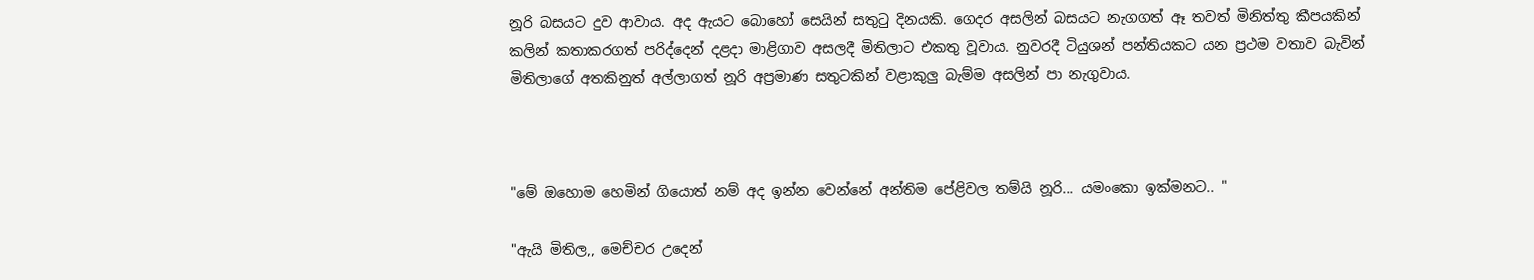නූරි බසයට දුව ආවාය. අද ඇයට බොහෝ සෙයින් සතු‍ටු දිනයකි. ගෙදර අසලින් බසයට නැගගත් ඈ තවත් මිනිත්තු කීපයකින් කලින් කතාකරගත් පරිද්දෙන් දළදා මාළිගාව අසලදී මිතිලාට එකතු වූවාය. නුවරදී ටියුශන් පන්තියකට යන ප්‍රථම වතාව බැවින් මිතිලාගේ අතකිනුත් අල්ලාගත් නූරි අප්‍රමාණ සතුටකින් වළාකුලු බැම්ම අසලින් පා නැගුවාය.



"මේ ඔහොම හෙමින් ගියොත් නම් අද ඉන්න වෙන්නේ අන්තිම පේළිවල තම්යි නූරි... යමංකො ඉක්මනට.. "

"ඇයි මිතිල,, මෙච්චර උදෙන්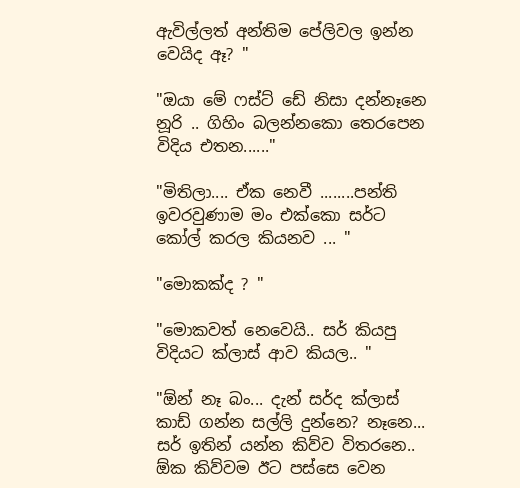ඇවිල්ලත් අන්තිම පේලිවල ඉන්න වෙයිද ඈ? "

"ඔයා මේ ෆස්ට් ඩේ නිසා දන්නෑනෙ නූරි .. ගිහිං බලන්නකො තෙරපෙන විදිය එතන......"

"මිතිලා.... ඒක නෙවී ........පන්ති ඉවරවුණාම මං එක්කො සර්ට කෝල් කරල කියනව ... "

"මොකක්ද ? "

"මොකවත් නෙවෙයි.. සර් කියපු විදියට ක්ලාස් ආව කියල.. "

"ඕන් නෑ බං... දැන් සර්ද ක්ලාස් කාඩ් ගන්න සල්ලි දුන්නෙ? නෑනෙ... සර් ඉතින් යන්න කිව්ව විතරනෙ.. ඕක කිව්වම ඊට පස්සෙ වෙන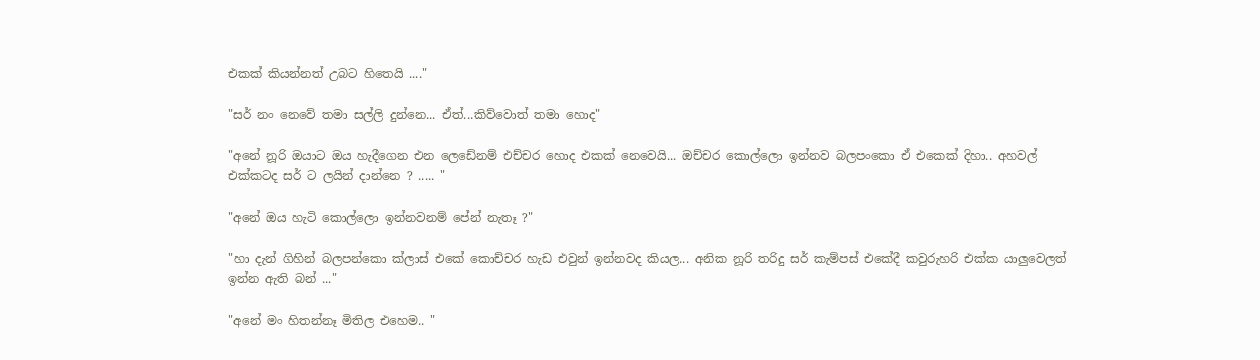එකක් කියන්නත් උබට හිතෙයි ...."

"සර් නං නෙවේ තමා සල්ලි දුන්නෙ... ඒත්...කිව්වොත් තමා හොද"

"අනේ නූරි ඔයාට ඔය හැදීගෙන එන ලෙඩේනම් එච්චර හොද එකක් නෙවෙයි... ඔච්චර කොල්ලො ඉන්නව බලපංකො ඒ එකෙක් දිහා.. අහවල් එක්කටද සර් ට ලයින් දාන්නෙ ? ..... "

"අනේ ඔය හැටි කොල්ලො ඉන්නවනම් පේන් නැතෑ ?"

"හා දැන් ගිහින් බලපන්කො ක්ලාස් එකේ කොච්චර හැඩ එවුන් ඉන්නවද කියල... අනික නූරි තරිදු සර් කැම්පස් එකේදී කවුරුහරි එක්ක යාලුවෙලත් ඉන්න ඇති බන් ..."

"අනේ මං හිතන්නෑ මිතිල එහෙම.. "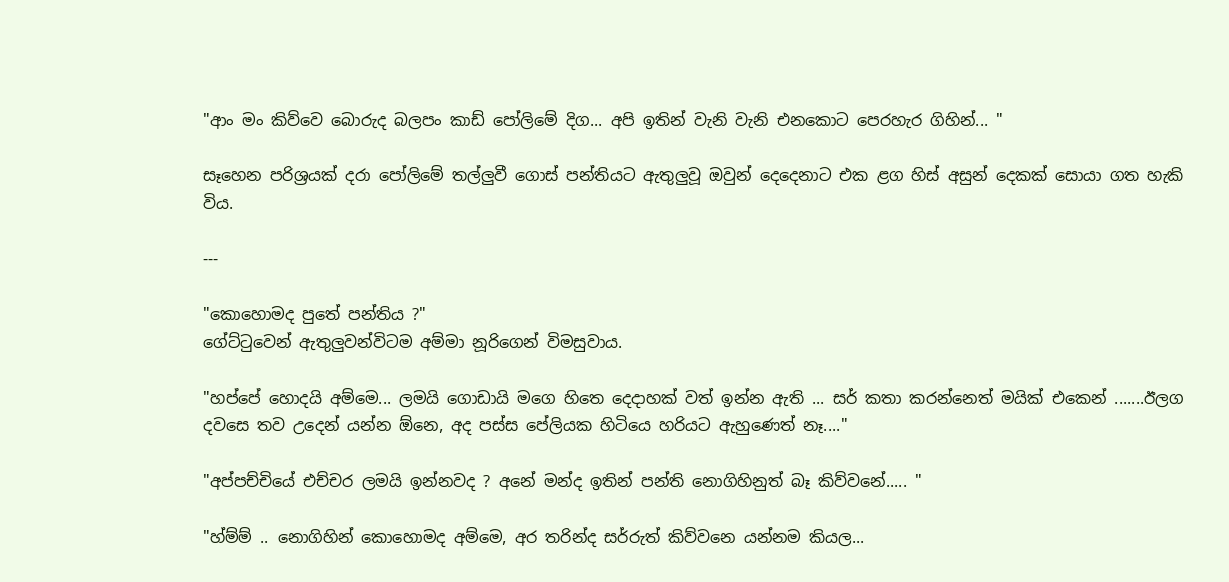"ආං මං කිව්වෙ බොරුද බලපං කාඩ් පෝලිමේ දිග... අපි ඉතින් වැනි වැනි එනකොට පෙරහැර ගිහින්... "

සෑහෙන පරිශ්‍රයක් දරා පෝලිමේ තල්ලුවී ගොස් පන්තියට ඇතුලුවූ ඔවුන් දෙදෙනාට එක ළග හිස් අසුන් දෙකක් සොයා ගත හැකි විය.

---

"කොහොමද පුතේ පන්තිය ?"
ගේට්‍ටුවෙන් ඇතුලුවන්විටම අම්මා නූරිගෙන් විමසුවාය.

"හප්පේ හොදයි අම්මෙ... ලමයි ගොඩායි මගෙ හිතෙ දෙදාහක් වත් ඉන්න ඇති ... සර් කතා කරන්නෙත් මයික් එකෙන් .......ඊලග දවසෙ තව උදෙන් යන්න ඕනෙ, අද පස්ස පේලියක හිටියෙ හරියට ඇහුණෙත් නෑ...."

"අප්පච්චියේ එච්චර ලමයි ඉන්නවද ? අනේ මන්ද ඉතින් පන්ති නොගිහිනුත් බෑ කිව්වනේ..... "

"හ්ම්ම් .. නොගිහින් කොහොමද අම්මෙ, අර තරින්ද සර්රුත් කිව්වනෙ යන්නම කියල...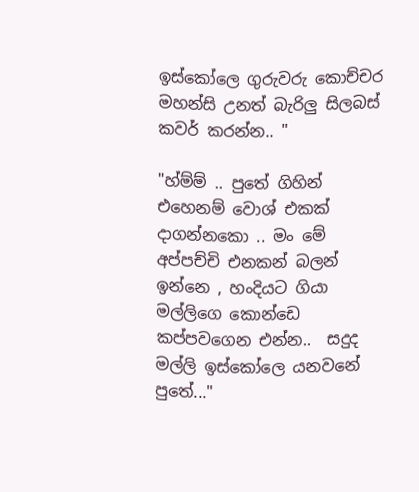ඉස්කෝලෙ ගුරුවරු කොච්චර මහන්සි උනත් බැරිලු සිලබස් කවර් කරන්න.. "

"හ්ම්ම් .. පුතේ ගිහින් එහෙනම් වොශ් එකක් දාගන්නකො .. මං මේ අප්පච්චි එනකන් බලන් ඉන්නෙ , හංදියට ගියා මල්ලිගෙ කොන්ඩෙ කප්පවගෙන එන්න..  සදුද මල්ලි ඉස්කෝලෙ යනවනේ පුතේ..."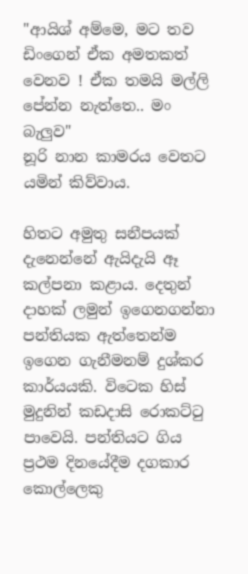"ආයිශ් අම්මෙ, මට තව ඩිංගෙන් ඒක අමතකත් වෙනව ! ඒක තමයි මල්ලි පේන්න නැත්තෙ.. මං බැලුව"
නූරි නාන කාමරය වෙතට යමින් කිව්වාය.

හිතට අමුතු සනීපයක් දැනෙන්නේ ඇයිදැයි ඈ කල්පනා කළාය. දෙතුන් දාහක් ලමුන් ඉගෙනගන්නා පන්තියක ඇත්තෙන්ම ඉගෙන ගැනීමනම් දුශ්කර කාර්යයකි. විටෙක හිස් මුදුනින් කඩදාසි රොකට්‍ටු පාවෙයි. පන්තියට ගිය ප්‍රථම දිනයේදීම දගකාර කොල්ලෙකු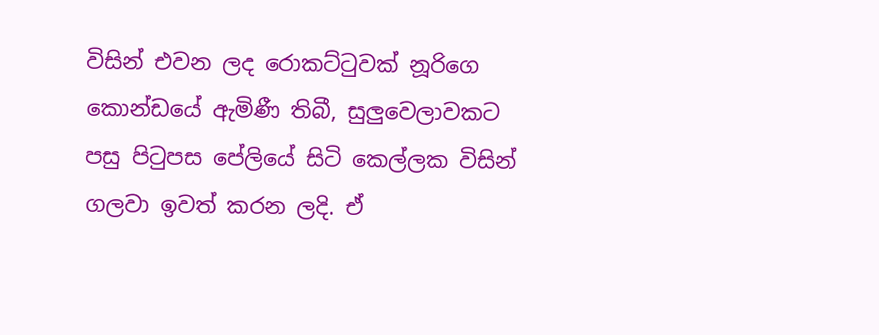විසින් එවන ලද රොකට්‍ටුවක් නූරිගෙ කොන්ඩයේ ඇමිණී තිබී, සුලුවෙලාවකට පසු පි‍ටුපස පේලියේ සිටි කෙල්ලක විසින් ගලවා ඉවත් කරන ලදි. ඒ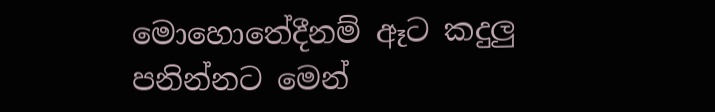මොහොතේදීනම් ඈට කදුලු පනින්නට මෙන්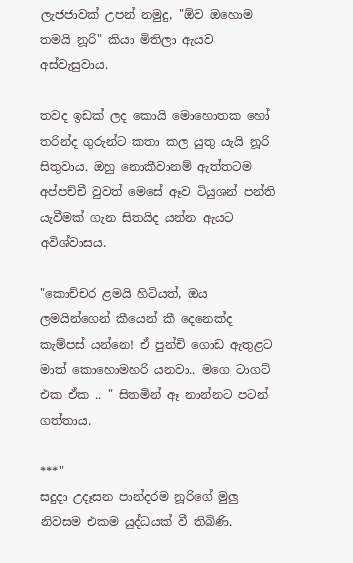ලැජජාවක් උපන් නමුදු, "ඕව ඔහොම තමයි නූරි" කියා මිතිලා ඇයව අස්වැසුවාය.

තවද ඉඩක් ලද කොයි මොහොතක හෝ තරින්ද ගුරුන්ට කතා කල යුතු යැයි නූරි සිතුවාය. ඔහු නොකීවානම් ඇත්තටම අප්පච්චී වුවත් මෙසේ ඈව ටියුශන් පන්ති යැවීමක් ගැන සිතයිද යන්න ඇයට අවිශ්වාසය.

"කොච්චර ළමයි හිටියත්, ඔය ලමයින්ගෙන් කීයෙන් කී දෙනෙක්ද කැම්පස් යන්නෙ! ඒ පුන්චි ගොඩ ඇතුළට මාත් කොහොමහරි යනවා.. මගෙ ටාගට් එක ඒක .. " සිතමින් ඈ නාන්නට පටන් ගත්තාය.

***"
සදුදා උදෑසන පාන්දරම නූරිගේ මුලු නිවසම එකම යුද්ධයක් වී තිබිණි.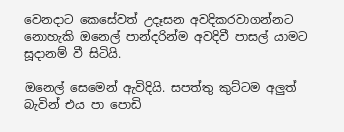වෙනදාට කෙසේවත් උදෑසන අවදිකරවාගන්නට නොහැකි ඔනෙල් පාන්දරින්ම අවදිවී පාසල් යාමට සූදානම් වී සිටියි.

ඔනෙල් සෙමෙන් ඇවිදියි. සපත්තු කුට්ටම අලුත් බැවින් එය පා පොඩි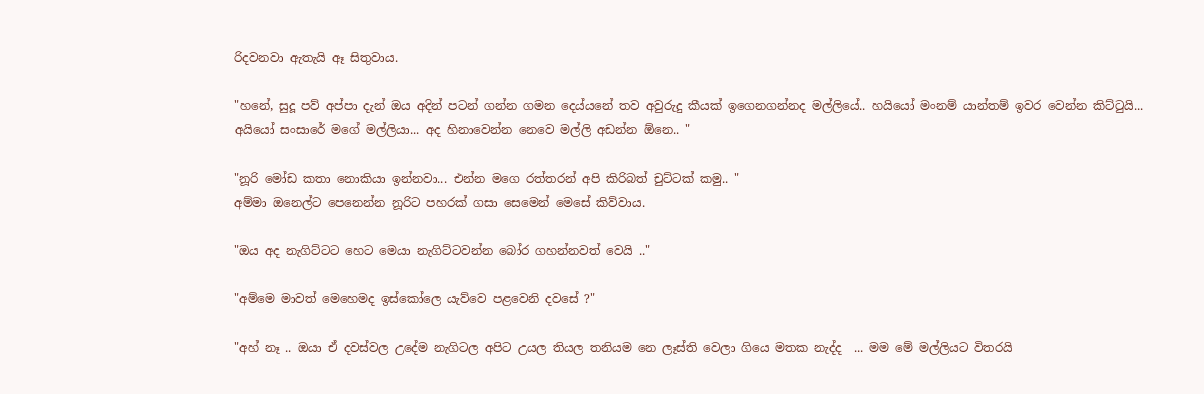රිදවනවා ඇතැයි ඈ සිතුවාය.

"හනේ, සුදූ පව් අප්පා දැන් ඔය අදින් පටන් ගන්න ගමන දෙය්යනේ තව අවුරුදු කීයක් ඉගෙනගන්නද මල්ලියේ.. හයියෝ මංනම් යාන්තම් ඉවර වෙන්න කිට්‍ටුයි... අයියෝ සංසාරේ මගේ මල්ලියා... අද හිනාවෙන්න නෙවෙ මල්ලි අඩන්න ඕනෙ.. "

"නූරි මෝඩ කතා නොකියා ඉන්නවා... එන්න මගෙ රත්තරන් අපි කිරිබත් චුට්ටක් කමු.. "
අම්මා ඔනෙල්ට පෙනෙන්න නූරිට පහරක් ගසා සෙමෙන් මෙසේ කිව්වාය.

"ඔය අද නැගිට්ටට හෙට මෙයා නැගිට්ටවන්න බෝර ගහන්නවත් වෙයි .."

"අම්මෙ මාවත් මෙහෙමද ඉස්කෝලෙ යැව්වෙ පළවෙනි දවසේ ?"

"අහ් නෑ .. ඔයා ඒ දවස්වල උදේම නැගිටල අපිට උයල තියල තනියම නෙ ලෑස්ති වෙලා ගියෙ මතක නැද්ද  ... මම මේ මල්ලියට විතරයි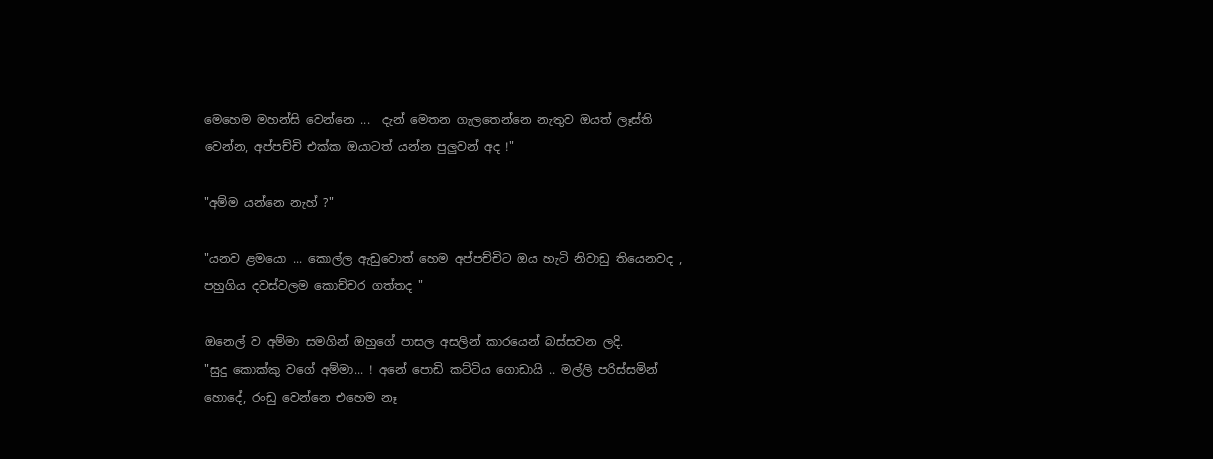මෙහෙම මහන්සි වෙන්නෙ ...  දැන් මෙතන ගැලතෙන්නෙ නැතුව ඔයත් ලෑස්ති වෙන්න, අප්පච්චි එක්ක ඔයාටත් යන්න පුලුවන් අද !"

"අම්ම යන්නෙ නැහ් ?"

"යනව ළමයො ... කොල්ල ඇඩුවොත් හෙම අප්පච්චිට ඔය හැටි නිවාඩු තියෙනවද , පහුගිය දවස්වලම කොච්චර ගත්තද "

ඔනෙල් ව අම්මා සමගින් ඔහුගේ පාසල අසලින් කාරයෙන් බස්සවන ලදි.
"සුදු කොක්කු වගේ අම්මා... ! අනේ පොඩි කට්ටිය ගොඩායි .. මල්ලි පරිස්සමින් හොදේ, රංඩු වෙන්නෙ එහෙම නෑ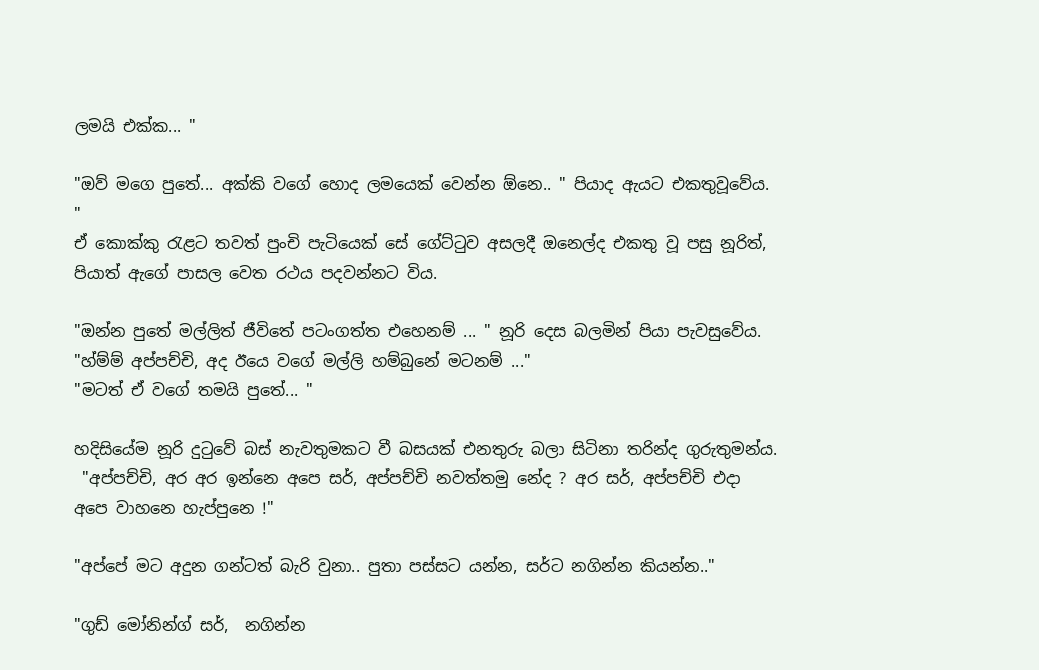ලමයි එක්ක... "

"ඔව් මගෙ පුතේ... අක්කි වගේ හොද ලමයෙක් වෙන්න ඕනෙ.. " පියාද ඇයට එකතුවූවේය. "
ඒ කොක්කු ‍රැළට තවත් පුංචි පැටියෙක් සේ ගේට්‍ටුව අසලදී ඔනෙල්ද එකතු වූ පසු නූරිත්, පියාත් ඇගේ පාසල වෙත රථය පදවන්නට විය.

"ඔන්න පුතේ මල්ලිත් ජීවිතේ පටංගත්ත එහෙනම් ... " නූරි දෙස බලමින් පියා පැවසුවේය.
"හ්ම්ම් අප්පච්චි, අද ඊයෙ වගේ මල්ලි හම්බුනේ මටනම් ..."
"මටත් ඒ වගේ තමයි පුතේ... "

හදිසියේම නූරි දු‍ටුවේ බස් නැවතුමකට වී බසයක් එනතුරු බලා සිටිනා තරින්ද ගුරුතුමන්ය.
 "අප්පච්චි, අර අර ඉන්නෙ අපෙ සර්, අප්පච්චි නවත්තමු නේද ? අර සර්, අප්පච්චි එදා අපෙ වාහනෙ හැප්පුනෙ !"

"අප්පේ මට අදුන ගන්ටත් බැරි වුනා.. පුතා පස්සට යන්න, සර්ට නගින්න කියන්න.."

"ගුඩ් මෝනින්ග් සර්,  නගින්න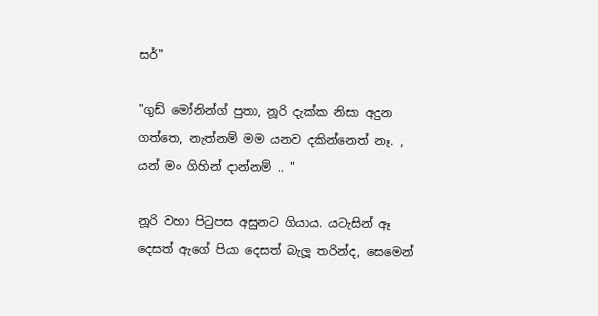සර්"

"ගුඩ් මෝනින්ග් පුතා, නූරි දැක්ක නිසා අදුන ගත්තෙ, නැත්නම් මම යනව දකින්නෙත් නෑ. , යන් මං ගිහින් දාන්නම් .. "

නූරි වහා පි‍ටුපස අසුනට ගියාය. යටැසින් ඈ දෙසත් ඇගේ පියා දෙසත් බැලූ තරින්ද, සෙමෙන්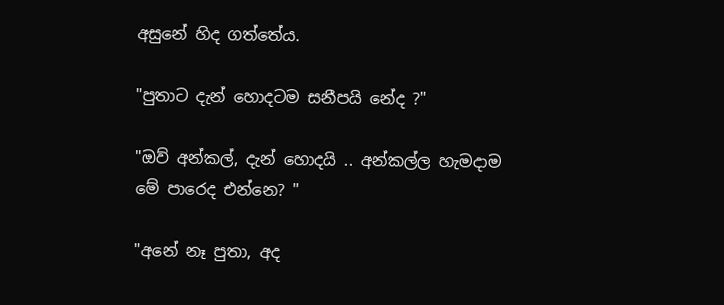අසුනේ හිද ගත්තේය.

"පුතාට දැන් හොදටම සනීපයි නේද ?"

"ඔව් අන්කල්, දැන් හොදයි .. අන්කල්ල හැමදාම මේ පාරෙද එන්නෙ? "

"අනේ නෑ පුතා, අද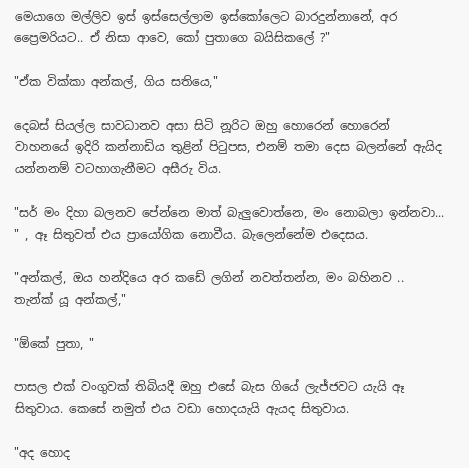මෙයාගෙ මල්ලිව ඉස් ඉස්සෙල්ලාම ඉස්කෝලෙට බාරදුන්නානේ, අර ප්‍රෛමරියට.. ඒ නිසා ආවෙ, කෝ පුතාගෙ බයිසිකලේ ?"

"ඒක වික්කා අන්කල්, ගිය සතියෙ,"

දෙබස් සියල්ල සාවධානව අසා සිටි නූරිට ඔහු හොරෙන් හොරෙන් වාහනයේ ඉදිරි කන්නාඩිය තුළින් පි‍ටුපස, එනම් තමා දෙස බලන්නේ ඇයිද යන්නනම් වටහාගැනීමට අසීරු විය.

"සර් මං දිහා බලනව පේන්නෙ මාත් බැලුවොත්නෙ, මං නොබලා ඉන්නවා... " , ඈ සිතුවත් එය ප්‍රායෝගික නොවීය. බැලෙන්නේම එදෙසය.

"අන්කල්, ඔය හන්දියෙ අර කඩේ ලගින් නවත්තන්න, මං බහිනව .. තැන්ක් යූ අන්කල්,"

"ඕකේ පුතා, "

පාසල එක් වංගුවක් තිබියදී ඔහු එසේ බැස ගියේ ලැජ්ජවට යැයි ඈ සිතුවාය. කෙසේ නමුත් එය වඩා හොදයැයි ඇයද සිතුවාය.

"අද හොද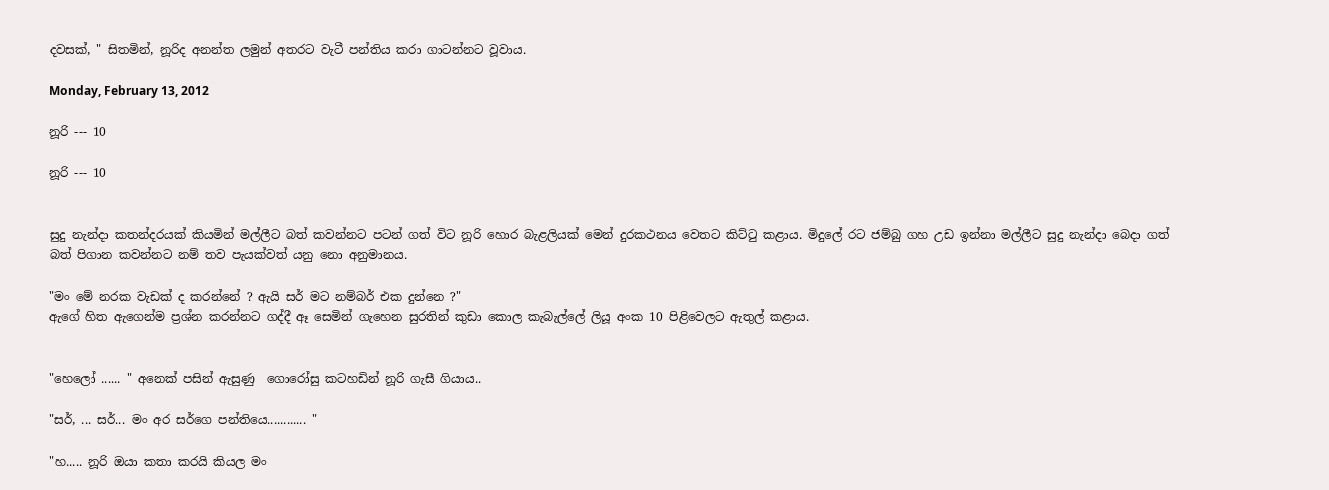දවසක්, " සිතමින්, නූරිද අනන්ත ලමුන් අතරට වැටී පන්තිය කරා ගාටන්නට වූවාය.

Monday, February 13, 2012

නූරි --- 10

නූරි --- 10


සුදු නැන්දා කතන්දරයක් කියමින් මල්ලීට බත් කවන්නට පටන් ගත් විට නූරි හොර බැළලියක් මෙන් දුරකථනය වෙතට කිට්‍ටු කළාය. මිදුලේ රට ජම්බු ගහ උඩ ඉන්නා මල්ලීට සුදු නැන්දා බෙදා ගත් බත් පිගාන කවන්නට නම් තව පැයක්වත් යනු නො අනුමානය.

"මං මේ නරක වැඩක් ද කරන්නේ ? ඇයි සර් මට නම්බර් එක දුන්නෙ ?"
ඇගේ හිත ඇගෙන්ම ප්‍රශ්න කරන්නට ගද්දී ඈ සෙමින් ගැහෙන සුරතින් කුඩා කොල කැබැල්ලේ ලියූ අංක 10 පිළිවෙලට ඇතුල් කළාය.


"හෙලෝ ...... " අනෙක් පසින් ඇසුණු  ගොරෝසු කටහඩින් නූරි ගැසී ගියාය..

"සර්, ... සර්... මං අර සර්ගෙ පන්තියෙ............ "

"හ..... නූරි ඔයා කතා කරයි කියල මං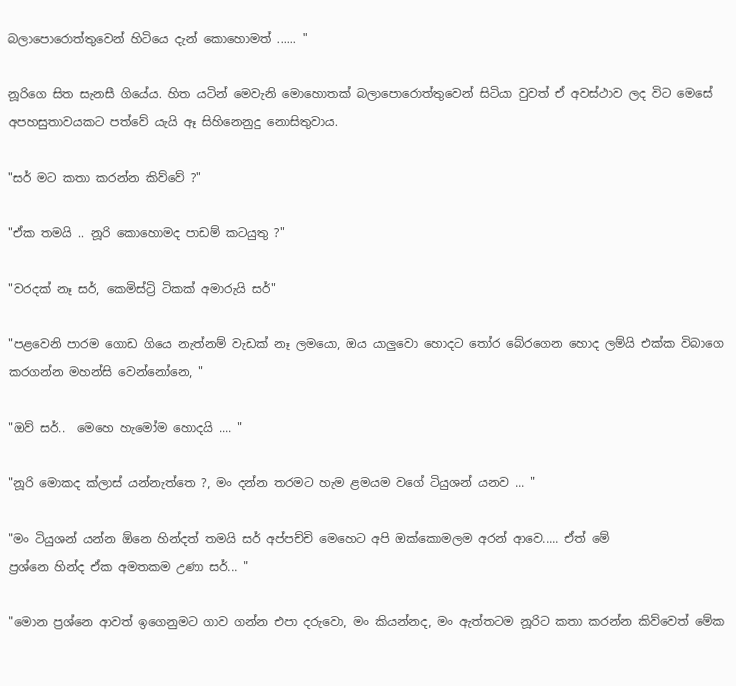බලාපොරොත්තුවෙන් හිටියෙ දැන් කොහොමත් ...... "

නූරිගෙ සිත සැනසී ගියේය. හිත යටින් මෙවැනි මොහොතක් බලාපොරොත්තුවෙන් සිටියා වුවත් ඒ අවස්ථාව ලද විට මෙසේ අපහසුතාවයකට පත්වේ යැයි ඈ සිහිනෙනුදු නොසිතුවාය.

"සර් මට කතා කරන්න කිව්වේ ?"

"ඒක තමයි .. නූරි කොහොමද පාඩම් කටයුතු ?"

"වරදක් නෑ සර්, කෙමිස්ට්‍රි ටිකක් අමාරුයි සර්"

"පළවෙනි පාරම ගොඩ ගියෙ නැත්නම් වැඩක් නෑ ලමයො, ඔය යාලුවො හොදට ‍තෝර බේරගෙන හොද ලම්යි එක්ක විබාගෙ කරගන්න මහන්සි වෙන්නෝනෙ, "

"ඔව් සර්..  මෙහෙ හැමෝම හොදයි .... "

"නූරි මොකද ක්ලාස් යන්නැත්තෙ ?, මං දන්න තරමට හැම ළමයම වගේ ටියුශන් යනව ... "

"මං ටියුශන් යන්න ඕනෙ හින්දත් තමයි සර් අප්පච්චි මෙහෙට අපි ඔක්කොමලම අරන් ආවෙ..... ඒත් මේ
ප්‍රශ්නෙ හින්ද ඒක අමතකම උණා සර්... "

"මොන ප්‍රශ්නෙ ආවත් ඉගෙනුමට ගාව ගන්න එපා දරුවො, මං කියන්නද, මං ඇත්තටම නූරිට කතා කරන්න කිව්වෙත් මේක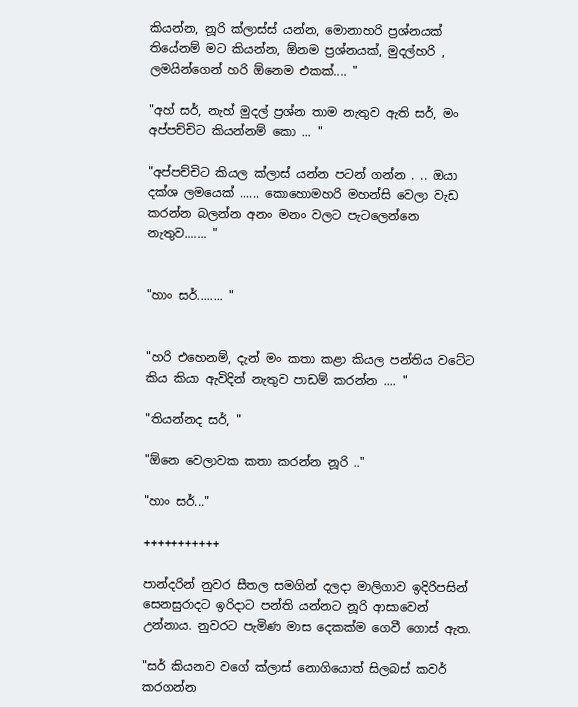කියන්න, නූරි ක්ලාස්ස් යන්න, මොනාහරි ප්‍රශ්නයක් තියේනම් මට කියන්න, ඕනම ප්‍රශ්නයක්, මුදල්හරි , ලමයින්ගෙන් හරි ඕනෙම එකක්.... "

"අහ් සර්, නැහ් මුදල් ප්‍රශ්න තාම නැතුව ඇති සර්, මං අප්පච්චිට කියන්නම් කො ... "

"අප්පච්චිට කියල ක්ලාස් යන්න පටන් ගන්න . .. ඔයා දක්ශ ලමයෙක් ...... කොහොමහරි මහන්සි වෙලා වැඩ කරන්න බලන්න අනං මනං වලට පැටලෙන්නෙ නැතුව....... "


"හාං සර්........ "


"හරි එහෙනම්, දැන් මං කතා කළා කියල පන්තිය වටේට කිය කියා ඇවිදින් නැතුව පාඩම් කරන්න .... "

"තියන්නද සර්, "

"ඕනෙ වෙලාවක කතා කරන්න නූරි .."

"හාං සර්..."

+++++++++++

පාන්දරින් නුවර සීතල සමගින් දලදා මාලිගාව ඉදිරිපසින් සෙනසුරාදට ඉරිදාට පන්ති යන්නට නූරි ආසාවෙන් උන්නාය. නුවරට පැමිණ මාස දෙකක්ම ගෙවී ගොස් ඇත.

"සර් කියනව වගේ ක්ලාස් නොගියොත් සිලබස් කවර් කරගන්න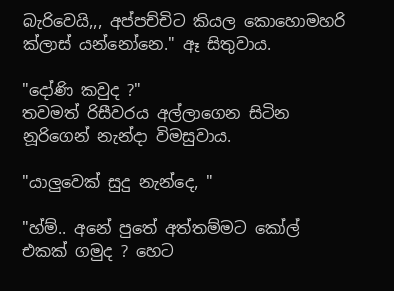බැරිවෙයි,,, අප්පච්චිට කියල කොහොමහරි ක්ලාස් යන්නෝනෙ." ඈ සිතුවාය.

"දෝණි කවුද ?"
තවමත් රිසීවරය අල්ලාගෙන සිටින නූරිගෙන් නැන්දා විමසුවාය.

"යාලුවෙක් සුදු නැන්දෙ, "

"හ්ම්.. අනේ පුතේ අත්තම්මට කෝල් එකක් ගමුද ? හෙට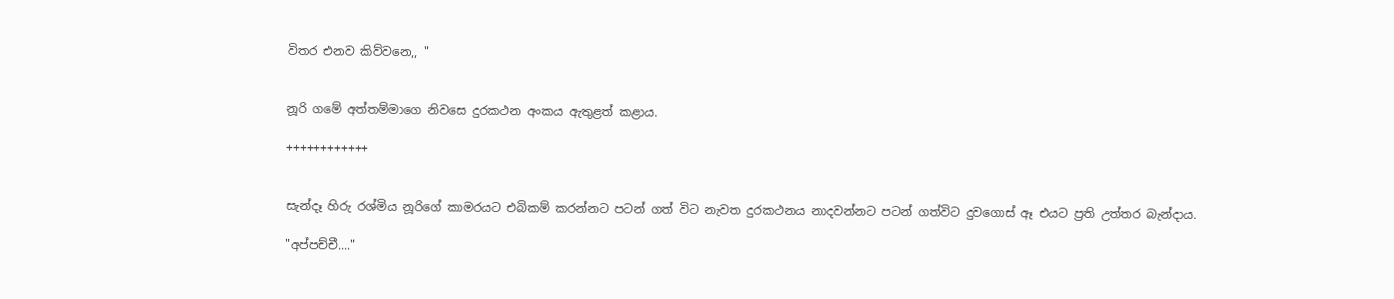විතර එනව කිව්වනෙ,, "


නූරි ගමේ අත්තම්මාගෙ නිවසෙ දුරකථන අංකය ඇතුළත් කළාය.

++++++++++++


සැන්දෑ හිරු රශ්මිය නූරිගේ කාමරයට එබිකම් කරන්නට පටන් ගත් විට නැවත දුරකථනය නාදවන්නට පටන් ගත්විට දුවගොස් ඈ එයට ප්‍රති උත්තර බැන්දාය.

"අප්පච්චී...."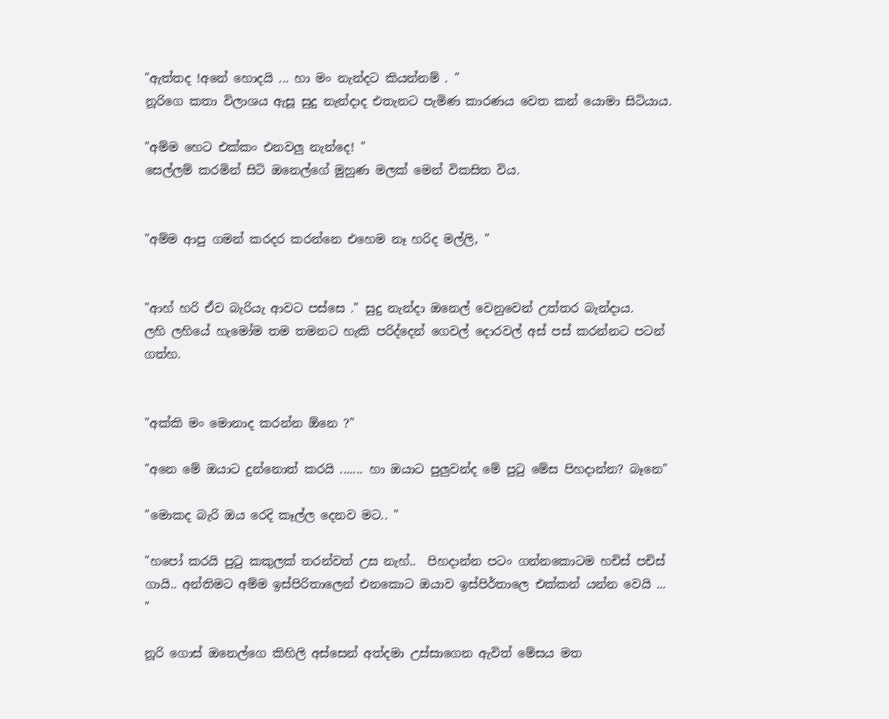"ඇත්තද !අනේ හොදයි ... හා මං නැන්දට කියන්නම් . "
නූරිගෙ කතා විලාශය ඇසූ සුදු නැන්දාද එතැනට පැමිණ කාරණය වෙත කන් යොමා සිටියාය.

"අම්ම හෙට එක්කං එනවලු නැන්දෙ! "
සෙල්ලම් කරමින් සිටි ඔනෙල්ගේ මුහුණ මලක් මෙන් විකසිත විය.


"අම්ම ආපු ගමන් කරදර කරන්නෙ එහෙම නෑ හරිද මල්ලි, "


"ආහ් හරි ඒව බැරියැ ආවට පස්සෙ ." සුදු නැන්දා ඔනෙල් වෙනුවෙන් උත්තර බැන්දාය.
ලහි ලහියේ හැමෝම තම තමනට හැකි පරිද්දෙන් ගෙවල් දොරවල් අස් පස් කරන්නට පටන් ගත්හ.


"අක්කි මං මොනාද කරන්න ඕනෙ ?"

"අනෙ මේ ඔයාට දුන්නොත් කරයි ....... හා ඔයාට පුලුවන්ද මේ පු‍ටු මේස පිහදාන්න? බෑනෙ"

"මොකද බැරි ඔය රෙදි කෑල්ල දෙනව මට.. "

"හපෝ කරයි පු‍ටු කකුලක් තරන්වත් උස නැහ්..  පිහදාන්න පටං ගන්නකොටම හචිස් පචිස් ගායි.. අන්තිමට අම්ම ඉස්පිරිතාලෙන් එනකොට ඔයාව ඉස්පිර්තාලෙ එක්කන් යන්න වෙයි ... "

නූරි ගොස් ඔනෙල්ගෙ කිහිලි අස්සෙන් අත්දමා උස්සාගෙන ඇවිත් මේසය මත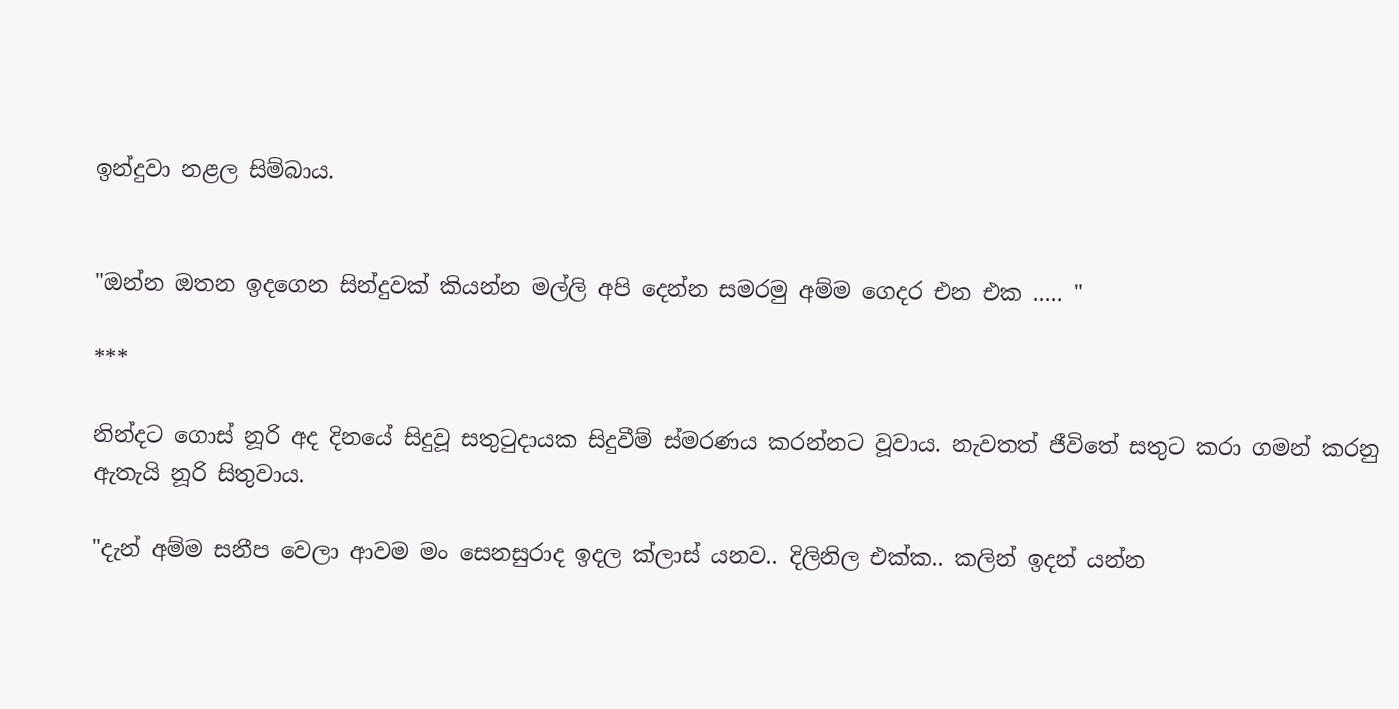ඉන්දුවා නළල සිම්බාය.


"ඔන්න ඔතන ඉදගෙන සින්දුවක් කියන්න මල්ලි අපි දෙන්න සමරමු අම්ම ගෙදර එන එක ..... "

***

නින්දට ගොස් නූරි අද දිනයේ සිදුවූ සතු‍ටුදායක සිදුවීම් ස්මරණය කරන්නට වූවාය. නැවතත් ජීවිතේ සතුට කරා ගමන් කරනු ඇතැයි නූරි සිතුවාය.

"දැන් අම්ම සනීප වෙලා ආවම මං සෙනසුරාද ඉදල ක්ලාස් යනව.. දිලිනිල එක්ක.. කලින් ඉදන් යන්න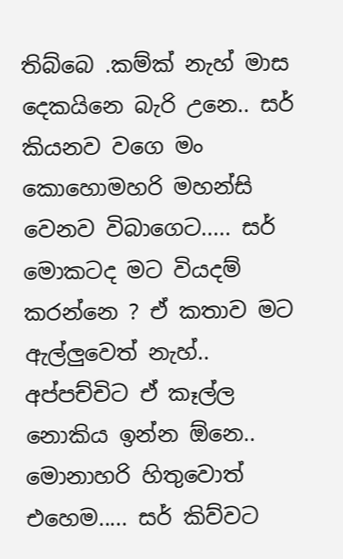තිබ්බෙ .කම්ක් නැහ් මාස දෙකයිනෙ බැරි උනෙ.. සර් කියනව වගෙ මං කොහොමහරි මහන්සි වෙනව විබාගෙට..... සර් මොකටද මට වියදම් කරන්නෙ ? ඒ කතාව මට ඇල්ලුවෙත් නැහ්.. අප්පච්චිට ඒ කෑල්ල නොකිය ඉන්න ඕනෙ.. මොනාහරි හිතුවොත් එහෙම..... සර් කිව්වට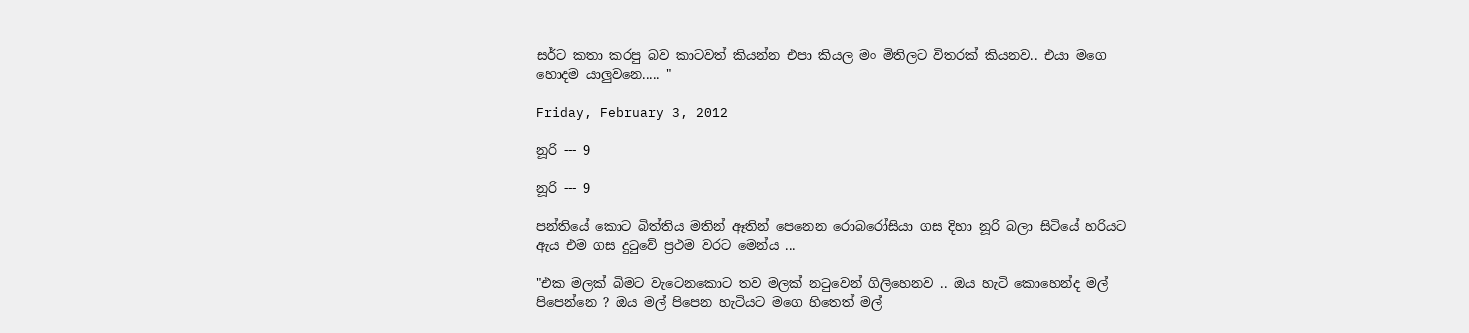සර්ට කතා කරපු බව කාටවත් කියන්න එපා කියල මං මිතිලට විතරක් කියනව.. එයා මගෙ හොදම යාලුවනෙ..... "

Friday, February 3, 2012

නූරි --- 9

නූරි --- 9

පන්තියේ කොට බිත්තිය මතින් ඈතින් පෙනෙන රොබරෝසියා ගස දිහා නූරි බලා සිටියේ හරියට ඇය එම ගස දු‍ටුවේ ප්‍රථම වරට මෙන්ය ...

"එක මලක් බිමට වැටෙනකොට තව මලක් න‍ටුවෙන් ගිලිහෙනව .. ඔය හැටි කොහෙන්ද මල් පිපෙන්නෙ ? ඔය මල් පිපෙන හැටියට මගෙ හිතෙත් මල්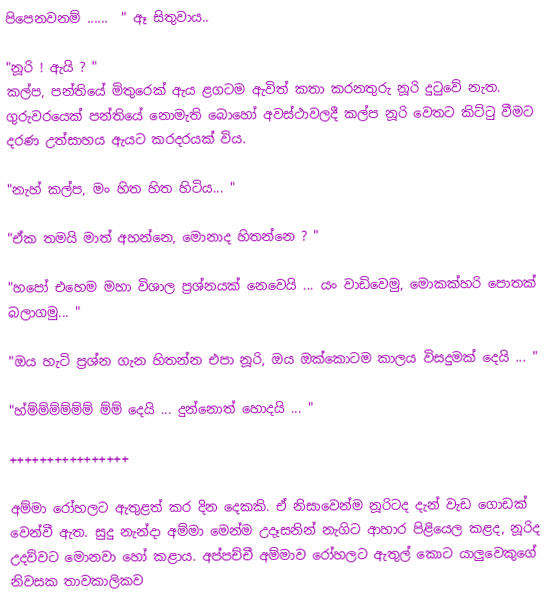පිපෙනවනම් ......  " ඈ සිතුවාය..

"නූරි ! ඇයි ? "
කල්ප, පන්තියේ මිතුරෙක් ඇය ළගටම ඇවිත් කතා කරනතුරු නූරි දු‍ටුවේ නැත. ගුරුවරයෙක් පන්තියේ නොමැති බොහෝ අවස්ථාවලදී කල්ප නූරි වෙතට කිට්‍ටු වීමට දරණ උත්සාහය ඇයට කරදරයක් විය.

"නැහ් කල්ප, මං හිත හිත හිටිය... "

"ඒක තමයි මාත් අහන්නෙ, මොනාද හිතන්නෙ ? "

"හපෝ එහෙම මහා විශාල ප්‍රශ්නයක් නෙවෙයි ... යං වාඩිවෙමු, මොකක්හරි පොතක් බලාගමු... "

"ඔය හැටි ප්‍රශ්න ගැන හිතන්න එපා නූරි, ඔය ඔක්කොටම කාලය විසදුමක් දෙයි ... "

"හ්ම්ම්ම්ම්ම්ම් ම්ම් දෙයි ... දුන්නොත් හොදයි ... "

++++++++++++++++

අම්මා රෝහලට ඇතුළත් කර දින දෙකකි. ඒ නිසාවෙන්ම නූරිටද දැන් වැඩ ගොඩක් වෙන්වී ඇත. සුදු නැන්දා අම්මා මෙන්ම උදෑසනින් නැගිට ආහාර පිළියෙල කළද, නූරිද උදව්වට මොනවා හෝ කළාය. අප්පච්චී අම්මාව රෝහලට ඇතුල් කොට යාලුවෙකුගේ නිවසක තාවකාලිකව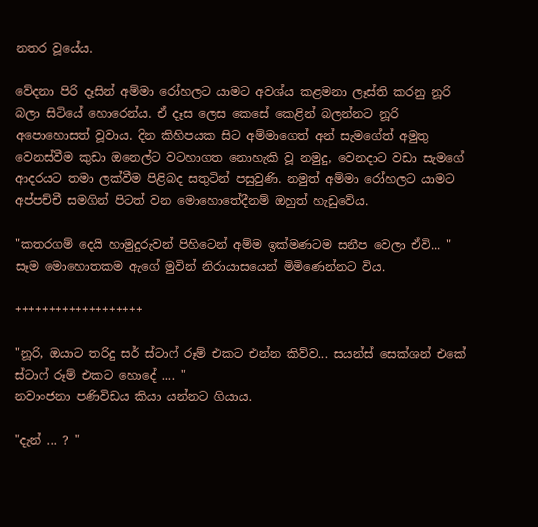නතර වූයේය.

වේදනා පිරි දෑසින් අම්මා රෝහලට යාමට අවශ්ය කළමනා ලෑස්ති කරනු නූරි බලා සිටියේ හොරෙන්ය. ඒ දෑස ලෙස කෙසේ කෙළින් බලන්නට නූරි අපොහොසත් වූවාය. දින කිහිපයක සිට අම්මාගෙත් අන් සැමගේත් අමුතු වෙනස්වීම කුඩා ඔනෙල්ට වටහාගත නොහැකි වූ නමුදු, වෙනදාට වඩා සැමගේ ආදරයට තමා ලක්වීම පිළිබද සතුටින් පසුවුණි. නමුත් අම්මා රෝහලට යාමට අප්පච්චී සමගින් පිටත් වන මොහොතේදීනම් ඔහුත් හැඩුවේය.

"කතරගම් දෙයි හාමුදුරුවන් පිහිටෙන් අම්ම ඉක්මණටම සනීප වෙලා ඒවි... " සෑම මොහොතකම ඇගේ මුවින් නිරායාසයෙන් මිමිණෙන්නට විය.

+++++++++++++++++++

"නූරි, ඔයාට තරිදු සර් ස්ටාෆ් රූම් එකට එන්න කිව්ව... සයන්ස් සෙක්ශන් එකේ ස්ටාෆ් රූම් එකට හොදේ .... "
නවාංජනා පණිවිඩය කියා යන්නට ගියාය.

"දැන් ... ? "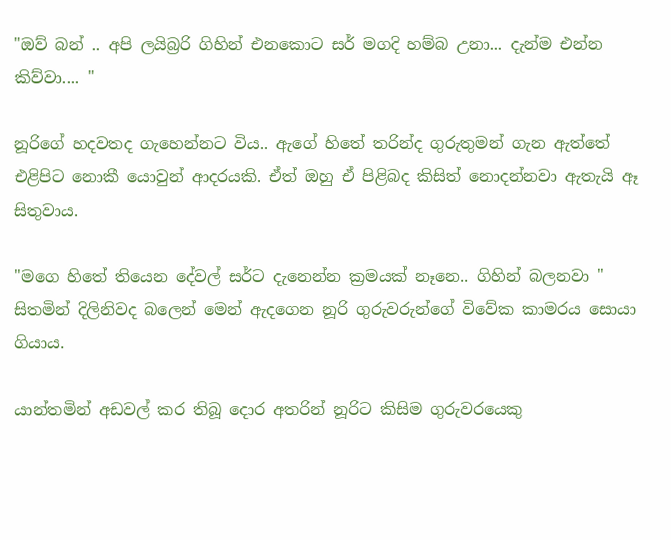"ඔව් බන් .. අපි ලයිබ්‍රරි ගිහින් එනකොට සර් මගදි හම්බ උනා... දැන්ම එන්න කිව්වා.... "

නූරිගේ හදවතද ගැහෙන්නට විය.. ඇගේ හිතේ තරින්ද ගුරුතුමන් ගැන ඇත්තේ එළිපිට නොකී යොවුන් ආදරයකි. ඒත් ඔහු ඒ පිළිබද කිසිත් නොදන්නවා ඇතැයි ඈ සිතුවාය.

"මගෙ හිතේ තියෙන දේවල් සර්ට දැනෙන්න ක්‍රමයක් නෑනෙ.. ගිහින් බලනවා " සිතමින් දිලිනිවද බලෙන් මෙන් ඇදගෙන නූරි ගුරුවරුන්ගේ විවේක කාමරය සොයා ගියාය.

යාන්තමින් අඩවල් කර තිබූ දොර අතරින් නූරිට කිසිම ගුරුවරයෙකු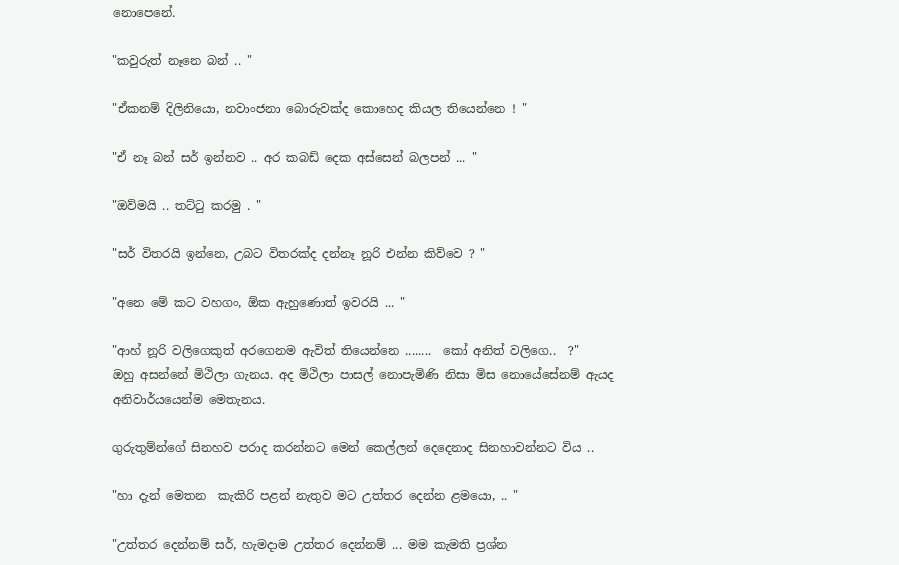නොපෙනේ.

"කවුරුත් නෑනෙ බන් .. "

"ඒකනම් දිලිනියො, නවාංජනා බොරුවක්ද කොහෙද කියල තියෙන්නෙ ! "

"ඒ නෑ බන් සර් ඉන්නව .. අර කබඩ් දෙක අස්සෙන් බලපන් ... "

"ඔව්මයි .. තට්‍ටු කරමු . "

"සර් විතරයි ඉන්නෙ, උබට විතරක්ද දන්නෑ නූරි එන්න කිව්වෙ ? "

"අනෙ මේ කට වහගං, ඕක ඇහුණොත් ඉවරයි ... "

"ආහ් නූරි වලිගෙකුත් අරගෙනම ඇවිත් තියෙන්නෙ ........  කෝ අනිත් වලිගෙ..  ?"
ඔහු අසන්නේ මිථිලා ගැනය. අද මිථිලා පාසල් නොපැමිණි නිසා මිස නොයේසේනම් ඇයද අනිවාර්යයෙන්ම මෙතැනය.

ගුරුතුම්න්ගේ සිනහව පරාද කරන්නට මෙන් කෙල්ලන් දෙදෙනාද සිනහාවන්නට විය ..

"හා දැන් මෙතන  කැකිරි පළන් නැතුව මට උත්තර දෙන්න ළමයො, .. "

"උත්තර දෙන්නම් සර්, හැමදාම උත්තර දෙන්නම් ... මම කැමති ප්‍රශ්න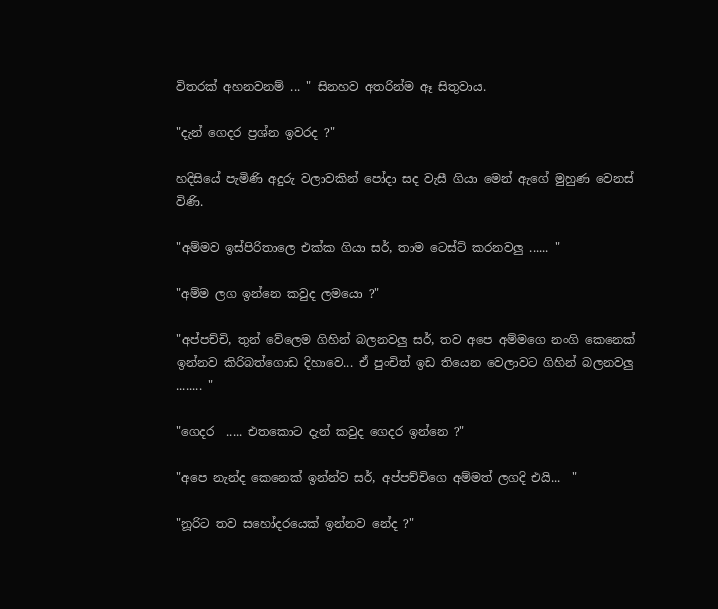විතරක් අහනවනම් ... " සිනහව අතරින්ම ඈ සිතුවාය.

"දැන් ගෙදර ප්‍රශ්න ඉවරද ?"

හදිසියේ පැමිණි අදුරු වලාවකින් පෝදා සද වැසී ගියා මෙන් ඇගේ මුහුණ වෙනස් විණි.

"අම්මව ඉස්පිරිතාලෙ එක්ක ගියා සර්, තාම ටෙස්ට් කරනවලු ...... "

"අම්ම ලග ඉන්නෙ කවුද ලමයො ?"

"අප්පච්චි, තුන් වේලෙම ගිහින් බලනවලු සර්, තව අපෙ අම්මගෙ නංගි කෙනෙක් ඉන්නව කිරිබත්ගොඩ දිහාවෙ... ඒ පුංචිත් ඉඩ තියෙන වෙලාවට ගිහින් බලනවලු ........ "

"ගෙදර  ..... එතකොට දැන් කවුද ගෙදර ඉන්නෙ ?"

"අපෙ නැන්ද කෙනෙක් ඉන්න්ව සර්, අප්පච්චිගෙ අම්මත් ලගදි එයි...  "

"නූරිට තව සහෝදරයෙක් ඉන්නව නේද ?"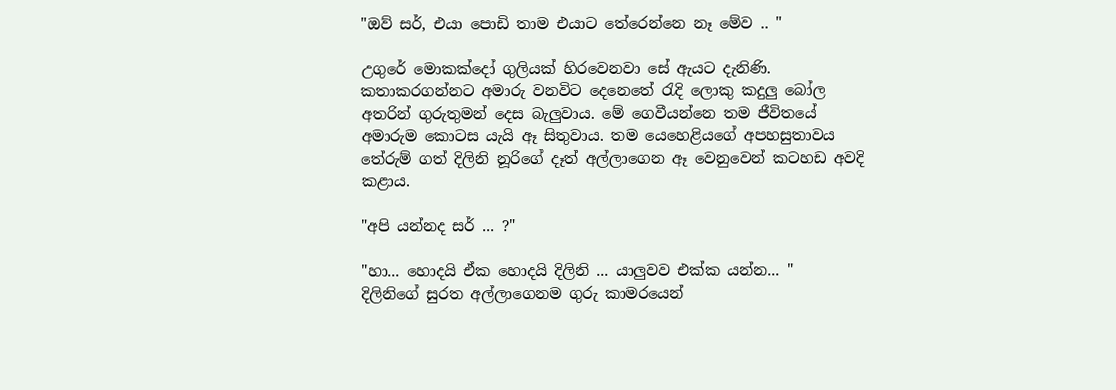"ඔව් සර්, එයා පොඩි තාම එයාට තේරෙන්නෙ නෑ මේව .. "

උගුරේ මොකක්දෝ ගුලියක් හිරවෙනවා සේ ඇයට දැනිණි. කතාකරගන්නට අමාරු වනවිට දෙනෙතේ ‍රැදි ලොකු කදුලු බෝල අතරින් ගුරුතුමන් දෙස බැලුවාය. මේ ගෙවීයන්නෙ තම ජීවිතයේ අමාරුම කොටස යැයි ඈ සිතුවාය. තම යෙහෙළියගේ අපහසුතාවය තේරුම් ගත් දිලිනි නූරිගේ දෑත් අල්ලාගෙන ඈ වෙනුවෙන් කටහඩ අවදි කළාය.

"අපි යන්නද සර් ... ?"

"හා... හොදයි ඒක හොදයි දිලිනි ... යාලුවව එක්ක යන්න... "
දිලිනිගේ සුරත අල්ලාගෙනම ගුරු කාමරයෙන්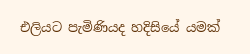එලියට පැමිණියද හදිසියේ යමක්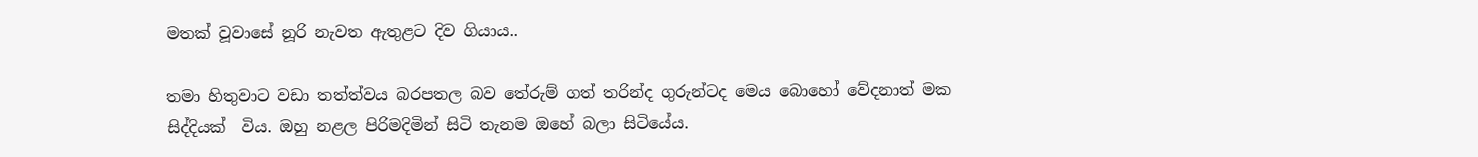මතක් වූවාසේ නූරි නැවත ඇතුළට දිව ගියාය..

තමා හිතුවාට වඩා තත්ත්වය බරපතල බව තේරුම් ගත් තරින්ද ගුරුන්ටද මෙය බොහෝ වේදනාත් මක සිද්දියක්  විය. ඔහු නළල පිරිමදිමින් සිටි තැනම ඔහේ බලා සිටියේය.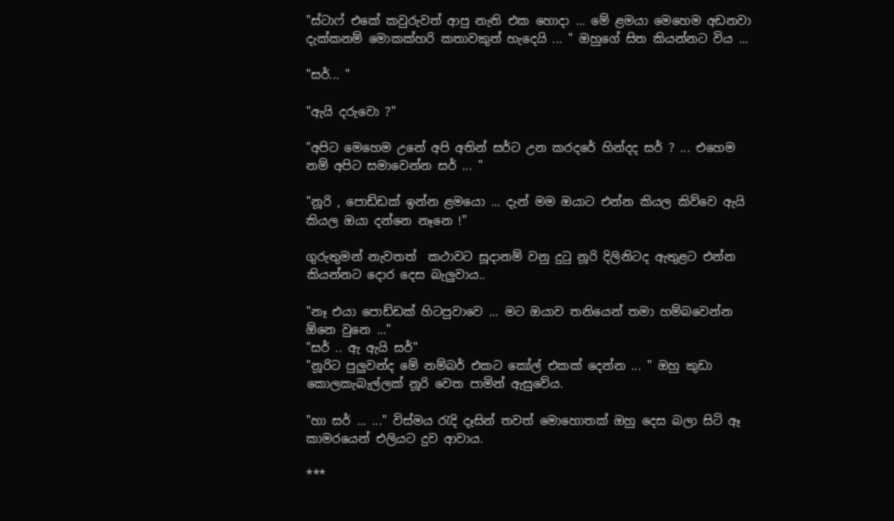"ස්ටාෆ් එකේ කවුරුවත් ආපු නැති එක හොදා ... මේ ළමයා මෙහෙම අඩනවා දැක්කනම් මොකක්හරි කතාවකුත් හැදෙයි ... " ඔහුගේ සිත කියන්නට විය ...

"සර්... "

"ඇයි දරුවො ?"

"අපිට මෙහෙම උනේ අපි අතින් සර්ට උන කරදරේ හින්දද සර් ? ... එහෙම නම් අපිට සමාවෙන්න සර් ... "

"නූරි , පොඩ්ඩක් ඉන්න ළමයො ... දැන් මම ඔයාට එන්න කියල කිව්වෙ ඇයි කියල ඔයා දන්නෙ නෑනෙ !"

ගුරුතුමන් නැවතත්  කථාවට සූදානම් වනු දු‍ටු නූරි දිලිනිටද ඇතුළට එන්න කියන්නට දොර දෙස බැලුවාය..

"නෑ එයා පොඩ්ඩක් හිටපුවාවෙ ... මට ඔයාව තනියෙන් තමා හම්බවෙන්න ඕනෙ වුනෙ ..."
"සර් .. ඇ ඇයි සර්"
"නූරිට පුලුවන්ද මේ නම්බර් එකට කෝල් එකක් දෙන්න ... " ඔහු කුඩා කොලකැබැල්ලක් නූරි වෙත පාමින් ඇසුවේය.

"හා සර් ... ..." විස්මය ‍රැදි දෑසින් තවත් මොහොතක් ඔහු දෙස බලා සිටි ඈ කාමරයෙන් එලියට දුව ආවාය.

***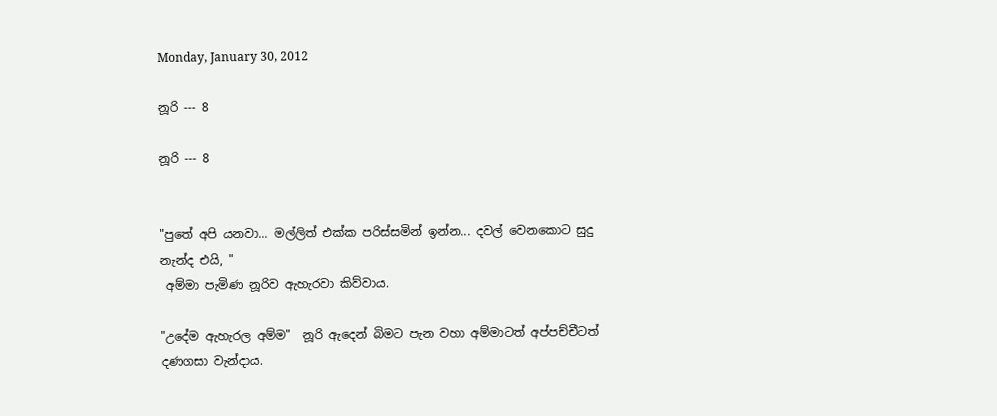Monday, January 30, 2012

නූරි --- 8

නූරි --- 8


"පුතේ අපි යනවා... මල්ලිත් එක්ක පරිස්සමින් ඉන්න... දවල් වෙනකොට සුදු නැන්ද එයි, "
 අම්මා පැමිණ නූරිව ඇහැරවා කිව්වාය.

"උදේම ඇහැරල අම්ම"  නූරි ඇදෙන් බිමට පැන වහා අම්මාටත් අප්පච්චීටත් දණගසා වැන්දාය.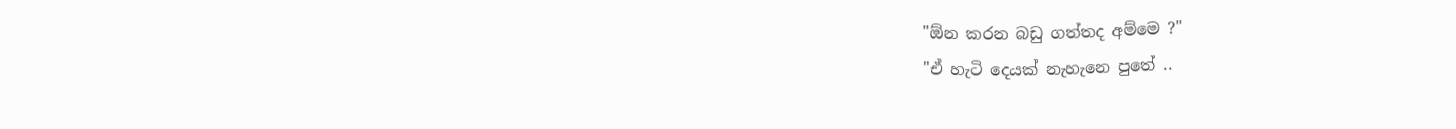"ඕන කරන බඩු ගත්තද අම්මෙ ?"
"ඒ හැටි දෙයක් නැහැනෙ පුතේ ..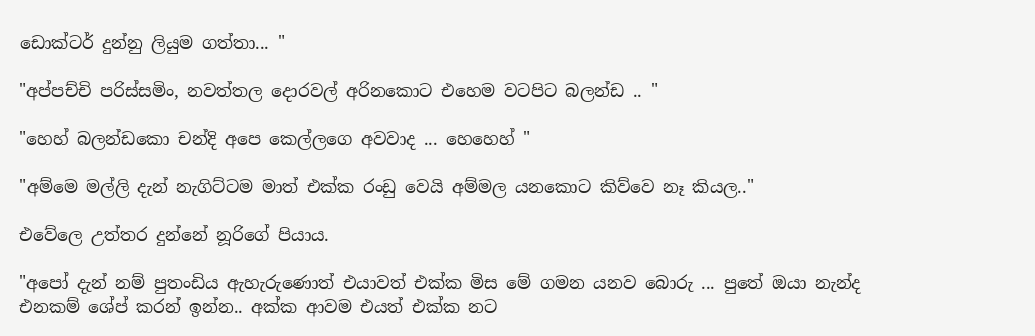ඩොක්ටර් දුන්නු ලියුම ගත්තා... "

"අප්පච්චි පරිස්සමිං, නවත්තල දොරවල් අරිනකොට එහෙම වටපිට බලන්ඩ .. "

"හෙහ් බලන්ඩකො චන්දි අපෙ කෙල්ලගෙ අවවාද ... හෙහෙහ් "

"අම්මෙ මල්ලි දැන් නැගිට්ටම මාත් එක්ක රංඩු වෙයි අම්මල යනකොට කිව්වෙ නෑ කියල.."

එවේලෙ උත්තර දුන්නේ නූරිගේ පියාය.

"අපෝ දැන් නම් පුතංඩිය ඇහැරුණොත් එයාවත් එක්ක මිස මේ ගමන යනව බොරු ... පුතේ ඔයා නැන්ද එනකම් ශේප් කරන් ඉන්න.. අක්ක ආවම එයත් එක්ක නට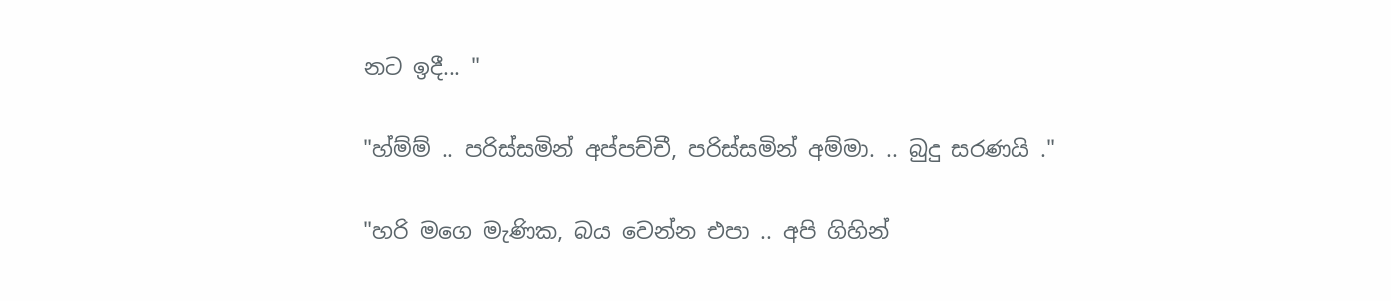නට ඉදී... "

"හ්ම්ම් .. පරිස්සමින් අප්පච්චී, පරිස්සමින් අම්මා. .. බුදු සරණයි ."

"හරි මගෙ මැණික, බය වෙන්න එපා .. අපි ගිහින්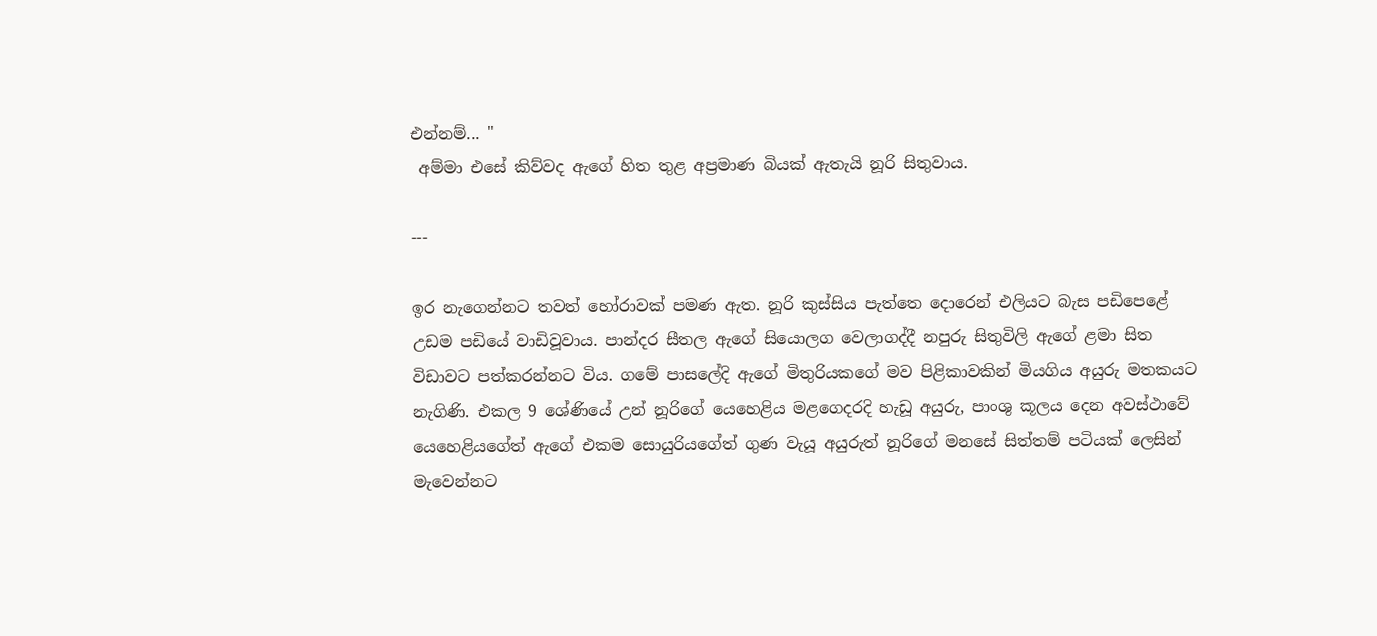එන්නම්... "
 අම්මා එසේ කිව්වද ඇගේ හිත තුළ අප්‍රමාණ බියක් ඇතැයි නූරි සිතුවාය.

---

ඉර නැගෙන්නට තවත් හෝරාවක් පමණ ඇත. නූරි කුස්සිය පැත්තෙ දොරෙන් එලියට බැස පඩිපෙළේ උඩම පඩියේ වාඩිවූවාය. පාන්දර සීතල ඇගේ සියොලග වෙලාගද්දී නපුරු සිතුවිලි ඇගේ ළමා සිත විඩාවට පත්කරන්නට විය. ගමේ පාසලේදි ඇගේ මිතුරියකගේ මව පිළිකාවකින් මියගිය අයුරු මතකයට නැගිණි. එකල 9 ශේණියේ උන් නූරිගේ යෙහෙළිය මළගෙදරදි හැඩූ අයුරු, පාංශු කූලය දෙන අවස්ථාවේ යෙහෙළියගේත් ඇගේ එකම සොයුරියගේත් ගුණ වැයූ අයුරුත් නූරිගේ මනසේ සිත්තම් පටියක් ලෙසින් මැවෙන්නට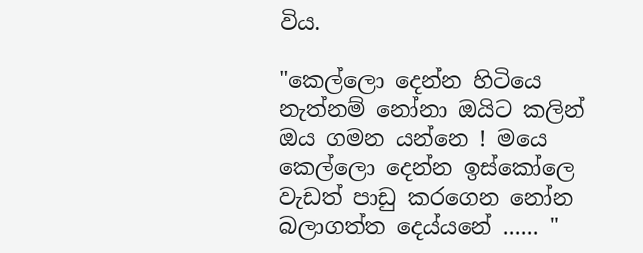විය.

"කෙල්ලො දෙන්න හිටියෙ නැත්නම් නෝනා ඔයිට කලින් ඔය ගමන යන්නෙ ! මයෙ කෙල්ලො දෙන්න ඉස්කෝලෙ වැඩත් පාඩු කරගෙන නෝන බලාගත්ත දෙය්යනේ ...... "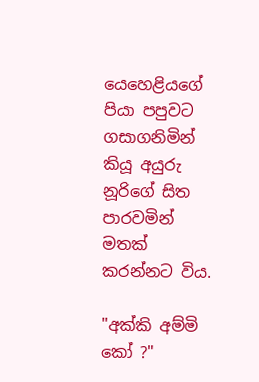යෙහෙළියගේ පියා පපුවට ගසාගනිමින් කියූ අයුරු නූරිගේ සිත පාරවමින් මතක් කරන්නට විය.

"අක්කි අම්මි කෝ ?"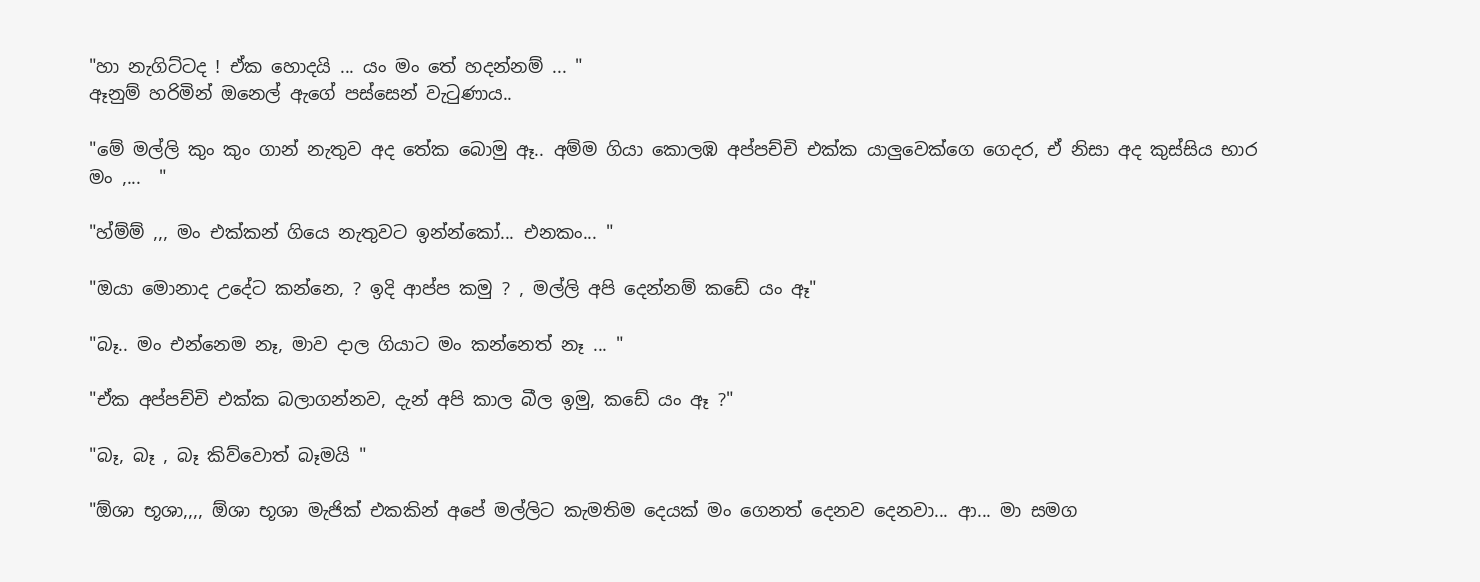"හා නැගිට්ටද ! ඒක හොදයි ... යං මං තේ හදන්නම් ... "
ඈනුම් හරිමින් ඔනෙල් ඇගේ පස්සෙන් වැ‍ටුණාය..

"මේ මල්ලි කුං කුං ගාන් නැතුව අද තේක බොමු ඈ.. අම්ම ගියා කොලඹ අප්පච්චි එක්ක යාලුවෙක්ගෙ ගෙදර, ඒ නිසා අද කුස්සිය භාර මං ,...  "

"හ්ම්ම් ,,, මං එක්කන් ගියෙ නැතුවට ඉන්න්කෝ... එනකං... "

"ඔයා මොනාද උදේට කන්නෙ, ? ඉදි ආප්ප කමු ? , මල්ලි අපි දෙන්නම් කඩේ යං ඈ"

"බෑ.. මං එන්නෙම නෑ, මාව දාල ගියාට මං කන්නෙත් නෑ ... "

"ඒක අප්පච්චි එක්ක බලාගන්නව, දැන් අපි කාල බීල ඉමු, කඩේ යං ඈ ?"

"බෑ, බෑ , බෑ කිව්වොත් බෑමයි "

"ඕශා භූශා,,,, ඕශා භූශා මැජික් එකකින් අපේ මල්ලිට කැමතිම දෙයක් මං ගෙනත් දෙනව දෙනවා... ආ... මා සමග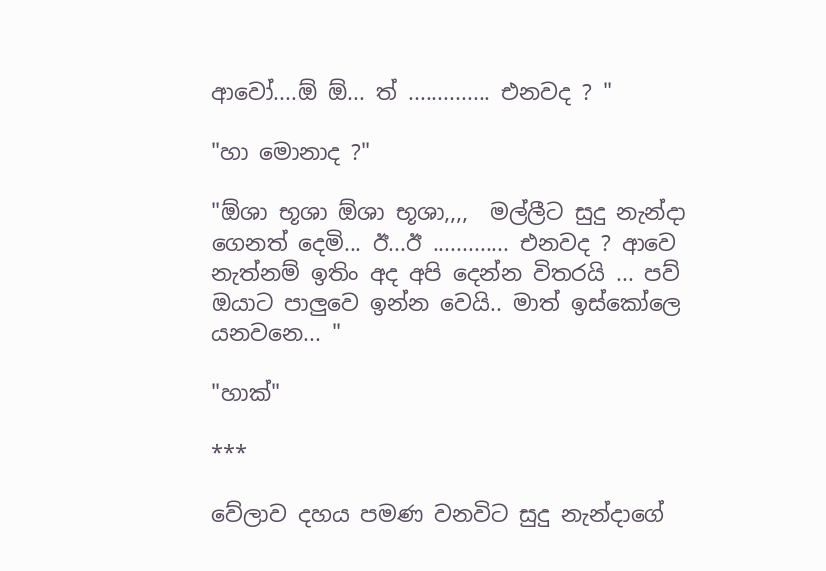ආවෝ....ඕ ඕ... ත් .............. එනවද ? "

"හා මොනාද ?"

"ඕශා භූශා ඕශා භූශා,,,,  මල්ලීට සුදු නැන්දා ගෙනත් දෙමි... ඊ...ඊ ............. එනවද ? ආවෙ නැත්නම් ඉතිං අද අපි දෙන්න විතරයි ... පව් ඔයාට පාලුවෙ ඉන්න වෙයි.. මාත් ඉස්කෝලෙ යනවනෙ... "

"හාක්"

***

වේලාව දහය පමණ වනවිට සුදු නැන්දාගේ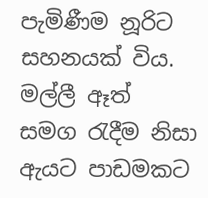පැමිණීම නූරිට සහනයක් විය. මල්ලී ඈත් සමග ‍රැදීම නිසා ඇයට පාඩමකට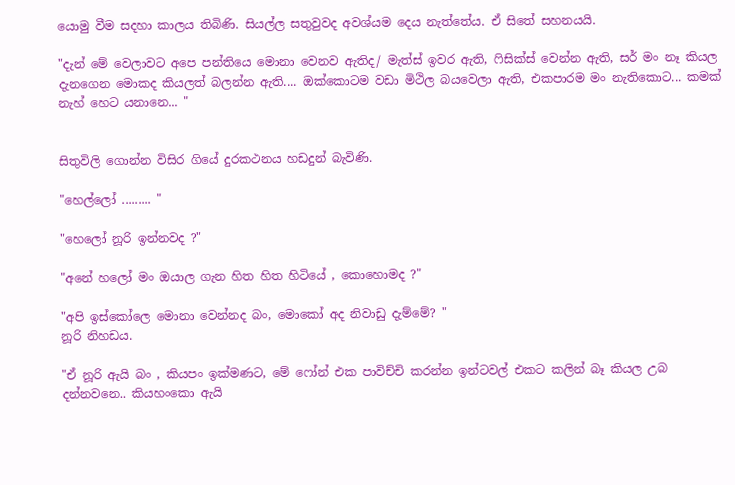යොමු වීම සදහා කාලය තිබිණි. සියල්ල සතුවුවද අවශ්යම දෙය නැත්තේය. ඒ සිතේ සහනයයි.

"දැන් මේ වෙලාවට අපෙ පන්තියෙ මොනා වෙනව ඇතිද/ මැත්ස් ඉවර ඇති, ෆිසික්ස් වෙන්න ඇති, සර් මං නෑ කියල දැනගෙන මොකද කියලත් බලන්න ඇති.... ඔක්කොටම වඩා මිථිල බයවෙලා ඇති, එකපාරම මං නැතිකොට... කමක් නැහ් හෙට යනානෙ... "


සිතුවිලි ගොන්න විසිර ගියේ දුරකථනය හඩදුන් බැවිණි.

"හෙල්ලෝ ......... "

"හෙලෝ නූරි ඉන්නවද ?"

"අනේ හලෝ මං ඔයාල ගැන හිත හිත හිටියේ , කොහොමද ?"

"අපි ඉස්කෝලෙ මොනා වෙන්නද බං, මොකෝ අද නිවාඩු දැම්මේ? "
නූරි නිහඩය.

"ඒ නූරි ඇයි බං , කියපං ඉක්මණට, මේ ෆෝන් එක පාවිච්චි කරන්න ඉන්ටවල් එකට කලින් බෑ කියල උබ දන්නවනෙ.. කියහංකො ඇයි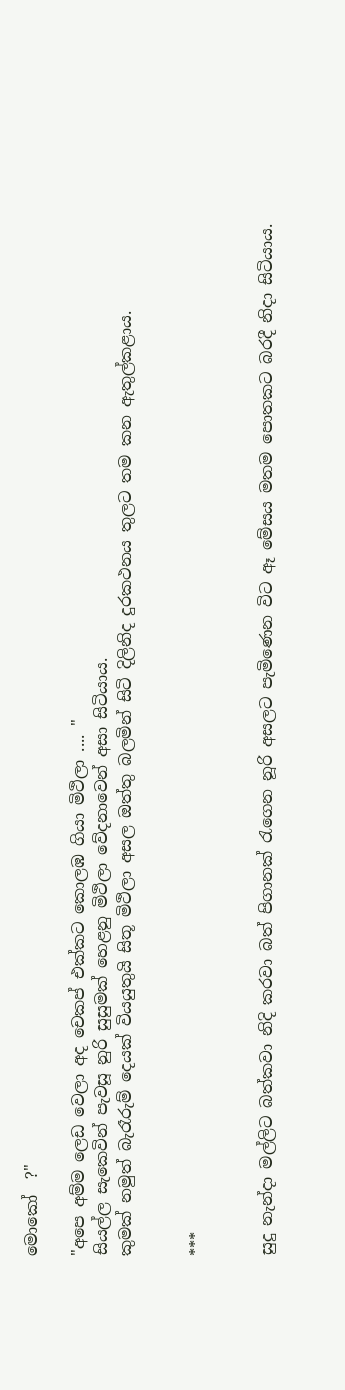මොකෝ  ?"

"අපෙ අම්ම ලෙඩ වෙලා අද චෙකප් එක්කට කොලඹ ගියා මිථිලා .... "
සියල්ල සැකෙවින් පැවසූ නුරි සුසුමක් හෙළනු මිථිලා වේදනාවෙන් අසා සිටියාය.
කුමක් නමුත් බැරෑරුම් දෙයක් වියයුතුයි සිතූ මිථිලා අසල ඔත්තු බලමින් සිටි දිලිනිද දුරකථනය තුලට තම කන ඇතුල්කළාය.


***


සුදු නැන්දා මල්ලිට බත්කවා නිදි කරවා බත් පිගානක් ‍රැගෙන නූරි අසලට පැමිණෙන විට ඈ මේසය මතම පොතකට බරදී නිදා සිටියාය.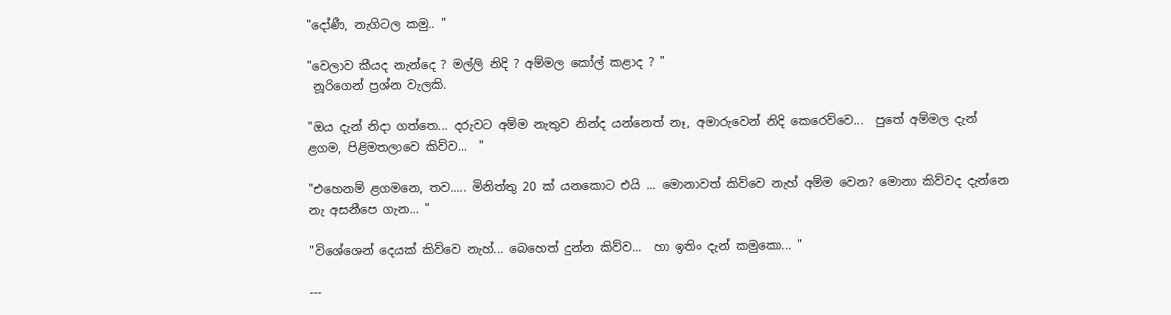"දෝණී, නැගිටල කමු.. "

"වෙලාව කීයද නැන්දෙ ? මල්ලි නිදි ? අම්මල කෝල් කළාද ? "
 නූරිගෙන් ප්‍රශ්න වැලකි.

"ඔය දැන් නිදා ගත්තෙ... දරුවට අම්ම නැතුව නින්ද යන්නෙත් නෑ, අමාරුවෙන් නිදි කෙරෙව්වෙ...  පුතේ අම්මල දැන් ළගම, පිළිමතලාවෙ කිව්ව...  "

"එහෙනම් ළගමනෙ, තව..... මිනිත්තු 20 ක් යනකොට එයි ... මොනාවත් කිව්වෙ නැහ් අම්ම වෙන? මොනා කිව්වද දැන්නෙ නැ අසනීපෙ ගැන... "

"විශේශෙන් දෙයක් කිව්වෙ නැහ්... බෙහෙත් දුන්න කිව්ව...  හා ඉතිං දැන් කමුකො... "

---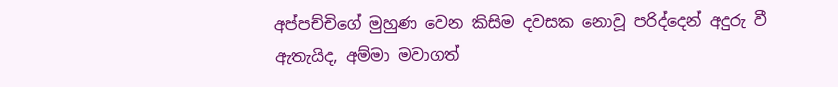අප්පච්චිගේ මුහුණ වෙන කිසිම දවසක නොවූ පරිද්දෙන් අදුරු වී ඇතැයිද, අම්මා මවාගත්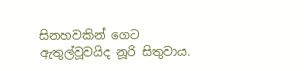සිනහවකින් ගෙට ඇතුල්වූවයිද නූරි සිතුවාය.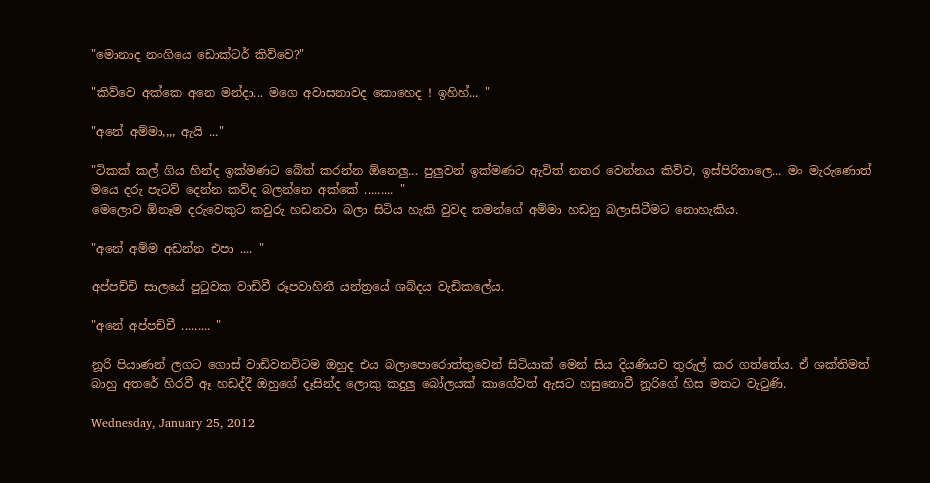"මොනාද නංගියෙ ඩොක්ටර් කිව්වෙ?"

"කිව්වෙ අක්කෙ අනෙ මන්දා... මගෙ අවාසනාවද කොහෙද ! ඉහිහ්... "

"අනේ අම්මා,,,, ඇයි ..."

"ටිකක් කල් ගිය හින්ද ඉක්මණට බේත් කරන්න ඕනෙලු... පුලුවන් ඉක්මණට ඇවිත් නතර වෙන්නය කිව්ව, ඉස්පිරිතාලෙ... මං මැරුණොත් මයෙ දරු පැටව් දෙන්න කව්ද බලන්නෙ අක්කේ ......... "
මෙලොව ඕනෑම දරුවෙකුට කවුරු හඩනවා බලා සිටිය හැකි වුවද තමන්ගේ අම්මා හඩනු බලාසිටීමට නොහැකිය.

"අනේ අම්ම අඩන්න එපා .... "

අප්පච්චි සාලයේ පු‍ටුවක වාඩිවී රූපවාහිනී යන්ත්‍රයේ ශබ්දය වැඩිකලේය.

"අනේ අප්පච්චී ......... "

නූරි පියාණන් ලගට ගොස් වාඩිවනවිටම ඔහුද එය බලාපොරොත්තුවෙන් සිටියාක් මෙන් සිය දියණියව තුරුල් කර ගත්තේය. ඒ ශක්තිමත් බාහු අතරේ හිරවී ඈ හඩද්දී ඔහුගේ දෑසින්ද ලොකු කදුලු බෝලයක් කාගේවත් ඇසට හසුනොවී නූරිගේ හිස මතට වැ‍ටුණි.

Wednesday, January 25, 2012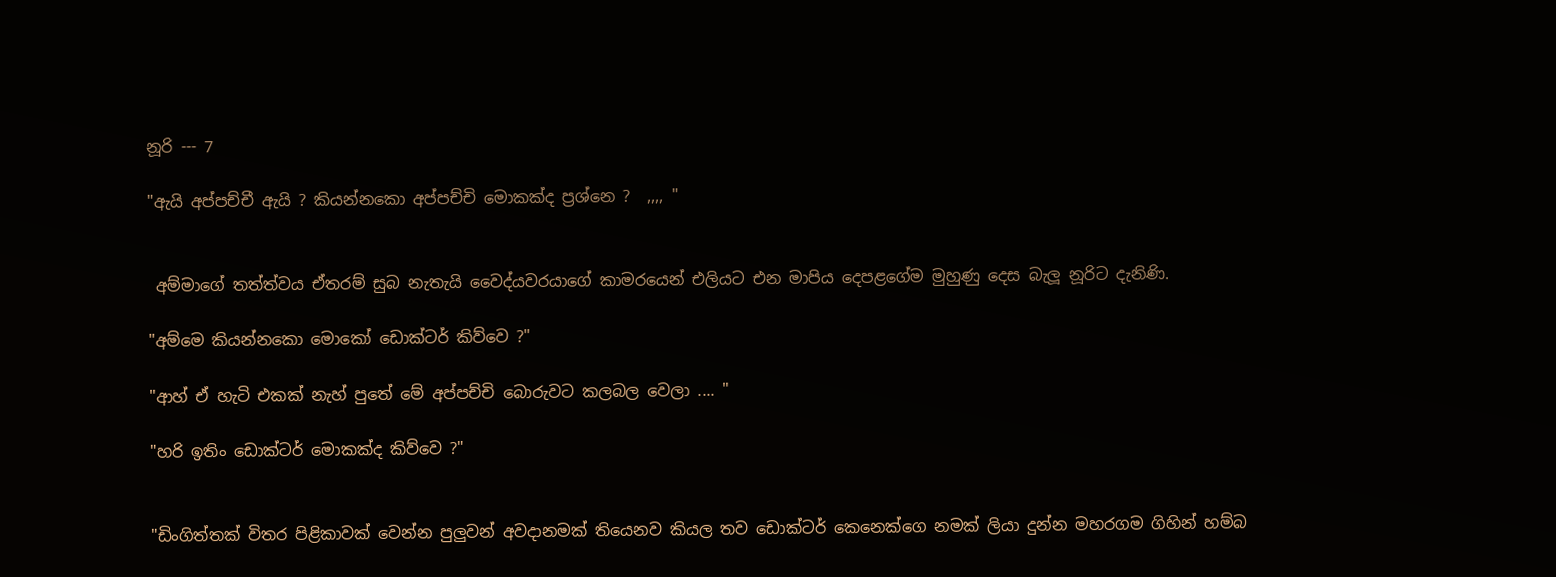නූරි --- 7

"ඇයි අප්පච්චී ඇයි ? කියන්නකො අප්පච්චි මොකක්ද ප්‍රශ්නෙ ?  ,,,, "


 අම්මාගේ තත්ත්වය ඒතරම් සුබ නැතැයි වෛද්යවරයාගේ කාමරයෙන් එලියට එන මාපිය දෙපළගේම මුහුණු දෙස බැලූ නූරිට දැනිණි.

"අම්මෙ කියන්නකො මොකෝ ඩොක්ටර් කිව්වෙ ?"

"ආහ් ඒ හැටි එකක් නැහ් පුතේ මේ අප්පච්චි බොරුවට කලබල වෙලා .... "

"හරි ඉතිං ඩොක්ටර් මොකක්ද කිව්වෙ ?"


"ඩිංගිත්තක් විතර පිළිකාවක් වෙන්න පුලුවන් අවදානමක් තියෙනව කියල තව ඩොක්ටර් කෙනෙක්ගෙ නමක් ලියා දුන්න මහරගම ගිහින් හම්බ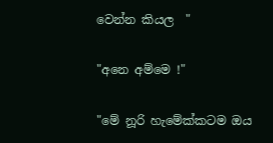වෙන්න කියල  "

"අනෙ අම්මෙ !"

"මේ නූරි හැමේක්කටම ඔය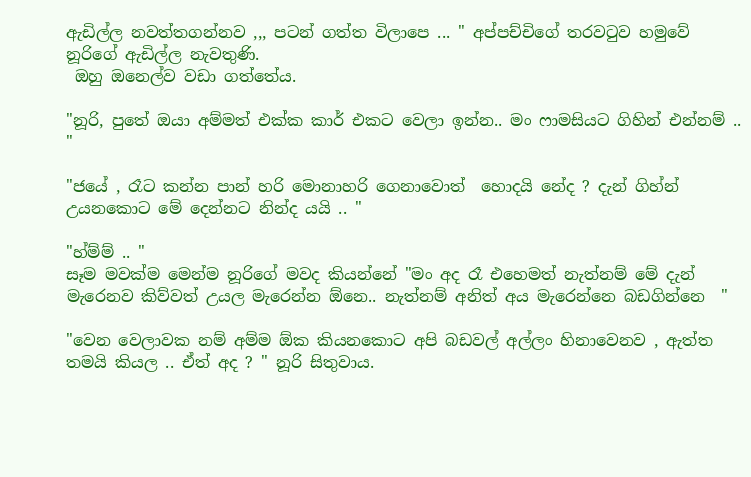ඇඩිල්ල නවත්තගන්නව ,,, පටන් ගත්ත විලාපෙ ... " අප්පච්චිගේ තරව‍ටුව හමුවේ නූරිගේ ඇඩිල්ල නැවතුණි.
 ඔහු ඔනෙල්ව වඩා ගත්තේය.

"නූරි, පුතේ ඔයා අම්මත් එක්ක කාර් එකට වෙලා ඉන්න.. මං ෆාමසියට ගිහින් එන්නම් .. "

"ජයේ , රෑට කන්න පාන් හරි මොනාහරි ගෙනාවොත්  හොදයි නේද ? දැන් ගිහ්න් උයනකොට මේ දෙන්නට නින්ද යයි .. "

"හ්ම්ම් .. "
සෑම මවක්ම මෙන්ම නූරිගේ මවද කියන්නේ "මං අද රෑ එහෙමත් නැත්නම් මේ දැන් මැරෙනව කිව්වත් උයල මැරෙන්න ඕනෙ.. නැත්නම් අනිත් අය මැරෙන්නෙ බඩගින්නෙ  "

"වෙන වෙලාවක නම් අම්ම ඕක කියනකොට අපි බඩවල් අල්ලං හිනාවෙනව , ඇත්ත තමයි කියල .. ඒත් අද ? " නූරි සිතුවාය.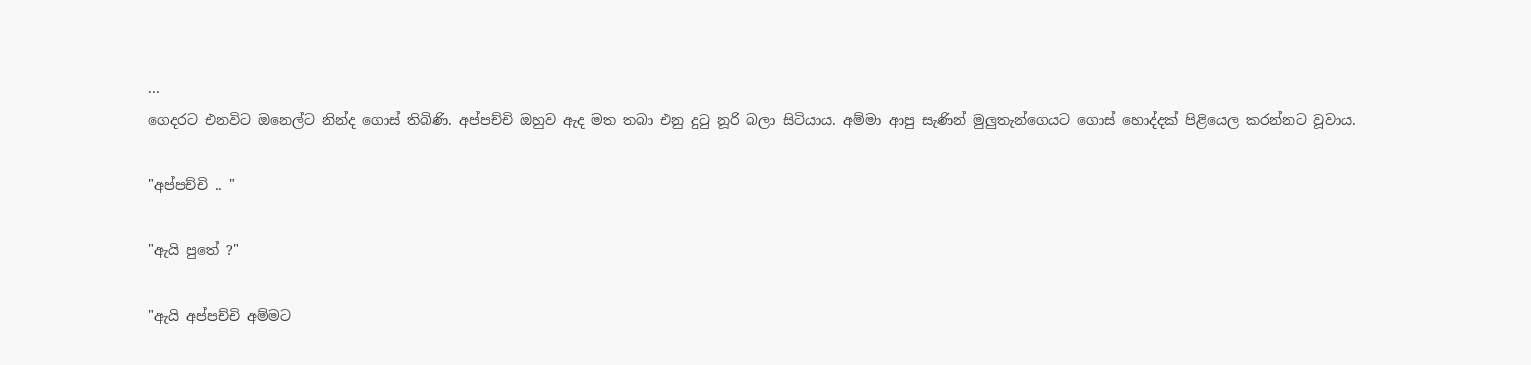...
ගෙදරට එනවිට ඔනෙල්ට නින්ද ගොස් තිබිණි. අප්පච්චි ඔහුව ඇද මත තබා එනු දු‍ටු නූරි බලා සිටියාය. අම්මා ආපු සැණින් මුලුතැන්ගෙයට ගොස් හොද්දක් පිළියෙල කරන්නට වූවාය.

"අප්පච්චි .. "

"ඇයි පුතේ ?"

"ඇයි අප්පච්චි අම්මට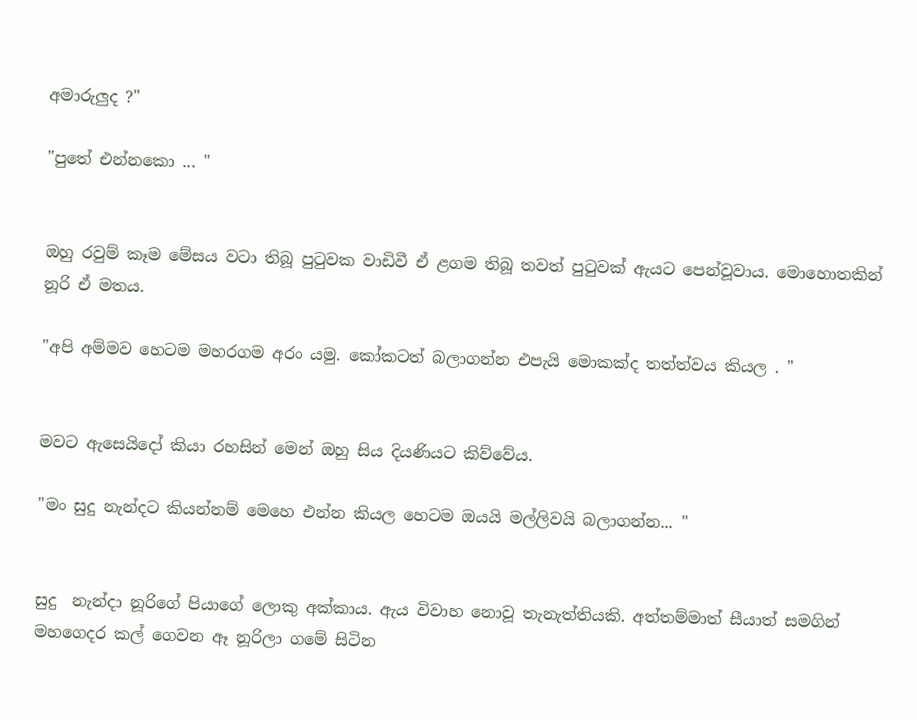අමාරුලුද ?"

"පුතේ එන්නකො ... "


ඔහු රවුම් කෑම මේසය වටා තිබූ පු‍ටුවක වාඩිවී ඒ ළගම තිබූ තවත් පු‍ටුවක් ඇයට පෙන්වූවාය. මොහොතකින් නූරි ඒ මතය.

"අපි අම්මව හෙටම මහරගම අරං යමු. කෝකටත් බලාගන්න එපැයි මොකක්ද තත්ත්වය කියල . "


මවට ඇසෙයිදෝ කියා රහසින් මෙන් ඔහු සිය දියණියට කිව්වේය.

"මං සුදු නැන්දට කියන්නම් මෙහෙ එන්න කියල හෙටම ඔයයි මල්ලිවයි බලාගන්න... "


සුදු  නැන්දා නූරිගේ පියාගේ ලොකු අක්කාය. ඇය විවාහ නොවූ තැනැත්තියකි. අත්තම්මාත් සීයාත් සමගින් මහගෙදර කල් ගෙවන ඈ නූරිලා ගමේ සිටින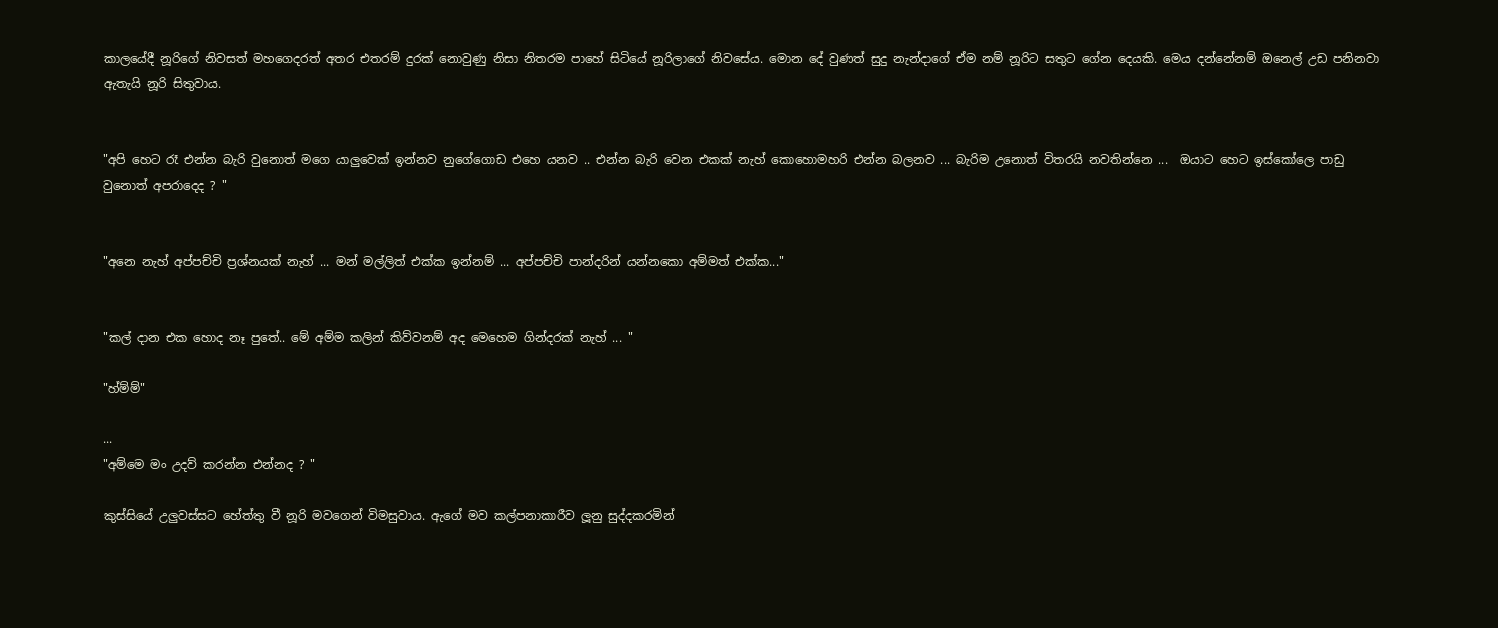කාලයේදී නූරිගේ නිවසත් මහගෙදරත් අතර එතරම් දුරක් නොවුණු නිසා නිතරම පාහේ සිටියේ නූරිලාගේ නිවසේය. මොන දේ වුණත් සුදු නැන්දාගේ ඒම නම් නූරිට සතුට ගේන දෙයකි. මෙය දන්නේනම් ඔනෙල් උඩ පනිනවා ඇතැයි නූරි සිතුවාය.


"අපි හෙට රෑ එන්න බැරි වුනොත් මගෙ යාලුවෙක් ඉන්නව නුගේගොඩ එහෙ යනව .. එන්න බැරි වෙන එකක් නැහ් කොහොමහරි එන්න බලනව ... බැරිම උනොත් විතරයි නවතින්නෙ ...  ඔයාට හෙට ඉස්කෝලෙ පාඩු වුනොත් අපරාදෙද ? "


"අනෙ නැහ් අප්පච්චි ප්‍රශ්නයක් නැහ් ... මන් මල්ලිත් එක්ක ඉන්නම් ... අප්පච්චි පාන්දරින් යන්නකො අම්මත් එක්ක..."


"කල් දාන එක හොද නෑ පුතේ.. මේ අම්ම කලින් කිව්වනම් අද මෙහෙම ගින්දරක් නැහ් ... "

"හ්ම්ම්"

...
"අම්මෙ මං උදව් කරන්න එන්නද ? "

කුස්සියේ උලුවස්සට හේත්තු වී නූරි මවගෙන් විමසුවාය. ඇගේ මව කල්පනාකාරීව ලූනු සුද්දකරමින්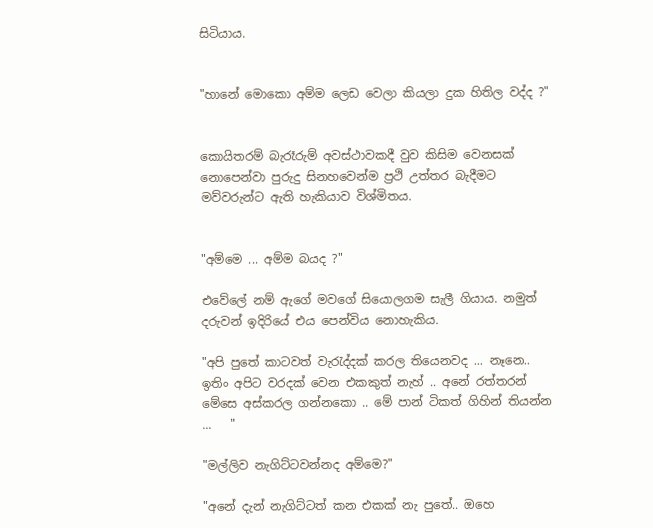සිටියාය.


"හානේ මොකො අම්ම ලෙඩ වෙලා කියලා දුක හිතිල වද්ද ?"


කොයිතරම් බැරෑරුම් අවස්ථාවකදී වුව කිසිම වෙනසක් නොපෙන්වා පුරුදු සිනහවෙන්ම ප්‍රථි උත්තර බැදීමට මව්වරුන්ට ඇති හැකියාව විශ්මිතය.


"අම්මෙ ... අම්ම බයද ?"

එවේලේ නම් ඇගේ මවගේ සියොලගම සැලී ගියාය. නමුත් දරුවන් ඉදිරියේ එය පෙන්විය නොහැකිය.

"අපි පුතේ කාටවත් වැ‍රැද්දක් කරල තියෙනවද ... නෑනෙ.. ඉතිං අපිට වරදක් වෙන එකකුත් නැහ් .. අනේ රත්තරන් මේසෙ අස්කරල ගන්නකො .. මේ පාන් ටිකත් ගිහින් තියන්න ...   "

"මල්ලිව නැගිට්ටවන්නද අම්මෙ?"

"අනේ දැන් නැගිට්ටත් කන එකක් නැ පුතේ.. ඔහෙ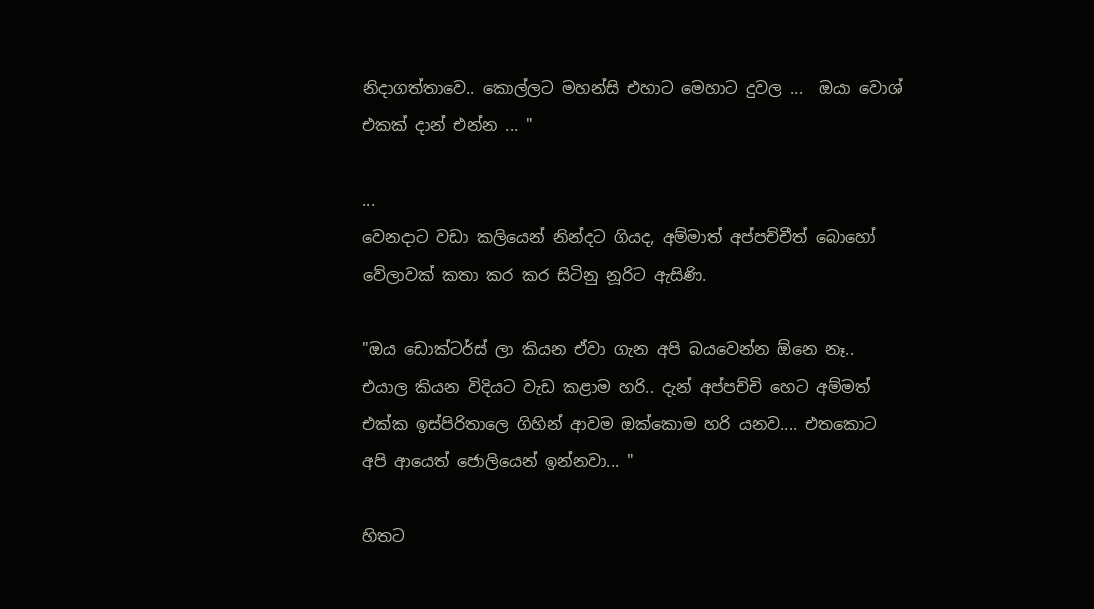නිදාගත්තාවෙ.. කොල්ලට මහන්සි එහාට මෙහාට දුවල ...  ඔයා වොශ් එකක් දාන් එන්න ... "

...
වෙනදාට වඩා කලියෙන් නින්දට ගියද, අම්මාත් අප්පච්චීත් බොහෝ වේලාවක් කතා කර කර සිටිනු නූරිට ඇසිණි.

"ඔය ඩොක්ටර්ස් ලා කියන ඒවා ගැන අපි බයවෙන්න ඕනෙ නෑ.. එයාල කියන විදියට වැඩ කළාම හරි.. දැන් අප්පච්චි හෙට අම්මත් එක්ක ඉස්පිරිතාලෙ ගිහින් ආවම ඔක්කොම හරි යනව.... එතකොට අපි ආයෙත් ජොලියෙන් ඉන්නවා... "

හිතට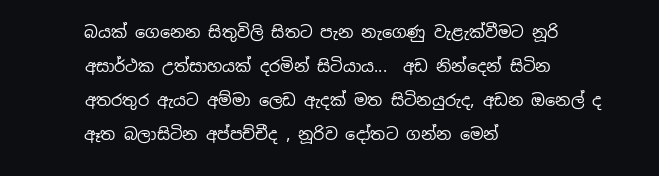බයක් ගෙනෙන සිතුවිලි සිතට පැන නැගෙණු වැළැක්වීමට නූරි අසාර්ථක උත්සාහයක් දරමින් සිටියාය...  අඩ නින්දෙන් සිටින අතරතුර ඇයට අම්මා ලෙඩ ඇදක් මත සිටිනයුරුද, අඩන ඔනෙල් ද ඈත බලාසිටින අප්පච්චීද , නූරිව දෝතට ගන්න මෙන්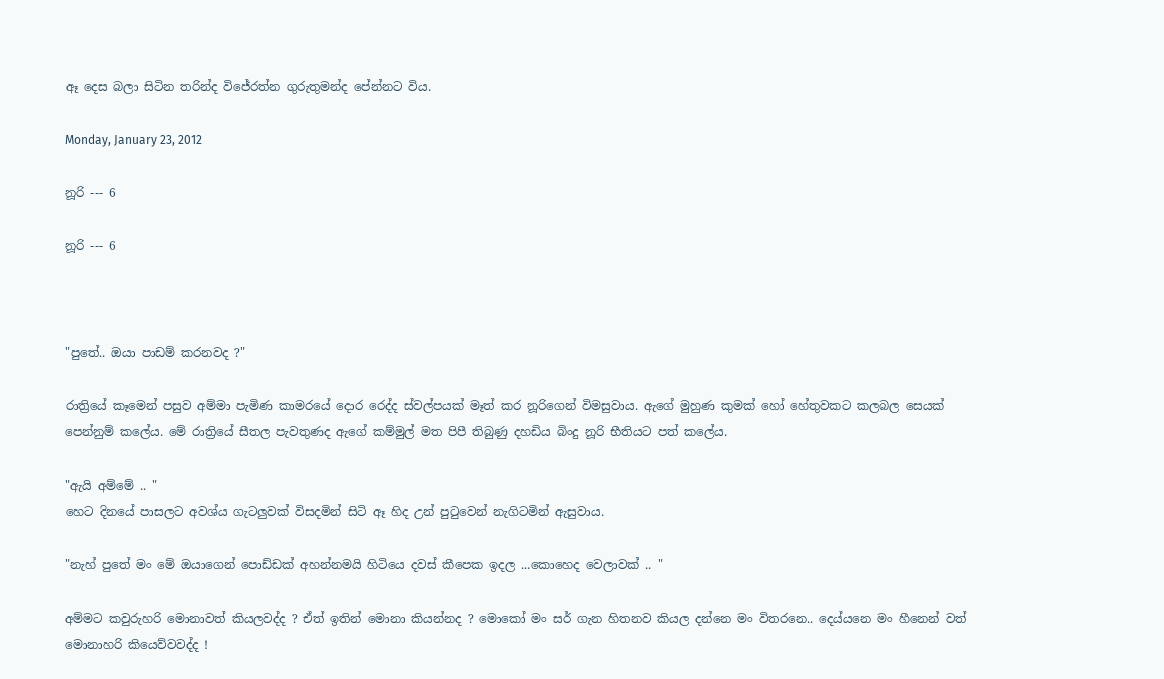ඈ දෙස බලා සිටින තරින්ද විජේරත්න ගුරුතුමන්ද පේන්නට විය.

Monday, January 23, 2012

නූරි --- 6

නූරි --- 6



"පුතේ.. ඔයා පාඩම් කරනවද ?"

රාත්‍රියේ කෑමෙන් පසුව අම්මා පැමිණ කාමරයේ දොර රෙද්ද ස්වල්පයක් මෑත් කර නූරිගෙන් විමසුවාය. ඇගේ මුහුණ කුමක් හෝ හේතුවකට කලබල සෙයක් පෙන්නුම් කලේය. මේ රාත්‍රියේ සීතල පැවතුණද ඇගේ කම්මුල් මත පිපී තිබුණු දහඩිය බිංදු නූරි භීතියට පත් කලේය.

"ඇයි අම්මේ .. "
හෙට දිනයේ පාසලට අවශ්ය ගැටලුවක් විසදමින් සිටි ඈ හිද උන් පු‍ටුවෙන් නැගිටමින් ඇසුවාය.

"නැහ් පුතේ මං මේ ඔයාගෙන් පොඩ්ඩක් අහන්නමයි හිටියෙ දවස් කීපෙක ඉදල ...කොහෙද වෙලාවක් .. "

අම්මට කවුරුහරි මොනාවත් කියලවද්ද ? ඒත් ඉතින් මොනා කියන්නද ? මොකෝ මං සර් ගැන හිතනව කියල දන්නෙ මං විතරනෙ.. දෙය්යනෙ මං හීනෙන් වත් මොනාහරි කියෙව්වවද්ද !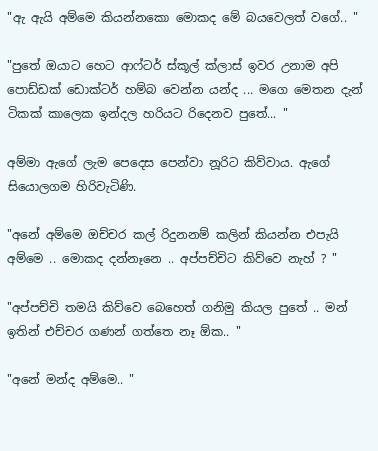"ඇ ඇයි අම්මෙ කියන්නකො මොකද මේ බයවෙලත් වගේ.. "

"පුතේ ඔයාට හෙට ආෆ්ටර් ස්කූල් ක්ලාස් ඉවර උනාම අපි පොඩ්ඩක් ඩොක්ටර් හම්බ වෙන්න යන්ද ... මගෙ මෙතන දැන් ටිකක් කාලෙක ඉන්දල හරියට රිදෙනව පුතේ... "

අම්මා ඇගේ ලැම පෙදෙස පෙන්වා නූරිට කිව්වාය. ඇගේ සියොලගම හිරිවැටිණි.

"අනේ අම්මෙ ඔච්චර කල් රිදුනනම් කලින් කියන්න එපැයි අම්මෙ .. මොකද දන්නෑනෙ .. අප්පච්චිට කිව්වෙ නැහ් ? "

"අප්පච්චි තමයි කිව්වෙ බෙහෙත් ගනිමු කියල පුතේ .. මන් ඉතින් එච්චර ගණන් ගත්තෙ නෑ ඕක.. "

"අනේ මන්ද අම්මෙ.. "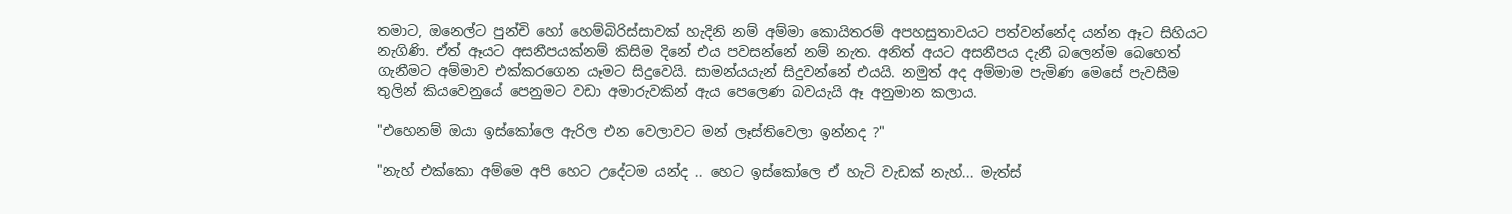තමාට, ඔනෙල්ට පුන්චි හෝ හෙම්බිරිස්සාවක් හැදිනි නම් අම්මා කොයිතරම් අපහසුතාවයට පත්වන්නේද යන්න ඈට සිහියට නැගිණි. ඒත් ඈයට අසනීපයක්නම් කිසිම දිනේ එය පවසන්නේ නම් නැත. අනිත් අයට අසනීපය දැනී බලෙන්ම බෙහෙත් ගැනීමට අම්මාව එක්කරගෙන යෑමට සිදුවෙයි. සාමන්යයැන් සිදුවන්නේ එයයි. නමුත් අද අම්මාම පැමිණ මෙසේ පැවසීම තුලින් කියවෙනුයේ පෙනුමට වඩා අමාරුවකින් ඇය පෙලෙණ බවයැයි ඈ අනුමාන කලාය.

"එහෙනම් ඔයා ඉස්කෝලෙ ඇරිල එන වෙලාවට මන් ලෑස්තිවෙලා ඉන්නද ?"

"නැහ් එක්කො අම්මෙ අපි හෙට උදේටම යන්ද .. හෙට ඉස්කෝලෙ ඒ හැටි වැඩක් නැහ්... මැත්ස්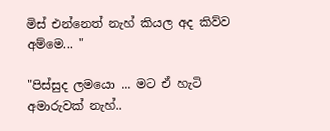මිස් එන්නෙත් නැහ් කියල අද කිව්ව අම්මෙ... "

"පිස්සුද ලමයො ... මට ඒ හැටි අමාරුවක් නැහ්..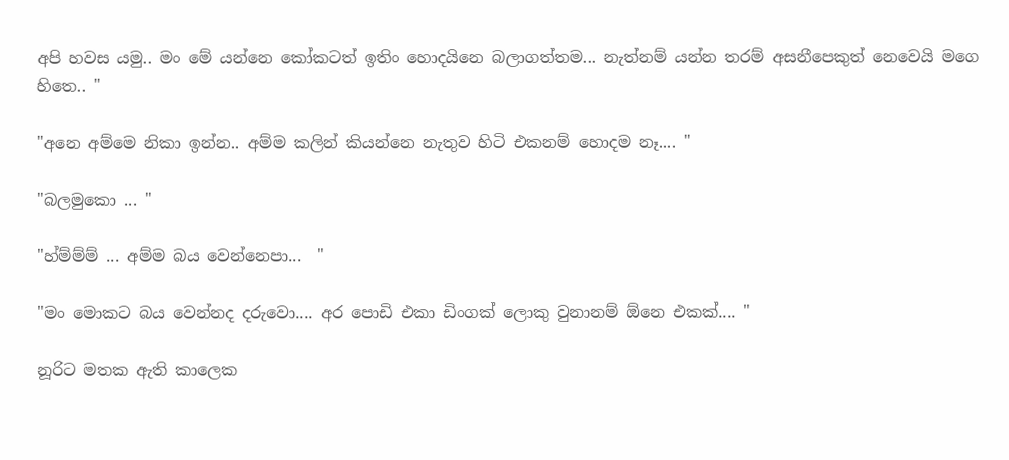අපි හවස යමු.. මං මේ යන්නෙ කෝකටත් ඉතිං හොදයිනෙ බලාගත්තම... නැත්නම් යන්න තරම් අසනීපෙකුත් නෙවෙයි මගෙ හිතෙ.. "

"අනෙ අම්මෙ නිකා ඉන්න.. අම්ම කලින් කියන්නෙ නැතුව හිටි එකනම් හොදම නෑ.... "

"බලමුකො ... "

"හ්ම්ම්ම් ... අම්ම බය වෙන්නෙපා...  "

"මං මොකට බය වෙන්නද දරුවො.... අර පොඩි එකා ඩිංගක් ලොකු වුනානම් ඕනෙ එකක්.... "

නූරිට මතක ඇති කාලෙක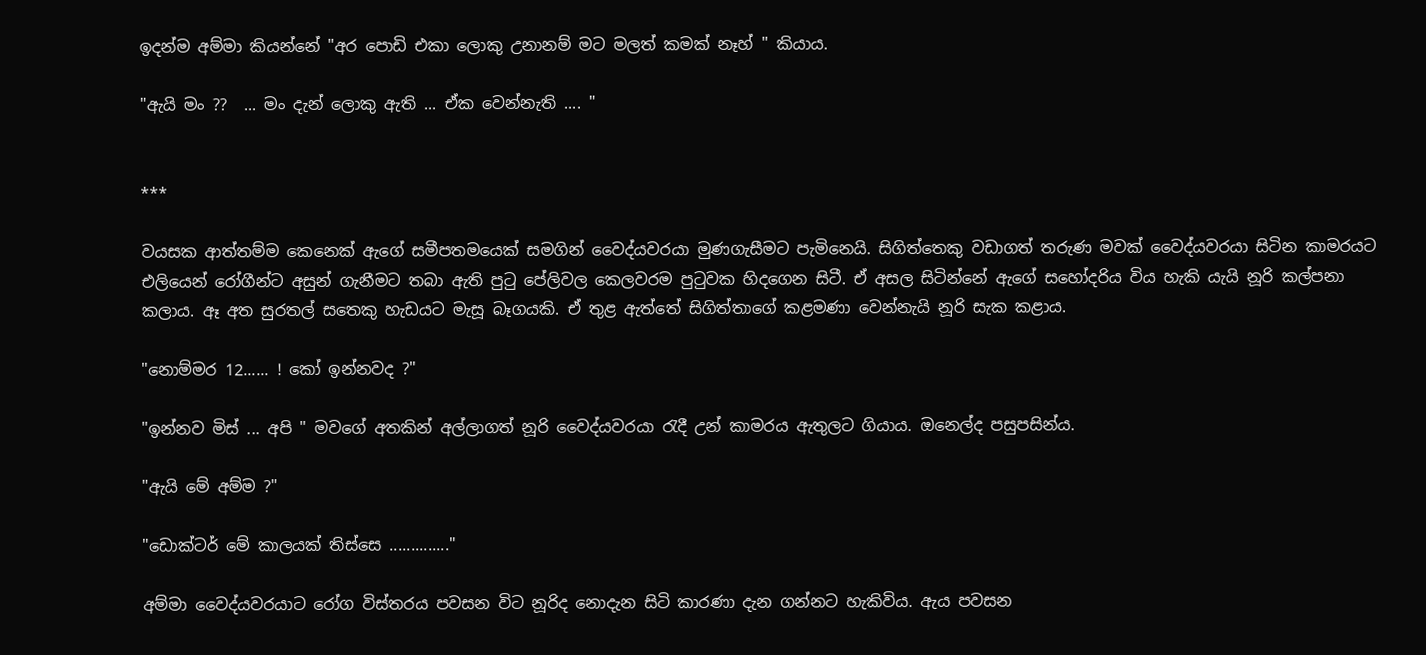ඉදන්ම අම්මා කියන්නේ "අර පොඩි එකා ලොකු උනානම් මට මලත් කමක් නෑහ් " කියාය.

"ඇයි මං ??  ... මං දැන් ලොකු ඇති ... ඒක වෙන්නැති .... "


***

වයසක ආත්තම්ම කෙනෙක් ඇගේ සමීපතමයෙක් සමගින් වෛද්යවරයා මුණගැසීමට පැමිනෙයි. සිගිත්තෙකු වඩාගත් තරුණ මවක් වෛද්යවරයා සිටින කාමරයට එලියෙන් රෝගීන්ට අසුන් ගැනීමට තබා ඇති පු‍ටු පේලිවල කෙලවරම පු‍ටුවක හිදගෙන සිටී. ඒ අසල සිටින්නේ ඇගේ සහෝදරිය විය හැකි යැයි නූරි කල්පනා කලාය. ඈ අත සුරතල් සතෙකු හැඩයට මැසූ බෑගයකි. ඒ තුළ ඇත්තේ සිගිත්තාගේ කළමණා වෙන්නැයි නූරි සැක කළාය.

"නොම්මර 12...... ! කෝ ඉන්නවද ?"

"ඉන්නව මිස් ... අපි " මවගේ අතකින් අල්ලාගත් නූරි වෛද්යවරයා ‍රැදී උන් කාමරය ඇතුලට ගියාය. ඔනෙල්ද පසුපසින්ය.

"ඇයි මේ අම්ම ?"

"ඩොක්ටර් මේ කාලයක් තිස්සෙ .............."

අම්මා වෛද්යවරයාට රෝග විස්තරය පවසන විට නූරිද නොදැන සිටි කාරණා දැන ගන්නට හැකිවිය. ඇය පවසන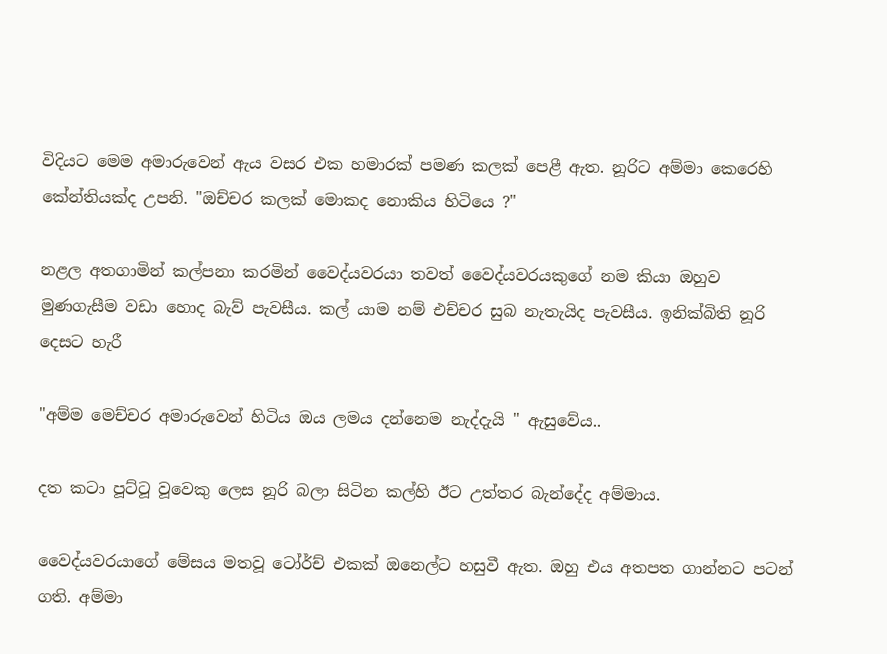විදියට මෙම අමාරුවෙන් ඇය වසර එක හමාරක් පමණ කලක් පෙළී ඇත. නූරිට අම්මා කෙරෙහි කේන්තියක්ද උපනි. "ඔච්චර කලක් මොකද නොකිය හිටියෙ ?"

නළල අතගාමින් කල්පනා කරමින් වෛද්යවරයා තවත් වෛද්යවරයකුගේ නම කියා ඔහුව මුණගැසීම වඩා හොද බැව් පැවසීය. කල් යාම නම් එච්චර සුබ නැතැයිද පැවසීය. ඉනික්බිති නූරි දෙසට හැරී

"අම්ම මෙච්චර අමාරුවෙන් හිටිය ඔය ලමය දන්නෙම නැද්දැයි " ඇසුවේය..

දත කටා පූට්ටූ වූවෙකු ලෙස නූරි බලා සිටින කල්හි ඊට උත්තර බැන්දේද අම්මාය.

වෛද්යවරයාගේ මේසය මතවූ ටෝර්ච් එකක් ඔනෙල්ට හසුවී ඇත. ඔහු එය අතපත ගාන්නට පටන් ගති. අම්මා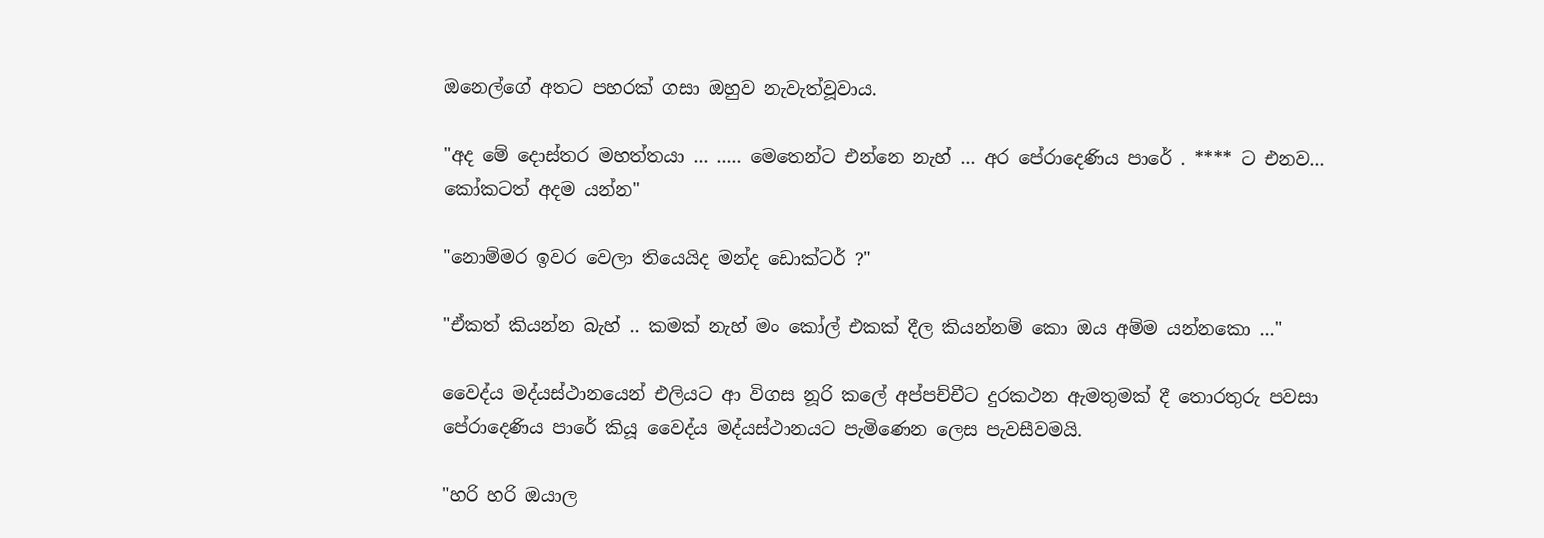ඔනෙල්ගේ අතට පහරක් ගසා ඔහුව නැවැත්වූවාය.

"අද මේ දොස්තර මහත්තයා ... ..... මෙතෙන්ට එන්නෙ නැහ් ... අර පේරාදෙණිය පාරේ . **** ට එනව... කෝකටත් අදම යන්න"

"නොම්මර ඉවර වෙලා තියෙයිද මන්ද ඩොක්ටර් ?"

"ඒකත් කියන්න බැහ් .. කමක් නැහ් මං කෝල් එකක් දීල කියන්නම් කො ඔය අම්ම යන්නකො ..."

වෛද්ය මද්යස්ථානයෙන් එලියට ආ විගස නූරි කලේ අප්පච්චීට දුරකථන ඇමතුමක් දී තොරතුරු පවසා පේරාදෙණිය පාරේ කියූ වෛද්ය මද්යස්ථානයට පැමිණෙන ලෙස පැවසීවමයි.

"හරි හරි ඔයාල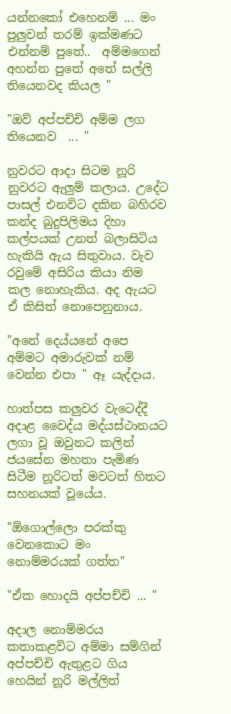යන්නකෝ එහෙනම් ... මං පුලුවන් තරම් ඉක්මණට එන්නම් පුතේ..  අම්මගෙන් අහන්න පුතේ අතේ සල්ලි තියෙනවද කියල "

"ඔව් අප්පච්චි අම්ම ලග තියෙනව  ... "

නුවරට ආදා සිටම නූරි නුවරට ඇලුම් කලාය. උදේට පාසල් එනවිට දකින බහිරව කන්ද බුදුපිලිමය දිහා කල්පයක් උනත් බලාසිටිය හැකියි ඇය සිතුවාය. වැව රවුමේ අසිරිය කියා නිම කල නොහැකිය. අද ඇයට ඒ කිසිත් නොපෙනුනාය.

"අනේ දෙය්යනේ අපෙ අම්මට අමාරුවක් නම් වෙන්න එපා " ඈ යැද්දාය.

හාත්පස කලුවර වැටෙද්දී අදාළ වෛද්ය මද්යස්ථානයට ලගා වූ ඔවුනට කලින් ජයසේන මහතා පැමිණ සිටීම නූරිටත් මවටත් හිතට සහනයක් වූයේය.

"ඕගොල්ලො පරක්කු වෙනකොට මං නොම්මරයක් ගත්ත"

"ඒක හොදයි අප්පච්චි ... "

අදාල නොම්මරය කතාකළවිට අම්මා සම්ගින් අප්පච්චි ඇතුළට ගිය හෙයින් නූරි මල්ලිත්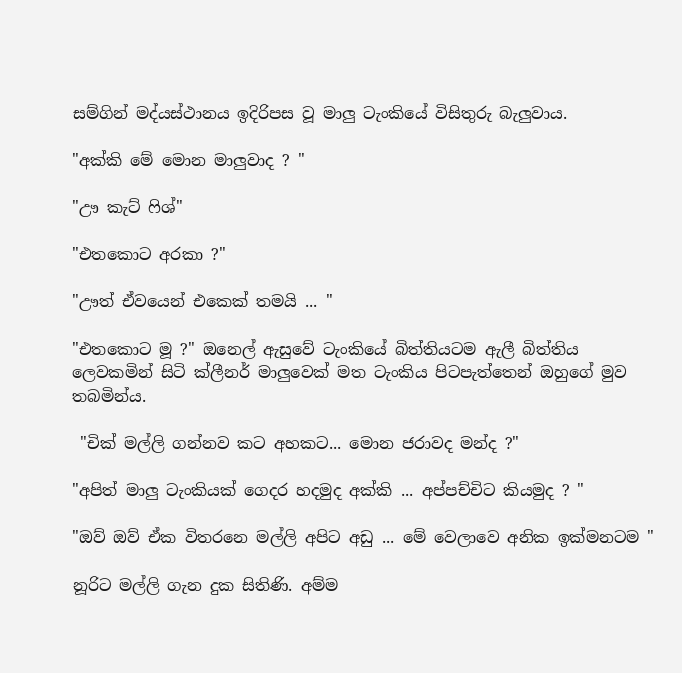සම්ගින් මද්යස්ථානය ඉදිරිපස වූ මාලු ටැංකියේ විසිතුරු බැලුවාය.

"අක්කි මේ මොන මාලුවාද ? "

"ඌ කැට් ‍ෆිශ්"

"එතකොට අරකා ?"

"ඌත් ඒවයෙන් එකෙක් තමයි ... "

"එතකොට මූ ?" ඔනෙල් ඇසුවේ ටැංකියේ බිත්තියටම ඇලී බිත්තිය ලෙවකමින් සිටි ක්ලීනර් මාලුවෙක් මත ටැංකිය පිටපැත්තෙන් ඔහුගේ මුව තබමින්ය.

 "චික් මල්ලි ගන්නව කට අහකට... මොන ජරාවද මන්ද ?"

"අපිත් මාලු ටැංකියක් ගෙදර හදමුද අක්කි ... අප්පච්චිට කියමුද ? "

"ඔව් ඔව් ඒක විතරනෙ මල්ලි අපිට අඩු ... මේ වෙලාවෙ අනික ඉක්මනටම "

නූරිට මල්ලි ගැන දුක සිතිණි. අම්ම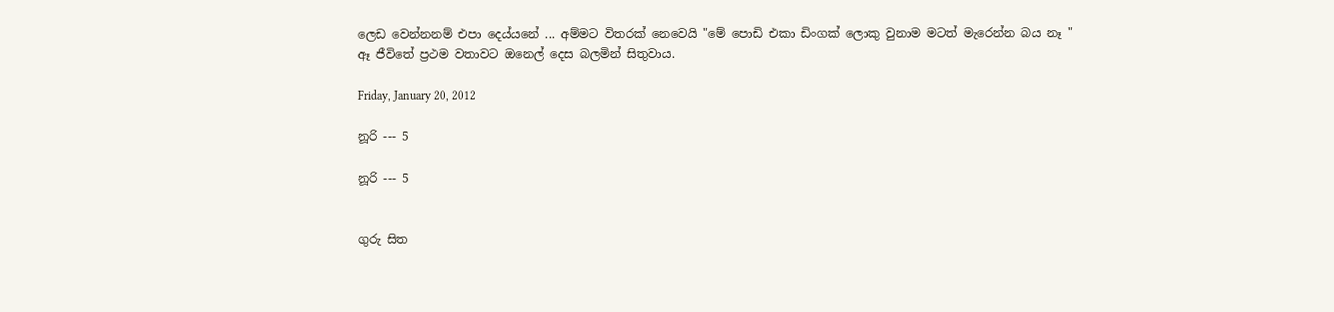ලෙඩ වෙන්නනම් එපා දෙය්යනේ ... අම්මට විතරක් නෙවෙයි "මේ පොඩි එකා ඩිංගක් ලොකු වුනාම මටත් මැරෙන්න බය නෑ "
ඈ ජීවිතේ ප්‍රථම වතාවට ඔනෙල් දෙස බලමින් සිතුවාය.

Friday, January 20, 2012

නූරි --- 5

නූරි --- 5


ගුරු සිත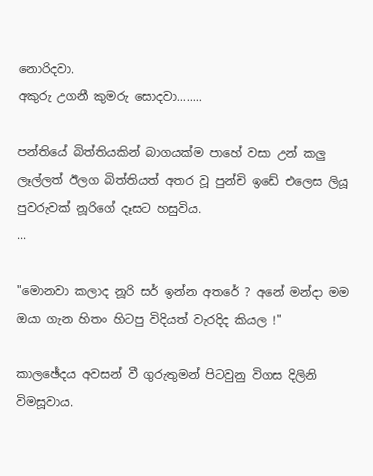නොරිදවා.
අකුරු උගනී කුමරු සොදවා........

පන්තියේ බිත්තියකින් බාගයක්ම පාහේ වසා උන් කලු ලෑල්ලත් ඊලග බිත්තියත් අතර වූ පුන්චි ඉඩේ එලෙස ලියූ පුවරුවක් නූරිගේ දෑසට හසුවිය.
...

"මොනවා කලාද නූරි සර් ඉන්න අතරේ ? අනේ මන්දා මම ඔයා ගැන හිතං හිටපු විදියත් වැරදිද කියල !"

කාලඡේදය අවසන් වී ගුරුතුමන් පිටවුනු විගස දිලිනි විමසූවාය.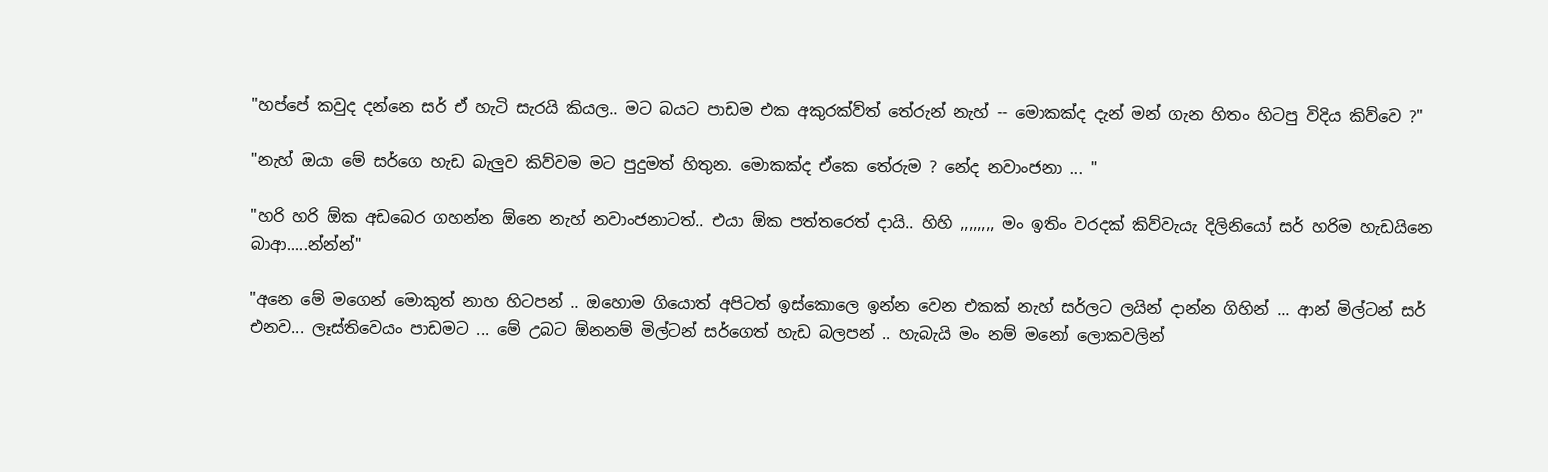"හප්පේ කවුද දන්නෙ සර් ඒ හැටි සැරයි කියල.. මට බයට පාඩම එක අකුරක්ව්ත් තේරුන් නැහ් -- මොකක්ද දැන් මන් ගැන හිතං හිටපු විදිය කිව්වෙ ?"

"නැහ් ඔයා මේ සර්ගෙ හැඩ බැලුව කිව්වම මට පුදුමත් හිතුන. මොකක්ද ඒකෙ තේරුම ? නේද නවාංජනා ... "

"හරි හරි ඕක අඩබෙර ගහන්න ඕනෙ නැහ් නවාංජනාටත්.. එයා ඕක පත්තරෙත් දායි.. හිහි ,,,,,,,, මං ඉතිං වරදක් කිව්වැයැ දිලිනියෝ සර් හරිම හැඩයිනෙ බාආ.....න්න්න්"

"අනෙ මේ මගෙන් මොකුත් නාහ හිටපන් .. ඔහොම ගියොත් අපිටත් ඉස්කොලෙ ඉන්න වෙන එකක් නැහ් සර්ලට ලයින් දාන්න ගිහින් ... ආන් මිල්ටන් සර් එනව... ලෑස්තිවෙයං පාඩමට ... මේ උබට ඕනනම් මිල්ටන් සර්ගෙත් හැඩ බලපන් .. හැබැයි මං නම් මනෝ ලොකවලින්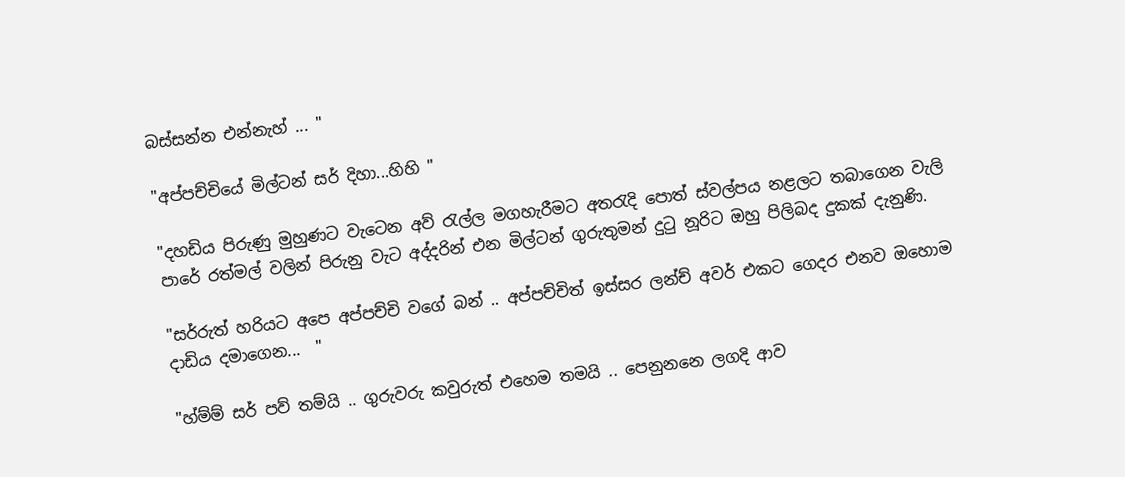බස්සන්න එන්නැහ් ... "

"අප්පච්චියේ මිල්ටන් සර් දිහා...හිහි "

"දහඩිය පිරුණු මුහුණට වැටෙන අව් ‍රැල්ල මගහැරීමට අත‍රැදි පොත් ස්වල්පය නළලට තබාගෙන වැලි පාරේ රත්මල් වලින් පිරුනු වැට අද්දරින් එන මිල්ටන් ගුරුතුමන් දු‍ටු නූරිට ඔහු පිලිබද දුකක් දැනුණි.

"සර්රුත් හරියට අපෙ අප්පච්චි වගේ බන් .. අප්පච්චිත් ඉස්සර ලන්ච් අවර් එකට ගෙදර එනව ඔහොම දාඩිය දමාගෙන...  "

"හ්ම්ම් සර් පව් තම්යි .. ගුරුවරු කවුරුත් එහෙම තමයි .. පෙනුනනෙ ලගදි ආව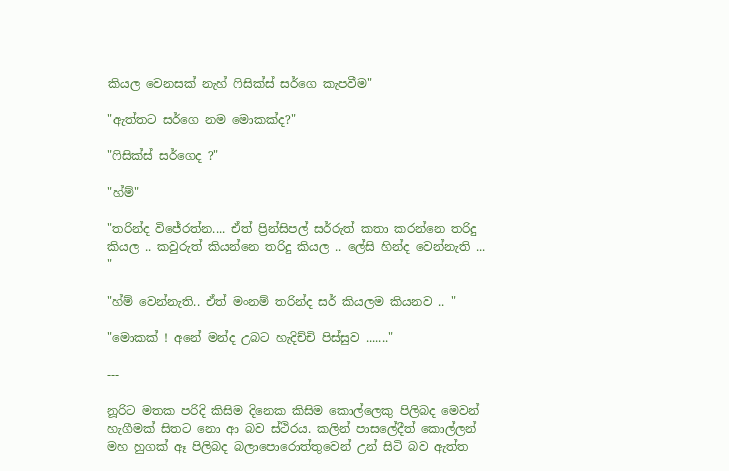කියල වෙනසක් නැහ් ‍ෆිසික්ස් සර්ගෙ කැපවීම"

"ඇත්තට සර්ගෙ නම මොකක්ද?"

"ෆිසික්ස් සර්ගෙද ?"

"හ්ම්"

"තරින්ද විජේරත්න.... ඒත් ප්‍රින්සිපල් සර්රුත් කතා කරන්නෙ තරිදු කියල .. කවුරුත් කියන්නෙ තරිදු කියල .. ලේසි හින්ද වෙන්නැති ... "

"හ්ම් වෙන්නැති.. ඒත් මංනම් තරින්ද සර් කියලම කියනව .. "

"මොකක් ! අනේ මන්ද උබට හැදිච්චි පිස්සුව ......."

---

නූරිට මතක පරිදි කිසිම දිනෙක කිසිම කොල්ලෙකු පිලිබද මෙවන් හැගීමක් සිතට නො ආ බව ස්ථිරය. කලින් පාසලේදීත් කොල්ලන් මහ හුගක් ඈ පිලිබද බලාපොරොත්තුවෙන් උන් සිටි බව ඇත්ත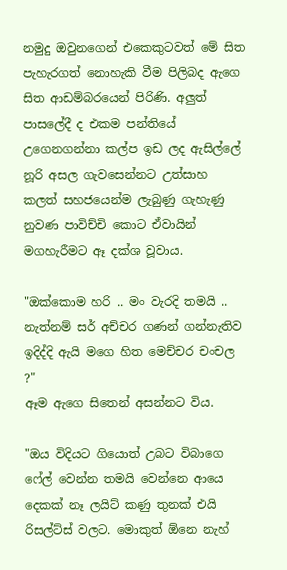නමුදු ඔවුනගෙන් එකෙකුටවත් මේ සිත පැහැරගත් නොහැකි වීම පිලිබද ඇගෙ සිත ආඩම්බරයෙන් පිරිණි. අලුත් පාසලේදී ද එකම පන්තියේ උගෙනගන්නා කල්ප ඉඩ ලද ඇසිල්ලේ නූරි අසල ගැවසෙන්නට උත්සාහ කලත් සහජයෙන්ම ලැබුණු ගැහැණු නුවණ පාවිච්චි කොට ඒවායින් මගහැරීමට ඈ දක්ශ වූවාය.

"ඔක්කොම හරි .. මං වැරදි තමයි .. නැත්නම් සර් අච්චර ගණන් ගන්නැතිව ඉදිද්දි ඇයි මගෙ හිත මෙච්චර චංචල ?"
ඈම ඇගෙ සිතෙන් අසන්නට විය.

"ඔය විදියට ගියොත් උබට විබාගෙ ෆේල් වෙන්න තමයි වෙන්නෙ ආයෙ දෙකක් නෑ ලයිට් කණු තුනක් එයි රිසල්ට්ස් වලට. මොකුත් ඕනෙ නැහ්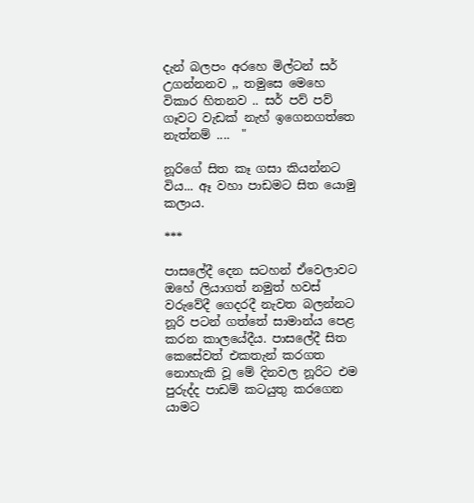දැන් බලපං අරහෙ මිල්ටන් සර් උගන්නනව ,, තමුසෙ මෙහෙ විකාර හිතනව .. සර් පව් පව් ගෑවට වැඩක් නැහ් ඉගෙනගත්තෙ නැත්නම් ....  "

නූරිගේ සිත කෑ ගසා කියන්නට විය... ඈ වහා පාඩමට සිත යොමු කලාය.

***

පාසලේදී දෙන සටහන් ඒවෙලාවට ඔහේ ලියාගත් නමුත් හවස් වරුවේදී ගෙදරදී නැවත බලන්නට නූරි පටන් ගත්තේ සාමාන්ය පෙළ කරන කාලයේදීය. පාසලේදී සිත කෙසේවත් එකතැන් කරගත නොහැකි වූ මේ දිනවල නූරිට එම පුරුද්ද පාඩම් කටයුතු කරගෙන යාමට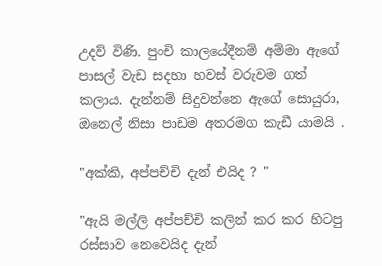උදව් විණි. පුංචි කාලයේදීනම් අම්මා ඇගේ පාසල් වැඩ සදහා හවස් වරුවම ගත් කලාය. දැන්නම් සිදුවන්නෙ ඇගේ සොයුරා, ඔනෙල් නිසා පාඩම අතරමග කැඩී යාමයි .

"අක්කි, අප්පච්චි දැන් එයිද ? "

"ඇයි මල්ලි අප්පච්චි කලින් කර කර හිටපු රස්සාව නෙවෙයිද දැන්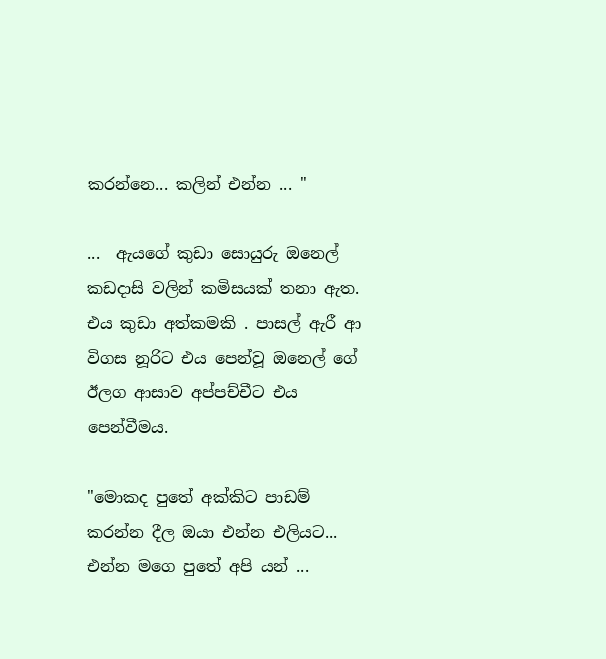කරන්නෙ... කලින් එන්න ... "

...  ඇයගේ කුඩා සොයුරු ඔනෙල් කඩදාසි වලින් කමිසයක් තනා ඇත. එය කුඩා අත්කමකි . පාසල් ඇරී ආ විගස නූරිට එය පෙන්වූ ඔනෙල් ගේ ඊලග ආසාව අප්පච්චීට එය පෙන්වීමය.

"මොකද පුතේ අක්කිට පාඩම් කරන්න දීල ඔයා එන්න එලියට... එන්න මගෙ පුතේ අපි යන් ...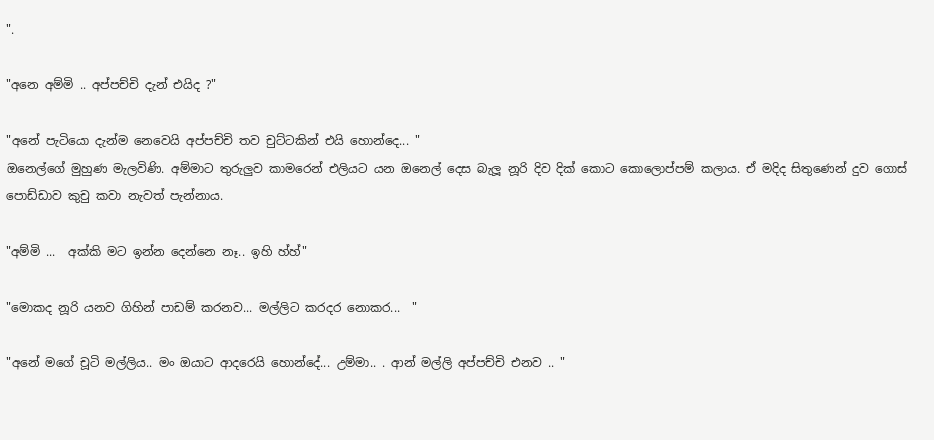".

"අනෙ අම්මි .. අප්පච්චි දැන් එයිද ?"

"අනේ පැටියො දැන්ම නෙවෙයි අප්පච්චි තව චුට්ටකින් එයි හොන්දෙ... "
ඔනෙල්ගේ මුහුණ මැලවිණි. අම්මාට තුරුලුව කාමරෙන් එලියට යන ඔනෙල් දෙස බැලූ නූරි දිව දික් කොට කොලොප්පම් කලාය. ඒ මදිද සිතුණෙන් දුව ගොස් පොඩ්ඩාව කුචු කවා නැවත් පැන්නාය.

"අම්මි ...  අක්කි මට ඉන්න දෙන්නෙ නෑ.. ඉහි හ්හ්"

"මොකද නූරි යනව ගිහින් පාඩම් කරනව... මල්ලිට කරදර නොකර...  "

"අනේ මගේ චූටි මල්ලිය.. මං ඔයාට ආදරෙයි හොන්දේ... උම්මා.. . ආන් මල්ලි අප්පච්චි එනව .. "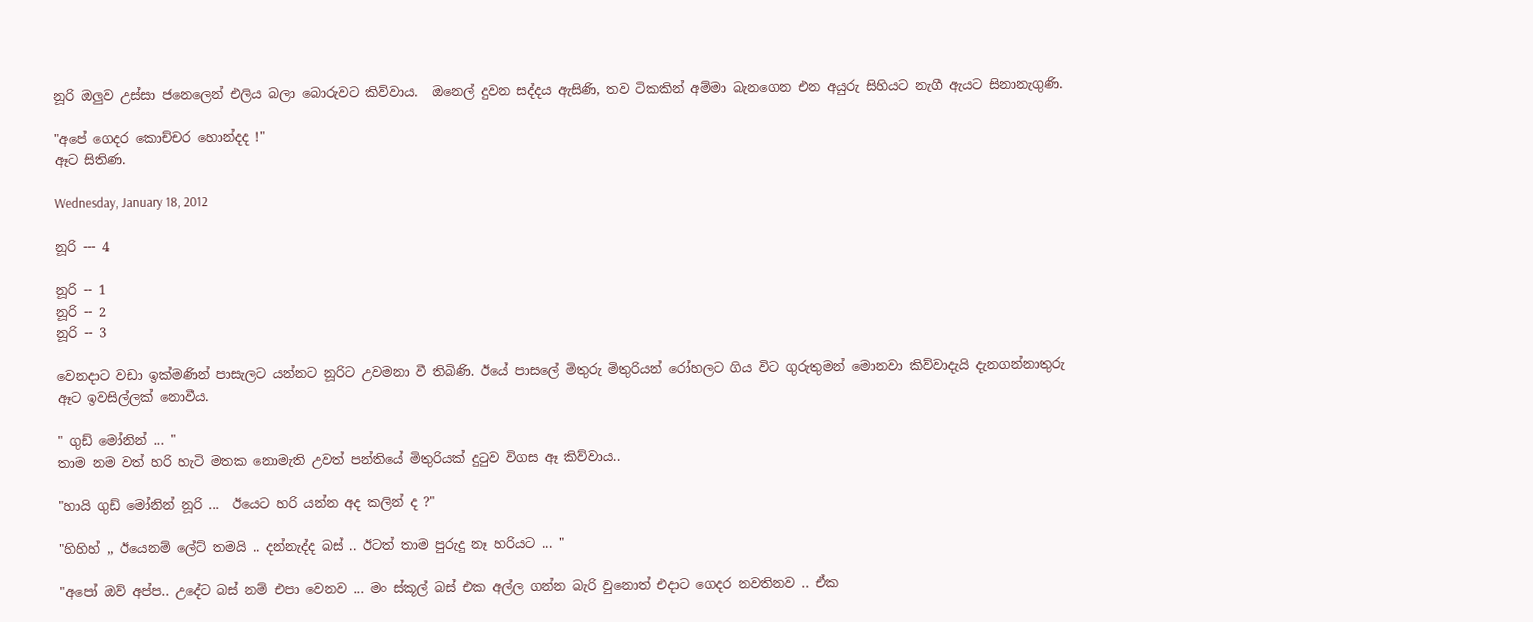නූරි ඔලුව උස්සා ජනෙලෙන් එලිය බලා බොරුවට කිව්වාය.  ඔනෙල් දුවන සද්දය ඇසිණි, තව ටිකකින් අම්මා බැනගෙන එන අයුරු සිහියට නැගී ඇයට සිනානැගුණි.

"අපේ ගෙදර කොච්චර හොන්දද !"
ඈට සිතිණ.

Wednesday, January 18, 2012

නූරි --- 4

නූරි -- 1
නූරි -- 2
නූරි -- 3

වෙනදාට වඩා ඉක්මණින් පාසැලට යන්නට නූරිට උවමනා වී තිබිණි. ඊයේ පාසලේ මිතුරු මිතුරියන් රෝහලට ගිය විට ගුරුතුමන් මොනවා කිව්වාදැයි දැනගන්නාතුරු ඈට ඉවසිල්ලක් නොවීය.

" ගුඩ් මෝනින් ... "
තාම නම වත් හරි හැටි මතක නොමැති උවත් පන්තියේ මිතුරියක් දු‍ටුව විගස ඈ කිව්වාය..

"හායි ගුඩ් මෝනින් නූරි ...  ඊයෙට හරි යන්න අද කලින් ද ?"

"හිහිහ් ,, ඊයෙනම් ලේට් තමයි .. දන්නැද්ද බස් .. ඊටත් තාම පුරුදු නෑ හරියට ... "

"අපෝ ඔව් අප්ප.. උදේට බස් නම් එපා වෙනව ... මං ස්කූල් බස් එක අල්ල ගන්න බැරි වුනොත් එදාට ගෙදර නවතිනව .. ඒක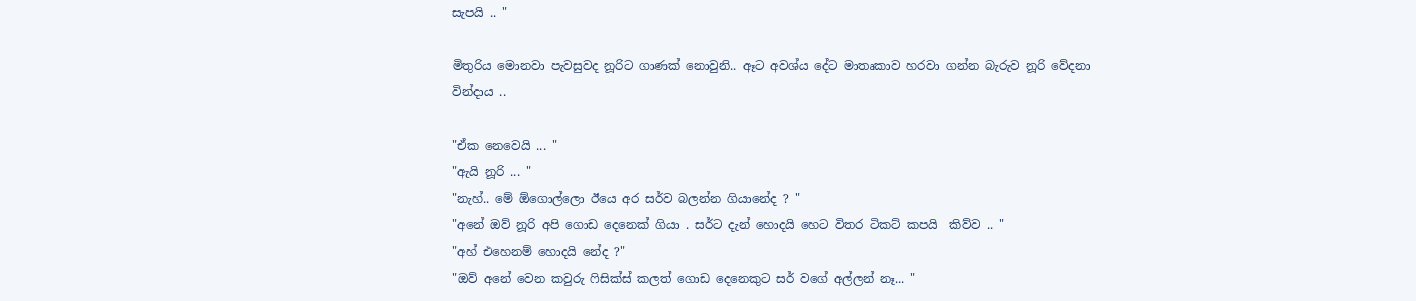සැපයි .. "

මිතුරිය මොනවා පැවසුවද නූරිට ගාණක් නොවුනි.. ඈට අවශ්ය දේට මාතෘකාව හරවා ගන්න බැරුව නූරි වේදනා වින්දාය ..

"ඒක නෙවෙයි ... "
"ඇයි නූරි ... "
"නැහ්.. මේ ඕගොල්ලො ඊයෙ අර සර්ව බලන්න ගියානේද ? "
"අනේ ඔව් නූරි අපි ගොඩ දෙනෙක් ගියා . සර්ට දැන් හොදයි හෙට විතර ටිකට් කපයි  කිව්ව .. "
"අහ් එහෙනම් හොදයි නේද ?"
"ඔව් අනේ වෙන කවුරු ‍ෆිසික්ස් කලත් ගොඩ දෙනෙකුට සර් වගේ අල්ලන් නෑ... "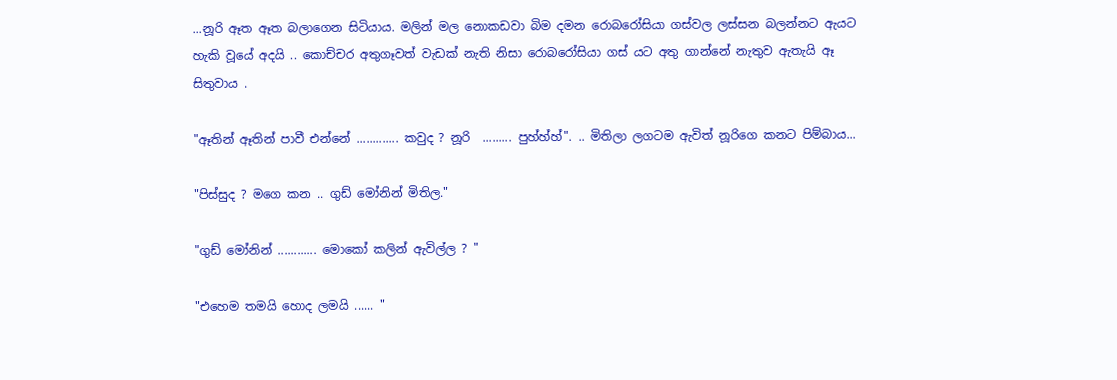...නූරි ඈත ඈත බලාගෙන සිටියාය. මලින් මල නොකඩවා බිම දමන රොබරෝසියා ගස්වල ලස්සන බලන්නට ඇයට හැකි වූයේ අදයි .. කොච්චර අතුගෑවත් වැඩක් නැති නිසා රොබරෝසියා ගස් යට අතු ගාන්නේ නැතුව ඇතැයි ඈ සිතුවාය .

"ඈතින් ඈතින් පාවී එන්නේ ............. කවුද ? නූරි  ......... පුහ්හ්හ්". .. මිතිලා ලගටම ඇවිත් නූරිගෙ කනට පිම්බාය...

"පිස්සුද ? මගෙ කන .. ගුඩ් මෝනින් මිතිල."

"ගුඩ් මෝනින් ............ මොකෝ කලින් ඇවිල්ල ? "

"එහෙම තමයි හොද ලමයි ...... "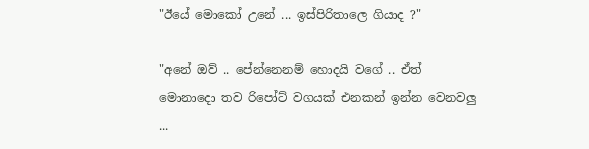"ඊයේ මොකෝ උනේ ... ඉස්පිරිතාලෙ ගියාද ?"

"අනේ ඔව් .. පේන්නෙනම් හොදයි වගේ .. ඒත් මොනාදො තව රිපෝට් වගයක් එනකන් ඉන්න වෙනවලු ...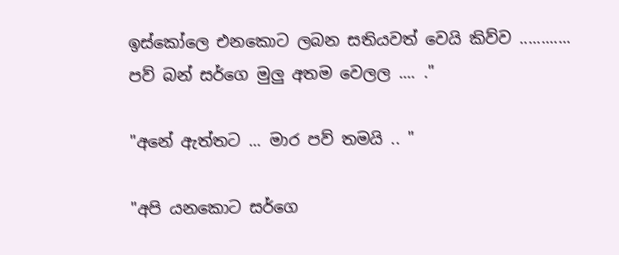ඉස්කෝලෙ එනකොට ලබන සතියවත් වෙයි කිව්ව ............ පව් බන් සර්ගෙ මුලු අතම වෙලල .... ."

"අනේ ඇත්තට ... මාර පව් තමයි .. "

"අපි යනකොට සර්ගෙ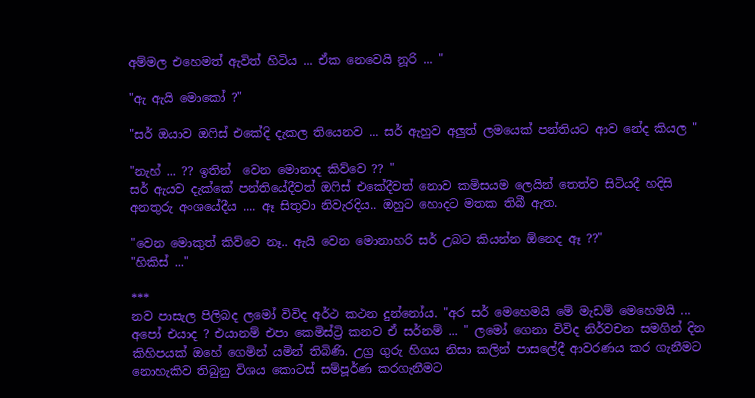අම්මල එහෙමත් ඇවිත් හිටිය ... ඒක නෙවෙයි නූරි ... "

"ඇ ඇයි මොකෝ ?"

"සර් ඔයාව ඔ‍ෆිස් එකේදි දැකල තියෙනව ... සර් ඇහුව අලුත් ලමයෙක් පන්තියට ආව නේද කියල "

"නැහ් ... ?? ඉතින්  වෙන මොනාද කිව්වෙ ?? "
සර් ඇයව දැක්කේ පන්තියේදීවත් ඔ‍ෆිස් එකේදීවත් නොව කමිසයම ලෙයින් තෙත්ව සිටියදී හදිසි අනතුරු අංශයේදීය .... ඈ සිතුවා නිවැරදිය.. ඔහුට හොදට මතක තිබී ඇත.

"වෙන මොකුත් කිව්වෙ නෑ.. ඇයි වෙන මොනාහරි සර් උබට කියන්න ඕනෙද ඈ ??"
"හිකිස් ..."

***
නව පාසැල පිලිබද ලමෝ විවිද අර්ථ කථන දුන්නෝය. "අර සර් මෙහෙමයි මේ මැඩම් මෙහෙමයි ... අපෝ එයාද ? එයානම් එපා කෙමිස්ට්‍රි කනව ඒ සර්නම් ... " ලමෝ ගෙනා විවිද නිර්වචන සමගින් දින කිහිපයක් ඔහේ ගෙමින් යමින් තිබිණි. උග්‍ර ගුරු හිගය නිසා කලින් පාසලේදී ආවරණය කර ගැනීමට නොහැකිව තිබුනු විශය කොටස් සම්පූර්ණ කරගැනීමට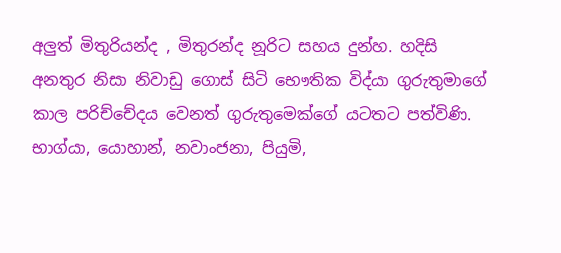අලුත් මිතුරියන්ද , මිතුරන්ද නූරිට සහය දුන්හ. හදිසි අනතුර නිසා නිවාඩු ගොස් සිටි භෞතික විද්යා ගුරුතුමාගේ කාල පරිච්චේදය වෙනත් ගුරුතුමෙක්ගේ යටතට පත්විණි.  භාග්යා, යොහාන්, නවාංජනා, පියුමි,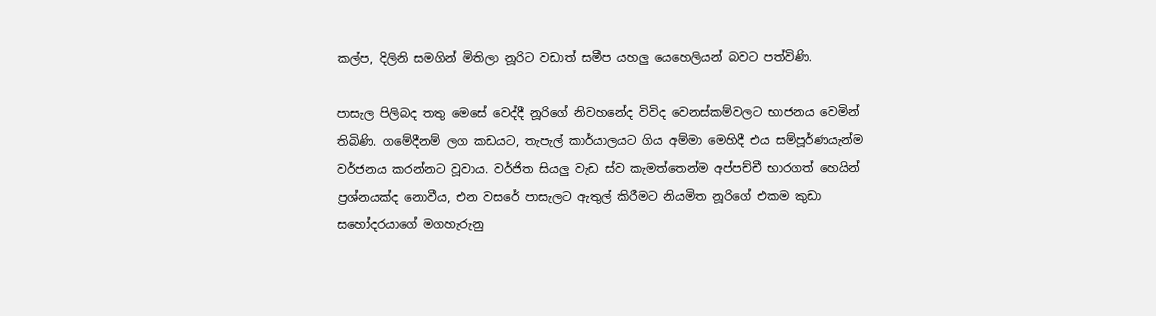කල්ප, දිලිනි සමගින් මිතිලා නූරිට වඩාත් සමීප යහලු යෙහෙලියන් බවට පත්විණි.

පාසැල පිලිබද තතු මෙසේ වෙද්දී නූරිගේ නිවහනේද විවිද වෙනස්කම්වලට භාජනය වෙමින් තිබිණි. ගමේදීනම් ලග කඩයට, තැපැල් කාර්යාලයට ගිය අම්මා මෙහිදී එය සම්පූර්ණයැන්ම වර්ජනය කරන්නට වූවාය. වර්ජිත සියලු වැඩ ස්ව කැමත්තෙන්ම අප්පච්චී භාරගත් හෙයින් ප්‍රශ්නයක්ද නොවීය, එන වසරේ පාසැලට ඇතුල් කිරීමට නියමිත නූරිගේ එකම කුඩා සහෝදරයාගේ මගහැරුනු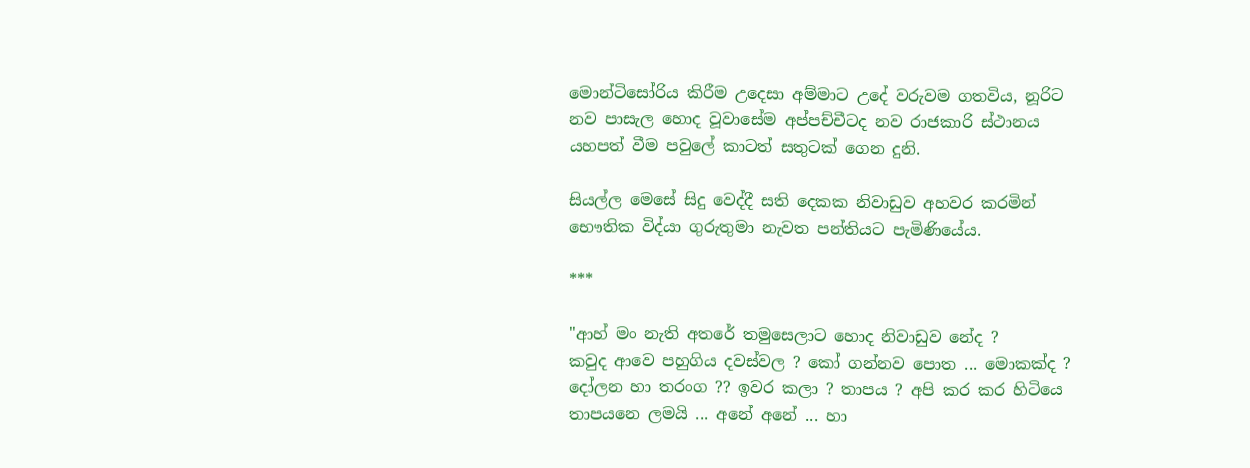මොන්ටිසෝරිය කිරීම උදෙසා අම්මාට උදේ වරුවම ගතවිය, නූරිට නව පාසැල හොද වූවාසේම අප්පච්චීටද නව රාජකාරි ස්ථානය යහපත් වීම පවුලේ කාටත් සතුටක් ගෙන දුනි.

සියල්ල මෙසේ සිදු වෙද්දී සති දෙකක නිවාඩුව අහවර කරමින් භෞතික විද්යා ගුරුතුමා නැවත පන්තියට පැමිණියේය.

***

"ආහ් මං නැති අතරේ තමුසෙලාට හොද නිවාඩුව නේද ?
කවුද ආවෙ පහුගිය දවස්වල ? කෝ ගන්නව පොත ... මොකක්ද ? දෝලන හා තරංග ?? ඉවර කලා ? තාපය ? අපි කර කර හිටියෙ තාපයනෙ ලමයි ... අනේ අනේ ... හා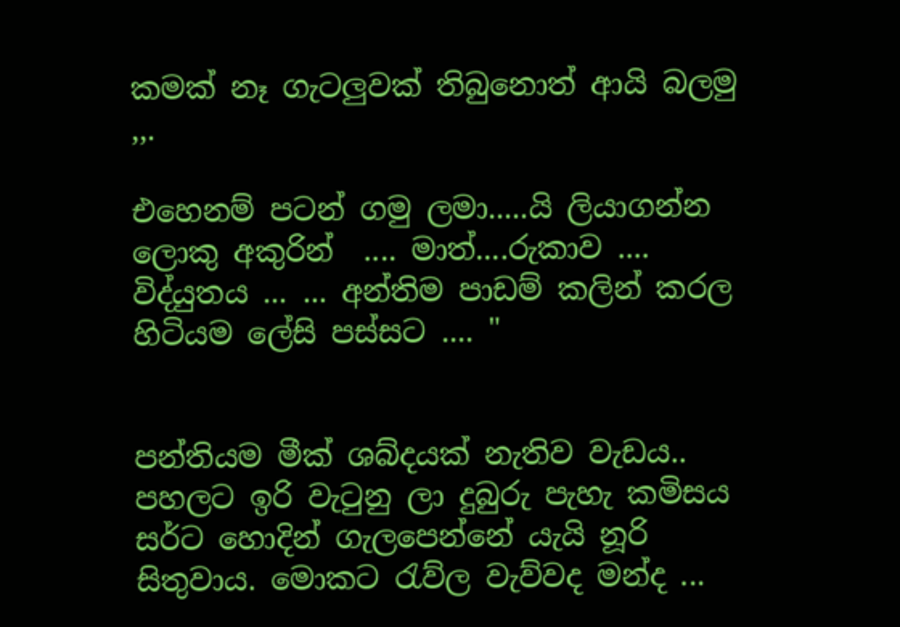කමක් නෑ ගැටලුවක් තිබුනොත් ආයි බලමු ,,.

එහෙනම් පටන් ගමු ලමා.....යි ලියාගන්න ලොකු අකුරින්  .... මාත්....රුකාව .... විද්යුතය ... ... අන්තිම පාඩම් කලින් කරල හිටියම ලේසි පස්සට .... "


පන්තියම මීක් ශබ්දයක් නැතිව වැඩය.. පහලට ඉරි වැ‍ටුනු ලා දුබුරු පැහැ කමිසය සර්ට හොදින් ගැලපෙන්නේ යැයි නූරි සිතුවාය. මොකට ‍රැව්ල වැව්වද මන්ද ...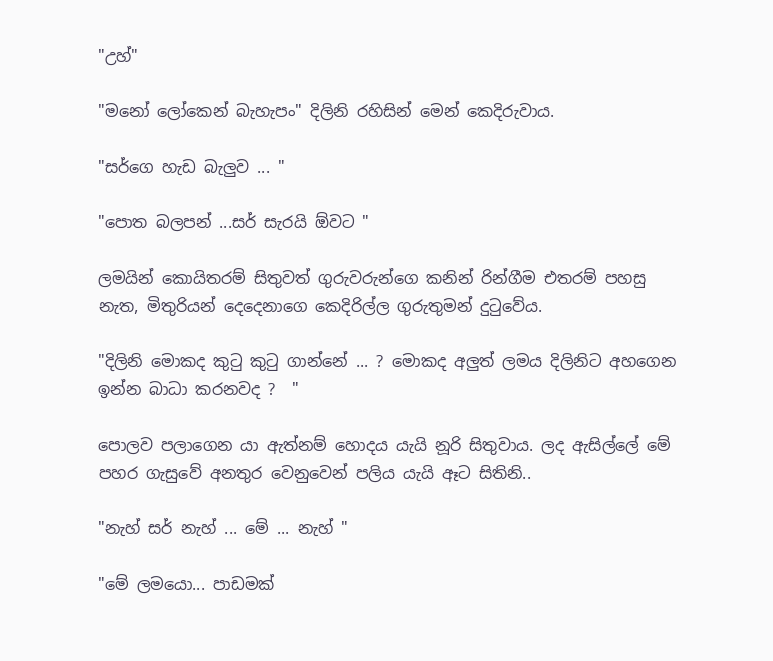"උහ්"

"මනෝ ලෝකෙන් බැහැපං" දිලිනි රහිසින් මෙන් කෙදිරුවාය.

"සර්ගෙ හැඩ බැලුව ... "

"පොත බලපන් ...සර් සැරයි ඕවට "

ලමයින් කොයිතරම් සිතුවත් ගුරුවරුන්ගෙ කනින් රින්ගීම එතරම් පහසු නැත, මිතුරියන් දෙදෙනාගෙ කෙදිරිල්ල ගුරුතුමන් දු‍ටුවේය.

"දිලිනි මොකද කු‍ටු කු‍ටු ගාන්නේ ... ? මොකද අලුත් ලමය දිලිනිට අහගෙන ඉන්න බාධා කරනවද ?  "

පොලව පලාගෙන යා ඇත්නම් හොදය යැයි නූරි සිතුවාය. ලද ඇසිල්ලේ මේ පහර ගැසුවේ අනතුර වෙනුවෙන් පලිය යැයි ඈට සිතිනි..

"නැහ් සර් නැහ් ... මේ ... නැහ් "

"මේ ලමයො... පාඩමක්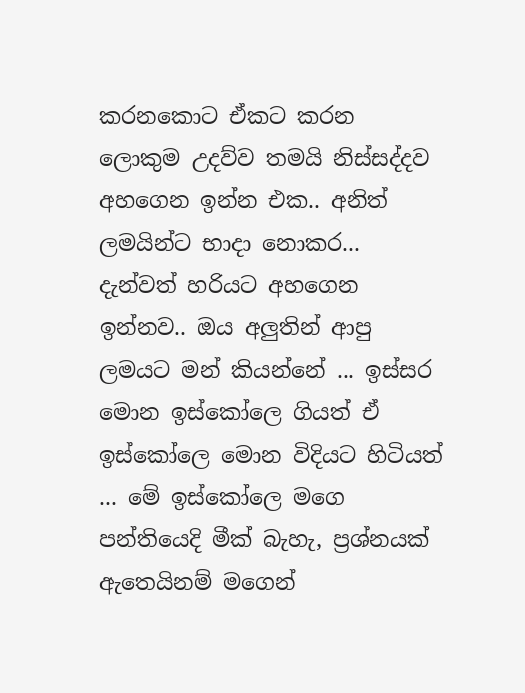කරනකොට ඒකට කරන ලොකුම උදව්ව තමයි නිස්සද්දව අහගෙන ඉන්න එක.. අනිත් ලමයින්ට භාදා නොකර... දැන්වත් හරියට අහගෙන ඉන්නව.. ඔය අලුතින් ආපු ලමයට මන් කියන්නේ ... ඉස්සර මොන ඉස්කෝලෙ ගියත් ඒ ඉස්කෝලෙ මොන විදියට හිටියත් ... මේ ඉස්කෝලෙ මගෙ පන්තියෙදි මීක් බැහැ, ප්‍රශ්නයක් ඇතෙයිනම් මගෙන්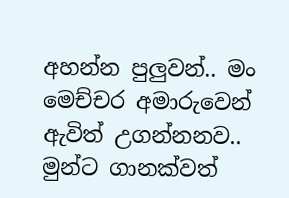අහන්න පුලුවන්.. මං මෙච්චර අමාරුවෙන් ඇවිත් උගන්නනව.. මුන්ට ගානක්වත්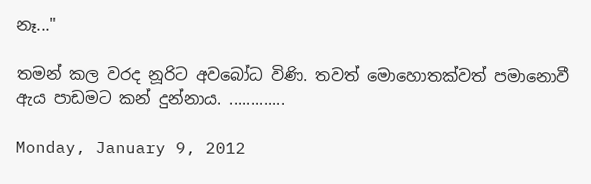නෑ..."

තමන් කල වරද නූරිට අවබෝධ විණි. තවත් මොහොතක්වත් පමානොවී ඇය පාඩමට කන් දුන්නාය. .............

Monday, January 9, 2012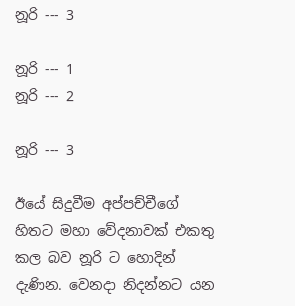නූරි --- 3

නූරි --- 1
නූරි --- 2

නූරි --- 3

ඊයේ සිදුවීම අප්පච්චීගේ හිතට මහා වේදනාවක් එකතු කල බව නූරි ට හොදින් දැණින. වෙනදා නිදන්නට යන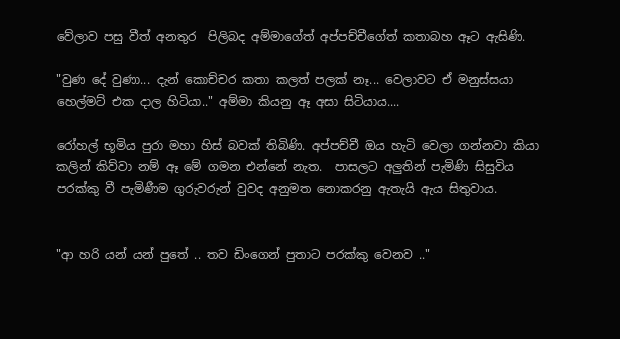වේලාව පසු වීත් අනතුර  පිලිබද අම්මාගේත් අප්පච්චීගේත් කතාබහ ඈට ඇසිණි.

"වුණ දේ වුණා... දැන් කොච්චර කතා කලත් පලක් නෑ... වෙලාවට ඒ මනුස්සයා හෙල්මට් එක දාල හිටියා.." අම්මා කියනු ඈ අසා සිටියාය....

රෝහල් භූමිය පුරා මහා හිස් බවක් තිබිණි. අප්පච්චී ඔය හැටි වෙලා ගන්නවා කියා කලින් කිව්වා නම් ඈ මේ ගමන එන්නේ නැත.  පාසලට අලුතින් පැමිණි සිසුවිය පරක්කු වී පැමිණීම ගුරුවරුන් වුවද අනුමත නොකරනු ඇතැයි ඇය සිතුවාය.


"ආ හරි යන් යන් පුතේ .. තව ඩිංගෙන් පුතාට පරක්කු වෙනව .."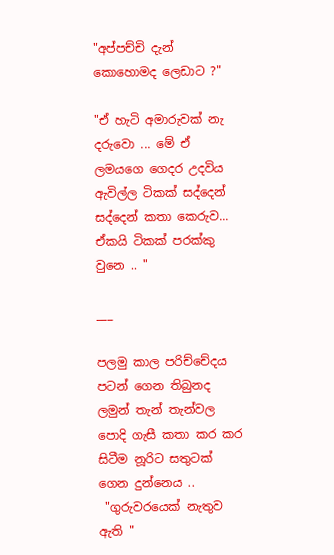"අප්පච්චි දැන් කොහොමද ලෙඩාට ?"

"ඒ හැටි අමාරුවක් නැ දරුවො ... මේ ඒ ලමයගෙ ගෙදර උදවිය ඇවිල්ල ටිකක් සද්දෙන් සද්දෙන් කතා කෙරුව... ඒකයි ටිකක් පරක්කු වුනෙ .. "

___

පලමු කාල පරිච්චේදය පටන් ගෙන තිබුනද ලමුන් තැන් තැන්වල පොදි ගැසී කතා කර කර සිටීම නූරිට සතුටක් ගෙන දුන්නෙය ..
 "ගුරුවරයෙක් නැතුව ඇති "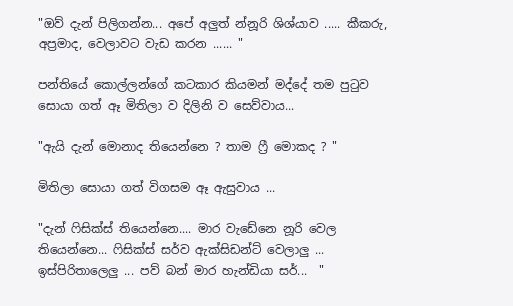"ඔව් දැන් පිලිගන්න... අපේ අලුත් න්නූරි ශිශ්යාව ..... කීකරු, අප්‍රමාද, වෙලාවට වැඩ කරන ...... "

පන්තියේ කොල්ලන්ගේ කටකාර කියමන් මද්දේ තම පු‍ටුව සොයා ගත් ඈ මිතිලා ව දිලිනි ව සෙව්වාය...

"ඇයි දැන් මොනාද තියෙන්නෙ ? තාම ‍ෆ්‍රී මොකද ? "

මිතිලා සොයා ගත් විගසම ඈ ඇසුවාය ...

"දැන් ‍ෆිසික්ස් තියෙන්නෙ.... මාර වැඩේනෙ නූරි වෙල තියෙන්නෙ... ෆිසික්ස් සර්ව ඇක්සිඩන්ට් වෙලාලු ... ඉස්පිරිතාලෙලු ... පව් බන් මාර හැන්ඩියා සර්...  "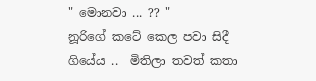" මොනවා ... ?? "
නූරිගේ කටේ කෙල පවා සිදී ගියේය ..  මිතිලා තවත් කතා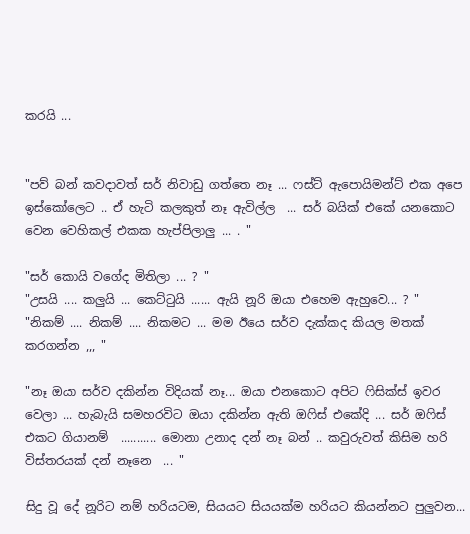කරයි ...


"පව් බන් කවදාවත් සර් නිවාඩු ගත්තෙ නෑ ... ෆස්ට් ඇපොයිමන්ට් එක අපෙ ඉස්කෝලෙට .. ඒ හැටි කලකුත් නෑ ඇවිල්ල  ... සර් බයික් එකේ යනකොට වෙන වෙහිකල් එකක හැප්පිලාලු ... . "

"සර් කොයි වගේද මිතිලා ... ? "
"උසයි .... කලුයි ... කෙට්‍ටුයි ...... ඇයි නූරි ඔයා එහෙම ඇහුවෙ... ? "
"නිකම් .... නිකම් .... නිකමට ... මම ඊයෙ සර්ව දැක්කද කියල මතක් කරගන්න ,,, "

"නෑ ඔයා සර්ව දකින්න විදියක් නෑ... ඔයා එනකොට අපිට ‍ෆිසික්ස් ඉවර වෙලා ... හැබැයි සමහරවිට ඔයා දකින්න ඇති ඔ‍ෆිස් එකේදි ... සර් ඔ‍ෆිස් එකට ගියානම්  ........... මොනා උනාද දන් නෑ බන් .. කවුරුවත් කිසිම හරි විස්තරයක් දන් නෑනෙ  ... "

සිදු වූ දේ නූරිට නම් හරියටම, සියයට සියයක්ම හරියට කියන්නට පුලුවන...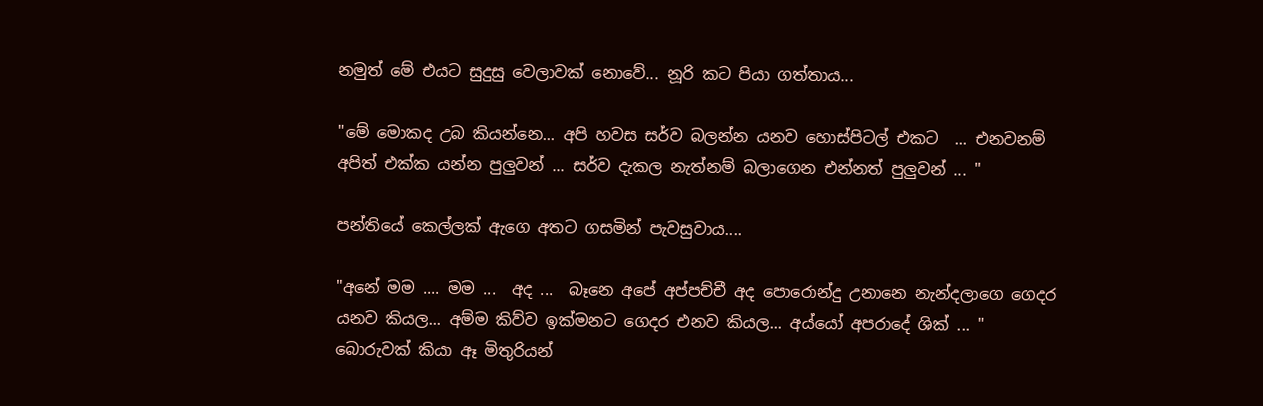නමුත් මේ එයට සුදුසු වෙලාවක් නොවේ... නූරි කට පියා ගත්තාය...

"මේ මොකද උබ කියන්නෙ... අපි හවස සර්ව බලන්න යනව හොස්පිටල් එකට  ... එනවනම් අපිත් එක්ක යන්න පුලුවන් ... සර්ව දැකල නැත්නම් බලාගෙන එන්නත් පුලුවන් ... "

පන්තියේ කෙල්ලක් ඇගෙ අතට ගසමින් පැවසුවාය....

"අනේ මම .... මම ...  අද ...  බෑනෙ අපේ අප්පච්චී අද පොරොන්දු උනානෙ නැන්දලාගෙ ගෙදර යනව කියල... අම්ම කිව්ව ඉක්මනට ගෙදර එනව කියල... අය්යෝ අපරාදේ ශික් ... "
බොරුවක් කියා ඈ මිතුරියන්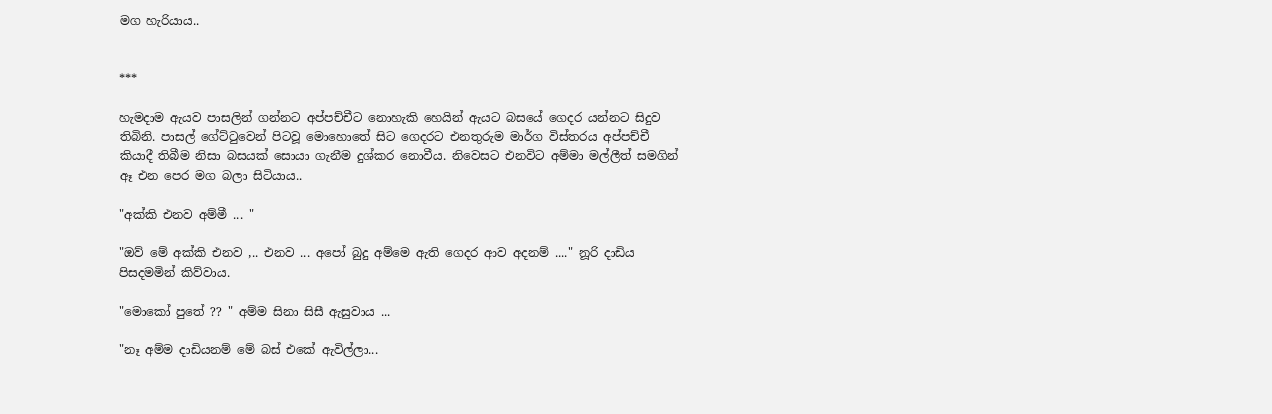මග හැරියාය..


***

හැමදාම ඇයව පාසලින් ගන්නට අප්පච්චීට නොහැකි හෙයින් ඇයට බසයේ ගෙදර යන්නට සිදුව තිබිනි. පාසල් ගේට්‍ටුවෙන් පිටවූ මොහොතේ සිට ගෙදරට එනතුරුම මාර්ග විස්තරය අප්පච්චී කියාදී තිබීම නිසා බසයක් සොයා ගැනීම දුශ්කර නොවීය. නිවෙසට එනවිට අම්මා මල්ලීත් සමගින් ඈ එන පෙර මග බලා සිටියාය..

"අක්කි එනව අම්මී ... "

"ඔව් මේ අක්කි එනව ,.. එනව ... අපෝ බුදු අම්මෙ ඇති ගෙදර ආව අදනම් ...." නූරි දාඩිය පිසදමමින් කිව්වාය.

"මොකෝ පුතේ ?? " අම්ම සිනා සිසී ඇසුවාය ...

"නෑ අම්ම දාඩියනම් මේ බස් එකේ ඇවිල්ලා...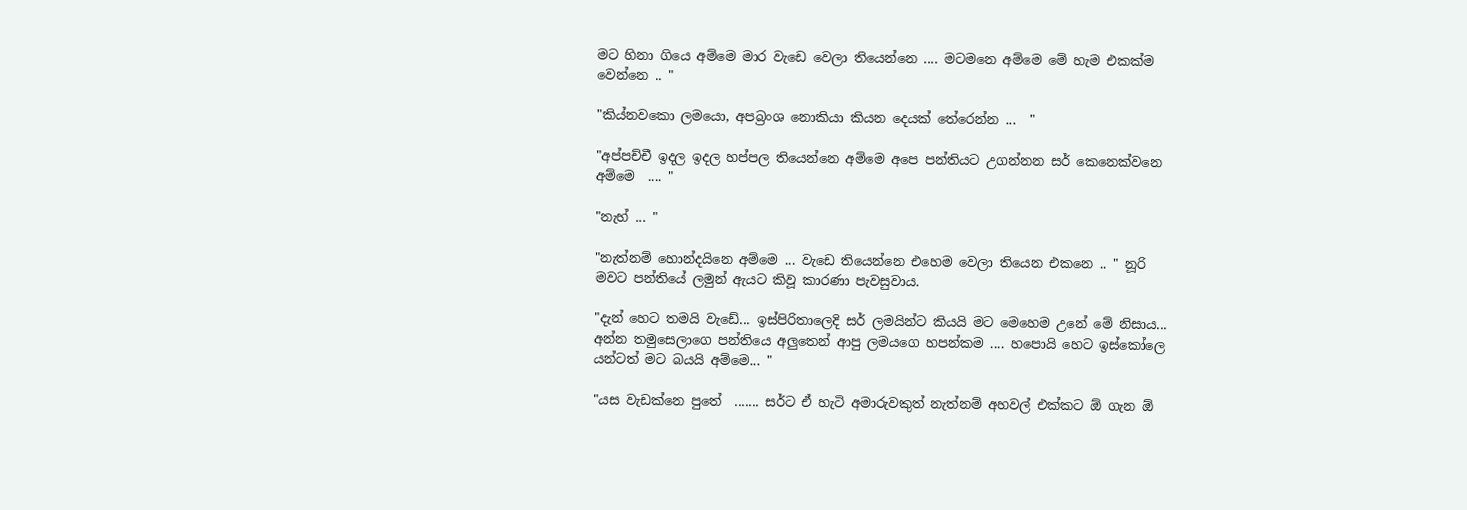මට හිනා ගියෙ අම්මෙ මාර වැඩෙ වෙලා තියෙන්නෙ .... මටමනෙ අම්මෙ මේ හැම එකක්ම වෙන්නෙ .. "

"කිය්නවකො ලමයො, අපබ්‍රංශ නොකියා කියන දෙයක් තේරෙන්න ...  "

"අප්පච්චී ඉදල ඉදල හප්පල තියෙන්නෙ අම්මෙ අපෙ පන්තියට උගන්නන සර් කෙනෙක්වනෙ අම්මෙ  .... "

"නැහ් ... "

"නැත්නම් හොන්දයිනෙ අම්මෙ ... වැඩෙ තියෙන්නෙ එහෙම වෙලා තියෙන එකනෙ .. " නූරි මවට පන්තියේ ලමුන් ඇයට කිවූ කාරණා පැවසුවාය.

"දැන් හෙට තමයි වැඩේ... ඉස්පිරිතාලෙදි සර් ලමයින්ට කියයි මට මෙහෙම උනේ මේ නිසාය... අන්න තමුසෙලාගෙ පන්තියෙ අලුතෙන් ආපු ලමයගෙ හපන්කම .... හපොයි හෙට ඉස්කෝලෙ යන්ටත් මට බයයි අම්මෙ... "

"යස වැඩක්නෙ පුතේ  ....... සර්ට ඒ හැටි අමාරුවකුත් නැත්නම් අහවල් එක්කට ඕ ගැන ඕ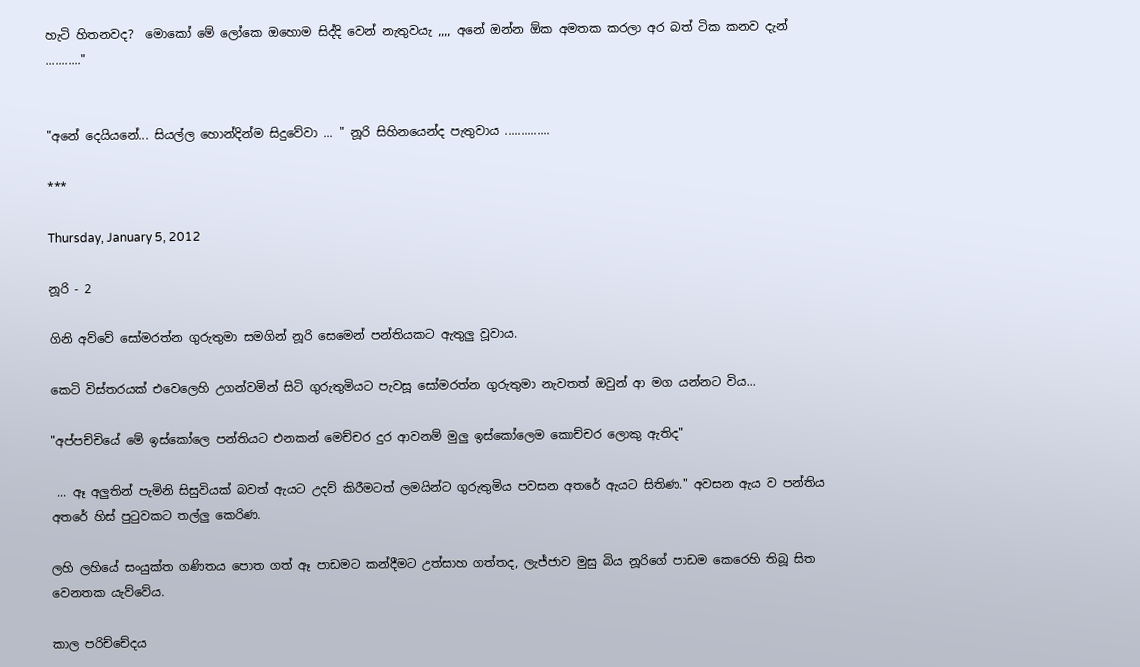හැටි හිතනවද?  මොකෝ මේ ලෝකෙ ඔහොම සිද්දි වෙන් නැතුවයැ ,,,, අනේ ඔන්න ඕක අමතක කරලා අර බත් ටික කනව දැන් ..........."


"අනේ දෙයියනේ... සියල්ල හොන්දින්ම සිදුවේවා ... " නූරි සිහිනයෙන්ද පැතුවාය ..............

***

Thursday, January 5, 2012

නූරි - 2

ගිනි අව්වේ සෝමරත්න ගුරුතුමා සමගින් නූරි සෙමෙන් පන්තියකට ඇතුලු වූවාය.

කෙටි විස්තරයක් එවෙලෙහි උගන්වමින් සිටි ගුරුතුමියට පැවසූ සෝමරත්න ගුරුතුමා නැවතත් ඔවුන් ආ මග යන්නට විය...

"අප්පච්චියේ මේ ඉස්කෝලෙ පන්තියට එනකන් මෙච්චර දුර ආවනම් මුලු ඉස්කෝලෙම කොච්චර ලොකු ඇතිද"

 ... ඈ අලුතින් පැමිනි සිසුවියක් බවත් ඇයට උදව් කිරීමටත් ලමයින්ට ගුරුතුමිය පවසන අතරේ ඇයට සිතිණ." අවසන ඇය ව පන්තිය අතරේ හිස් පු‍ටුවකට තල්ලු කෙරිණ.

ලහි ලහියේ සංයුක්ත ගණිතය පොත ගත් ඈ පාඩමට කන්දීමට උත්සාහ ගත්තද, ලැජ්ජාව මුසු බිය නූරිගේ පාඩම කෙරෙහි තිබූ සිත වෙනතක යැව්වේය.

කාල පරිච්චේදය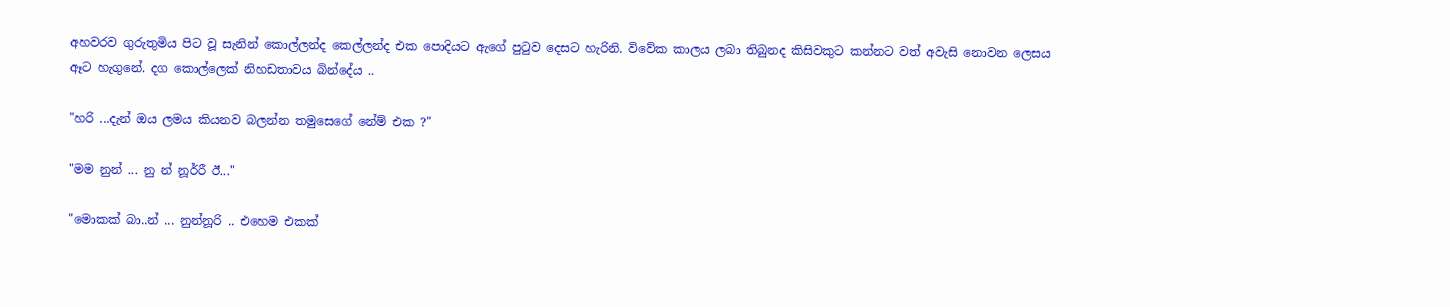අහවරව ගුරුතුමිය පිට වූ සැනින් කොල්ලන්ද කෙල්ලන්ද එක පොදියට ඇගේ පු‍ටුව දෙසට හැරිනි. විවේක කාලය ලබා තිබුනද කිසිවකුට කන්නට වත් අවැසි නොවන ලෙසය ඈට හැගුනේ. දග කොල්ලෙක් නිහඩතාවය බින්දේය ..

"හරි ...දැන් ඔය ලමය කියනව බලන්න තමුසෙගේ නේම් එක ?"

"මම නුන් ... නු න් නූර්රී ඊ..."

"මොකක් බා..න් ... නුන්නූරි .. එහෙම එකක්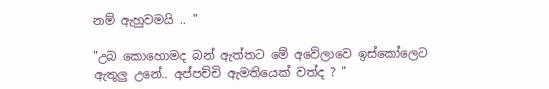නම් ඇහුවමයි .. "

"උබ කොහොමද බන් ඇත්තට මේ අවේලාවෙ ඉස්කෝලෙට ඇතුලු උනේ.. අප්පච්චි ඇමතියෙක් වත්ද ? "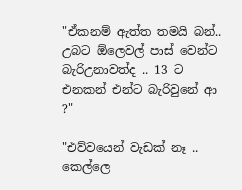"ඒකනම් ඇත්ත තමයි බන්.. උබට ඕලෙවල් පාස් වෙන්ට බැරිඋනාවත්ද .. 13 ට එනකන් එන්ට බැරිවුනේ ආ ?"

"එව්වයෙන් වැඩක් නෑ .. කෙල්ලෙ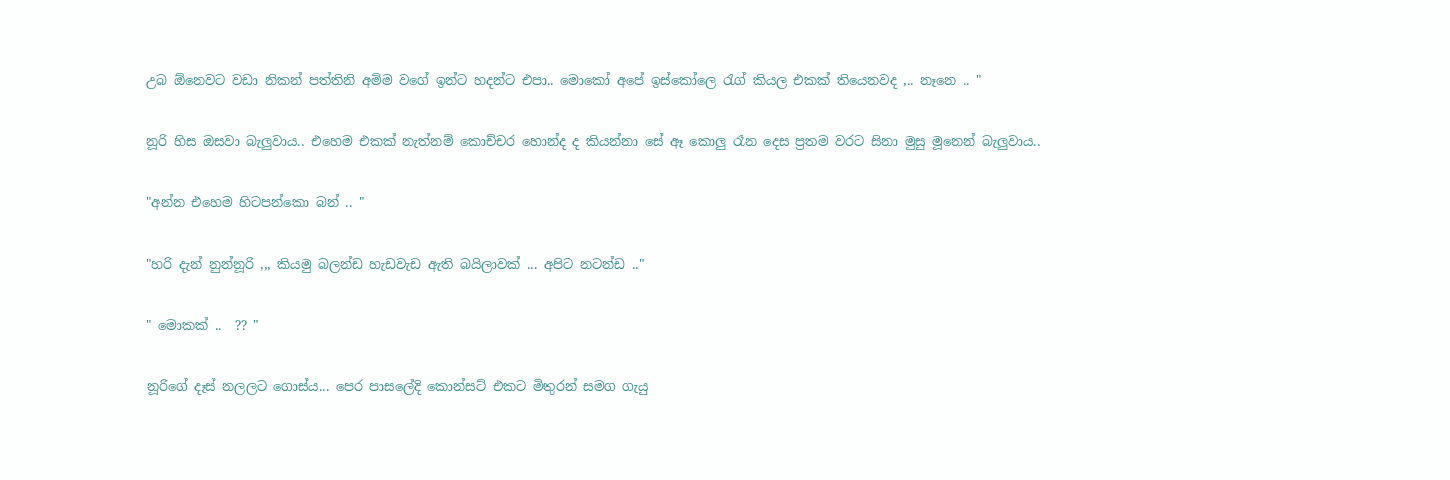උබ ඕනෙවට වඩා නිකන් පත්තිනි අම්ම වගේ ඉන්ට හදන්ට එපා.. මොකෝ අපේ ඉස්කෝලෙ ‍රැග් කියල එකක් තියෙනවද ,.. නෑනෙ .. "

නූරි හිස ඔසවා බැලුවාය.. එහෙම එකක් නැත්නම් කොච්චර හොන්ද ද කියන්නා සේ ඈ කොලු රෑන දෙස ප්‍රතම වරට සිනා මුසු මූනෙන් බැලුවාය..

"අන්න එහෙම හිටපන්කො බන් .. "

"හරි දැන් නුන්නූරි ,,, කියමු බලන්ඩ හැඩවැඩ ඇති බයිලාවක් ... අපිට නටන්ඩ .."

" මොකක් ..  ?? "

නූරිගේ දෑස් නලලට ගොස්ය... පෙර පාසලේදි කොන්සට් එකට මිතුරන් සමග ගැයු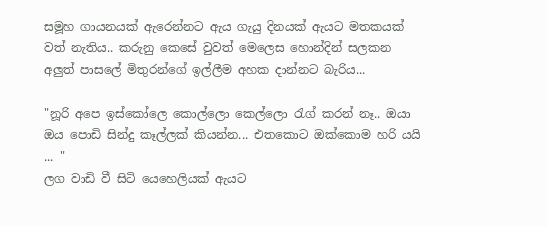සමූහ ගායනයක් ඇරෙන්නට ඇය ගැයු දිනයක් ඇයට මතකයක් වත් නැතිය.. කරුනු කෙසේ වුවත් මෙලෙස හොන්දින් සලකන අලුත් පාසලේ මිතුරන්ගේ ඉල්ලීම අහක දාන්නට බැරිය...

"නූරි අපෙ ඉස්කෝලෙ කොල්ලො කෙල්ලො ‍රැග් කරන් නෑ.. ඔයා ඔය පොඩි සින්දු කෑල්ලක් කියන්න... එතකොට ඔක්කොම හරි යයි ... "
ලග වාඩි වී සිටි යෙහෙලියක් ඇයට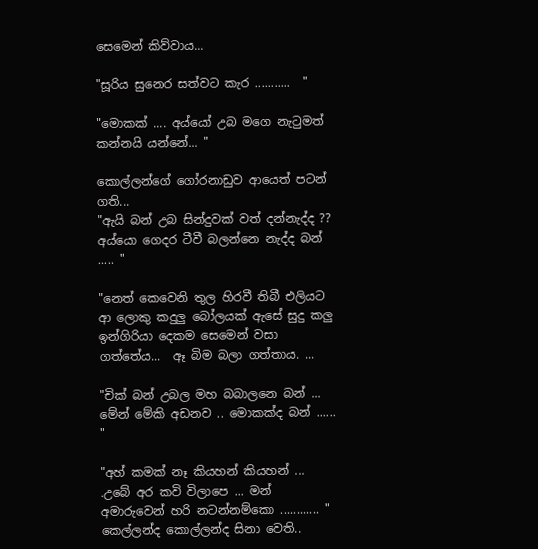සෙමෙන් කිව්වාය...

"සූරිය සුනෙර සත්වට කැර ...........  "

"මොකක් .... අය්යෝ උබ මගෙ නැ‍ටුමත් කන්නයි යන්නේ... "

කොල්ලන්ගේ ගෝරනාඩුව ආයෙත් පටන් ගති...
"ඇයි බන් උබ සින්දුවක් වත් දන්නැද්ද ?? අය්යො ගෙදර ටීවී බලන්නෙ නැද්ද බන් ..... "

"නෙත් කෙවෙනි තුල හිරවී තිබී එලියට ආ ලොකු කදුලු බෝලයක් ඇසේ සුදු කලු ඉන්ගිරියා දෙකම සෙමෙන් වසා ගත්තේය...  ඈ බිම බලා ගත්තාය. ...

"චික් බන් උබල මහ බබාලනෙ බන් ... මේන් මේකි අඩනව .. මොකක්ද බන් ...... "

"අහ් කමක් නෑ කියහන් කියහන් ... .උබේ අර කවි විලාපෙ ... මන් අමාරුවෙන් හරි නටන්නම්කො ............ "
කෙල්ලන්ද කොල්ලන්ද සිනා වෙති..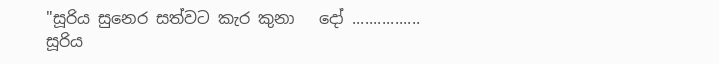"සූරිය සුනෙර සත්වට කැර කුනා   දෝ ................
සූරිය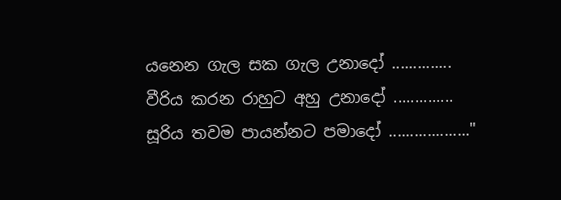යනෙන ගැල සක ගැල උනාදෝ ..............
වීරිය කරන රාහුට අහු උනාදෝ ..............
සූරිය තවම පායන්නට පමාදෝ ..................."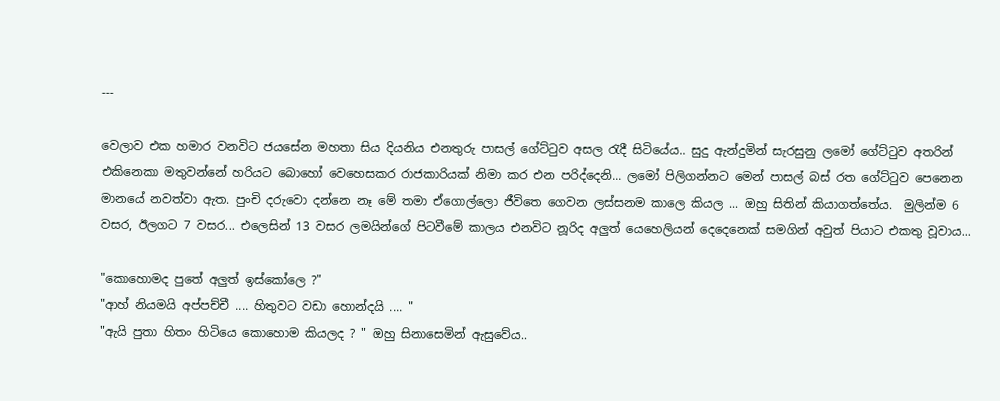---

වෙලාව එක හමාර වනවිට ජයසේන මහතා සිය දියනිය එනතුරු පාසල් ගේට්‍ටුව අසල ‍රැදී සිටියේය.. සුදු ඇන්දුමින් සැරසුනු ලමෝ ගේට්‍ටුව අතරින් එකිනෙකා මතුවන්නේ හරියට බොහෝ වෙහෙසකර රාජකාරියක් නිමා කර එන පරිද්දෙනි... ලමෝ පිලිගන්නට මෙන් පාසල් බස් රත ගේට්‍ටුව පෙනෙන මානයේ නවත්වා ඇත. පුංචි දරුවො දන්නෙ නෑ මේ තමා ඒගොල්ලො ජීවිතෙ ගෙවන ලස්සනම කාලෙ කියල ... ඔහු සිතින් කියාගත්තේය.  මුලින්ම 6 වසර, ඊලගට 7 වසර... එලෙසින් 13 වසර ලමයින්ගේ පිටවීමේ කාලය එනවිට නූරිද අලුත් යෙහෙලියන් දෙදෙනෙක් සමගින් අවුත් පියාට එකතු වූවාය...

"කොහොමද පුතේ අලුත් ඉස්කෝලෙ ?"
"ආහ් නියමයි අප්පච්චී .... හිතුවට වඩා හොන්දයි .... "
"ඇයි පුතා හිතං හිටියෙ කොහොම කියලද ? " ඔහු සිනාසෙමින් ඇසුවේය..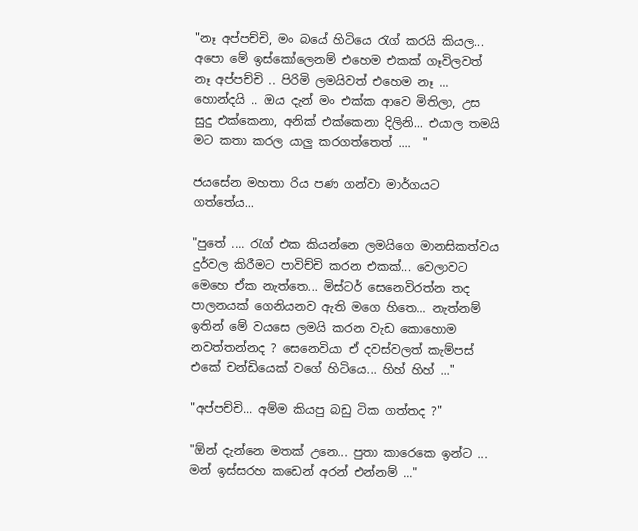"නෑ අප්පච්චි, මං බයේ හිටියෙ ‍රැග් කරයි කියල... අපො මේ ඉස්කෝලෙනම් එහෙම එකක් ගෑවිලවත් නෑ අප්පච්චි .. පිරිමි ලමයිවත් එහෙම නෑ ... හොන්දයි .. ඔය දැන් මං එක්ක ආවෙ මිතිලා, උස සුදු එක්කෙනා, අනික් එක්කෙනා දිලිනි... එයාල තමයි මට කතා කරල යාලු කරගත්තෙත් ....  "

ජයසේන මහතා රිය පණ ගන්වා මාර්ගයට ගත්තේය...

"පුතේ .... රැග් එක කියන්නෙ ලමයිගෙ මානසිකත්වය දුර්වල කිරීමට පාවිච්චි කරන එකක්... වෙලාවට මෙහෙ ඒක නැත්තෙ... මිස්ටර් සෙනෙවිරත්න තද පාලනයක් ගෙනියනව ඇති මගෙ හිතෙ... නැත්නම් ඉතින් මේ වයසෙ ලමයි කරන වැඩ කොහොම නවත්තන්නද ? සෙනෙවියා ඒ දවස්වලත් කැම්පස් එකේ චන්ඩියෙක් වගේ හිටියෙ... හිහ් හිහ් ..."

"අප්පච්චි... අම්ම කියපු බඩු ටික ගත්තද ?"

"ඕන් දැන්නෙ මතක් උනෙ... පුතා කාරෙකෙ ඉන්ට ... මන් ඉස්සරහ කඩෙන් අරන් එන්නම් ..."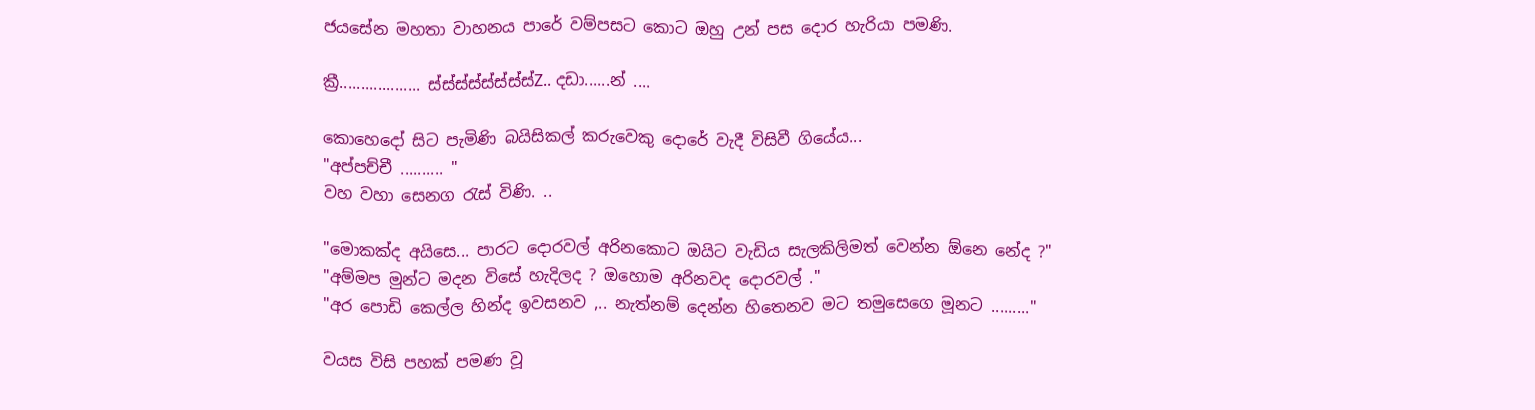ජයසේන මහතා වාහනය පාරේ වම්පසට කොට ඔහු උන් පස දොර හැරියා පමණි.

ක්‍රී................... ස්ස්ස්ස්ස්ස්ස්ස්Z.. දඩා......න් ....

කොහෙදෝ සිට පැමිණි බයිසිකල් කරුවෙකු දොරේ වැදී විසිවී ගියේය...
"අප්පච්චී .......... "
වහ වහා සෙනග ‍රැස් විණි. ..

"මොකක්ද අයිසෙ... පාරට දොරවල් අරිනකොට ඔයිට වැඩිය සැලකිලිමත් වෙන්න ඕනෙ නේද ?"
"අම්මප මුන්ට මදන විසේ හැදිලද ? ඔහොම අරිනවද දොරවල් ."
"අර පොඩි කෙල්ල හින්ද ඉවසනව ,.. නැත්නම් දෙන්න හිතෙනව මට තමුසෙගෙ මූනට ........."

වයස විසි පහක් පමණ වූ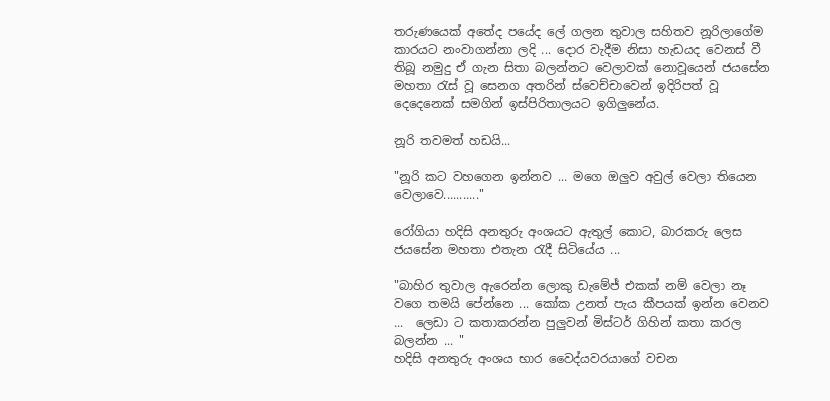තරුණයෙක් අතේද පයේද ලේ ගලන තුවාල සහිතව නූරිලාගේම කාරයට නංවාගන්නා ලදි ... දොර වැදීම නිසා හැඩයද වෙනස් වී තිබූ නමුදු ඒ ගැන සිතා බලන්නට වෙලාවක් නොවූයෙන් ජයසේන මහතා ‍රැස් වූ සෙනග අතරින් ස්වෙච්චාවෙන් ඉදිරිපත් වූ දෙදෙනෙක් සමගින් ඉස්පිරිතාලයට ඉගිලුනේය.

නූරි තවමත් හඩයි...

"නූරි කට වහගෙන ඉන්නව ... මගෙ ඔලුව අවුල් වෙලා තියෙන වෙලාවෙ..........."

රෝගියා හදිසි අනතුරු අංශයට ඇතුල් කොට, බාරකරු ලෙස ජයසේන මහතා එතැන ‍රැදී සිටියේය ...

"බාහිර තුවාල ඇරෙන්න ලොකු ඩැමේජ් එකක් නම් වෙලා නෑ වගෙ තමයි පේන්නෙ ... කෝක උනත් පැය කීපයක් ඉන්න වෙනව ...  ලෙඩා ට කතාකරන්න පුලුවන් මිස්ටර් ගිහින් කතා කරල බලන්න ... "
හදිසි අනතුරු අංශය භාර වෛද්යවරයාගේ වචන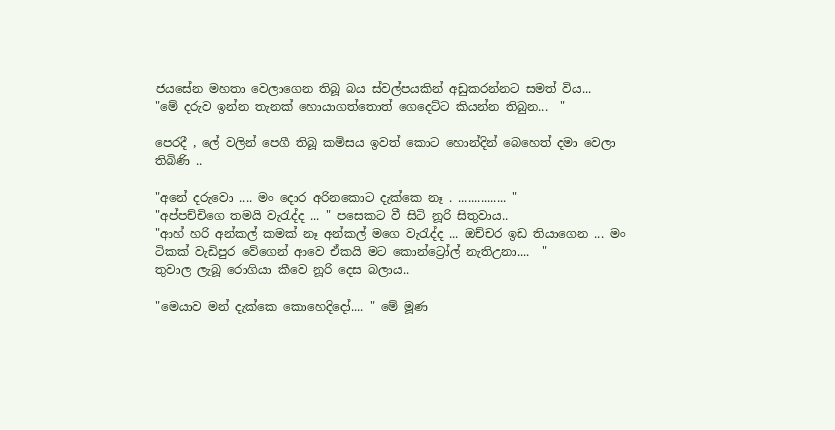ජයසේන මහතා වෙලාගෙන තිබූ බය ස්වල්පයකින් අඩුකරන්නට සමත් විය...
"මේ දරුව ඉන්න තැනක් හොයාගත්තොත් ගෙදෙට්ට කියන්න තිබුන...  "

පෙරදී , ලේ වලින් පෙගී තිබූ කමිසය ඉවත් කොට හොන්දින් බෙහෙත් දමා වෙලා තිබිණි ..

"අනේ දරුවො .... මං දොර අරිනකොට දැක්කෙ නෑ . ............... "
"අප්පච්චිගෙ තමයි වැ‍රැද්ද ... " පසෙකට වී සිටි නූරි සිතුවාය..
"ආහ් හරි අන්කල් කමක් නෑ අන්කල් මගෙ වැ‍රැද්ද ... ඔච්චර ඉඩ තියාගෙන ... මං ටිකක් වැඩිපුර වේගෙන් ආවෙ ඒකයි මට කොන්ට්‍රෝල් නැතිඋනා....  "
තුවාල ලැබූ රොගියා කීවෙ නූරි දෙස බලාය..

"මෙයාව මන් දැක්කෙ කොහෙදිදෝ.... " මේ මූණ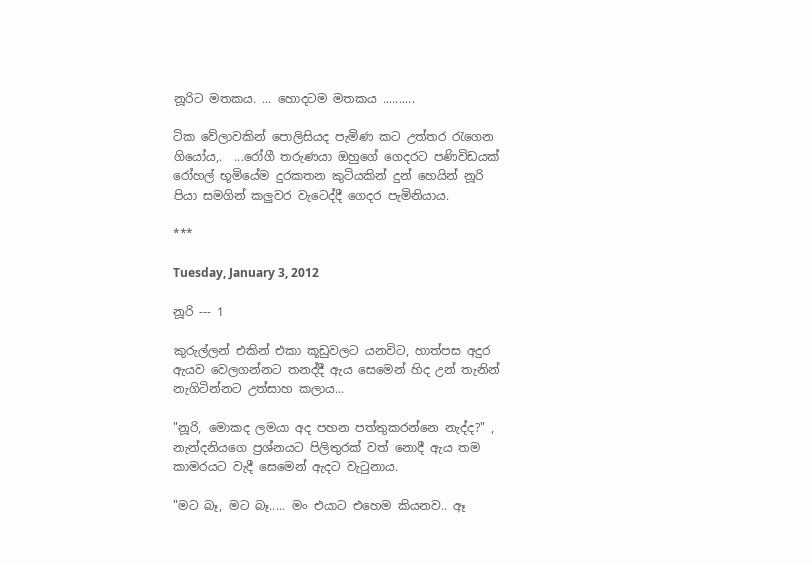නූරිට මතකය. ... හොදටම මතකය ..........

ටික වේලාවකින් පොලිසියද පැමිණ කට උත්තර ‍රැගෙන ගියෝය,.  ...රෝගී තරුණයා ඔහුගේ ගෙදරට පණිවිඩයක් රෝහල් භූමියේම දුරකතන කුටියකින් දුන් හෙයින් නූරි පියා සමගින් කලුවර වැටෙද්දී ගෙදර පැමිනියාය.

***

Tuesday, January 3, 2012

නූරි --- 1

කුරුල්ලන් එකින් එකා කූඩුවලට යනවිට, හාත්පස අදුර ඇයව වෙලගන්නට තනද්දී ඇය සෙමෙන් හිද උන් තැනින් නැගිටින්නට උත්සාහ කලාය...

"නූරි, මොකද ලමයා අද පහන පත්තුකරන්නෙ නැද්ද?" , නැන්දනියගෙ ප්‍රශ්නයට පිලිතුරක් වත් නොදී ඇය තම කාමරයට වැදී සෙමෙන් ඇදට වැ‍ටුනාය.

"මට බෑ, මට බෑ..... මං එයාට එහෙම කියනව.. ඈ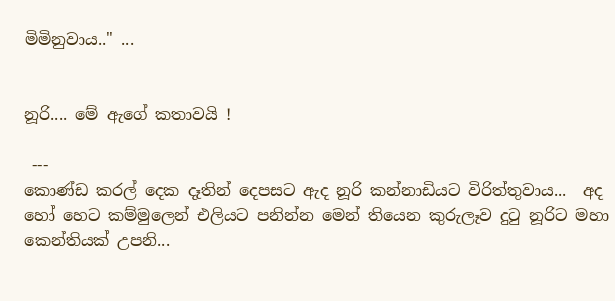මිමිනුවාය.." ...


නූරි.... මේ ඇගේ කතාවයි !

 ---
කොණ්ඩ කරල් දෙක දෑතින් දෙපසට ඇද නූරි කන්නාඩියට විරිත්තුවාය...  අද හෝ හෙට කම්මුලෙන් එලියට පනින්න මෙන් තියෙන කුරුලෑව දු‍ටු නූරිට මහා කෙන්තියක් උපනි...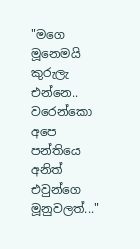"මගෙ මූනෙමයි කුරුලැ එන්නෙ.. වරෙන්කො අපෙ පන්තියෙ අනිත් එවුන්ගෙ මූනුවලත්..."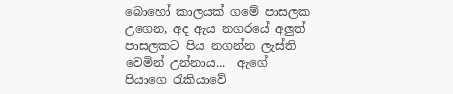බොහෝ කාලයක් ගමේ පාසලක උගෙන, අද ඇය නගරයේ අලුත් පාසලකට පිය නගන්න ලැස්ති වෙමින් උන්නාය...  ඇගේ පියාගෙ ‍රැකියාවේ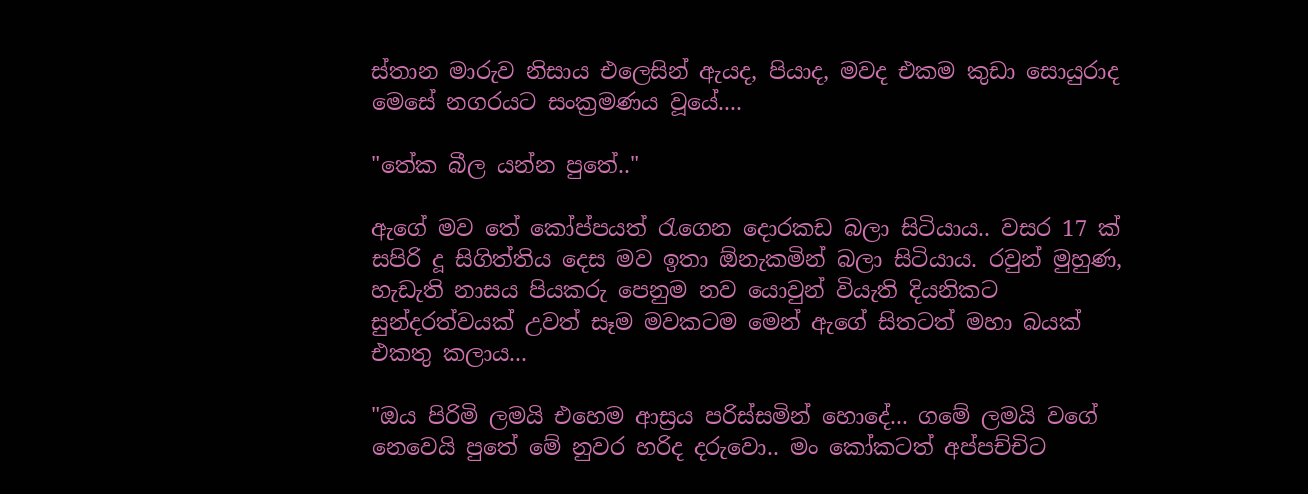ස්තාන මාරුව නිසාය එලෙසින් ඇයද, පියාද, මවද එකම කුඩා සොයුරාද මෙසේ නගරයට සංක්‍රමණය වූයේ....

"තේක බීල යන්න පුතේ.."

ඇගේ මව තේ කෝප්පයත් ‍රැගෙන දොරකඩ බලා සිටියාය.. වසර 17 ක් සපිරි දූ සිගිත්තිය දෙස මව ඉතා ඕනැකමින් බලා සිටියාය. රවුන් මුහුණ, හැඩැති නාසය පියකරු පෙනුම නව යොවුන් වියැති දියනිකට සුන්දරත්වයක් උවත් සෑම මවකටම මෙන් ඇගේ සිතටත් මහා බයක් එකතු කලාය...

"ඔය පිරිමි ලමයි එහෙම ආස්‍රය පරිස්සමින් හොදේ... ගමේ ලමයි වගේ නෙවෙයි පුතේ මේ නුවර හරිද දරුවො.. මං කෝකටත් අප්පච්චිට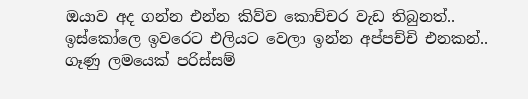ඔයාව අද ගන්න එන්න කිව්ව කොච්චර වැඩ තිබුනත්.. ඉස්කෝලෙ ඉවරෙට එලියට වෙලා ඉන්න අප්පච්චි එනකන්.. ගෑණු ලමයෙක් පරිස්සම්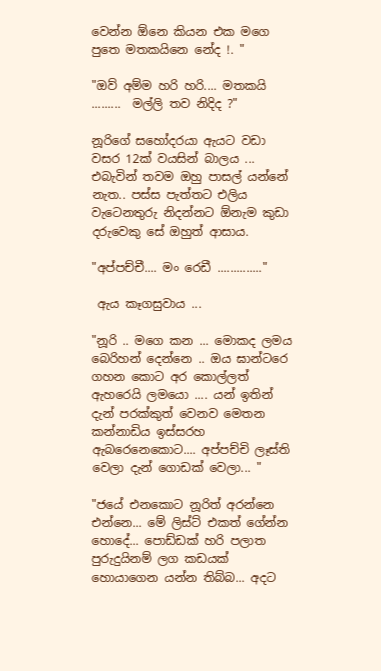වෙන්න ඕනෙ කියන එක මගෙ පුතෙ මතකයිනෙ නේද !. "

"ඔව් අම්ම හරි හරි.... මතකයි .........  මල්ලි තව නිදිද ?"

නූරිගේ සහෝදරයා ඇයට වඩා වසර 12ක් වයසින් බාලය ... එබැවින් තවම ඔහු පාසල් යන්නේ නැත.. පස්ස පැත්තට එලිය වැටෙනතුරු නිදන්නට ඕනැම කුඩා දරුවෙකු සේ ඔහුත් ආසාය.

"අප්පච්චී.... මං රෙඩී .............."

 ඇය කෑගසුවාය ...

"නූරි .. මගෙ කන ... මොකද ලමය බෙරිහන් දෙන්නෙ .. ඔය ඝාන්ටරෙ ගහන කොට අර කොල්ලත් ඇහරෙයි ලමයො .... යන් ඉතින් දැන් පරක්කුත් වෙනව මෙතන කන්නාඩිය ඉස්සරහ ඇබරෙනෙකොට.... අප්පච්චි ලෑස්ති වෙලා දැන් ගොඩක් වෙලා... "

"ජයේ එනකොට නූරිත් අරන්නෙ එන්නෙ... මේ ලිස්ට් එකත් ගේන්න හොදේ... පොඩ්ඩක් හරි පලාත පුරුදුයිනම් ලග කඩයක් හොයාගෙන යන්න තිබ්බ... අදට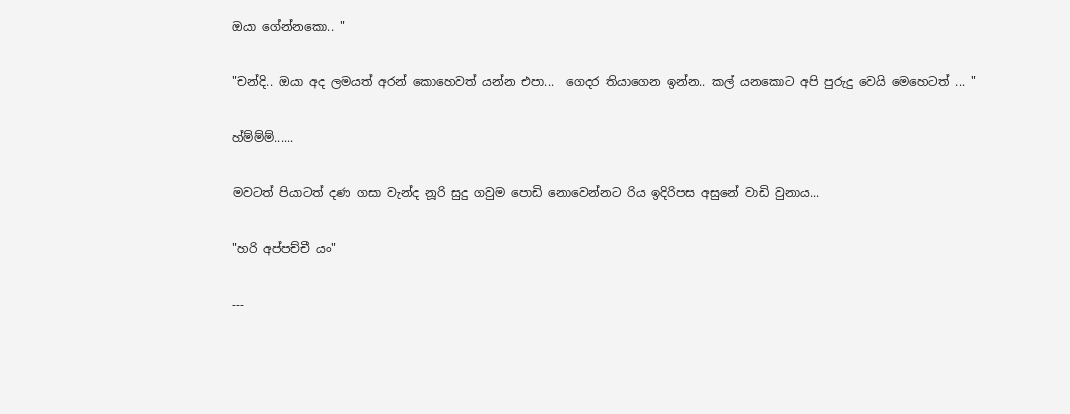ඔයා ගේන්නකො.. "

"චන්දි.. ඔයා අද ලමයත් අරන් කොහෙවත් යන්න එපා...  ගෙදර තියාගෙන ඉන්න.. කල් යනකොට අපි පුරුදු වෙයි මෙහෙටත් ... "

හ්ම්ම්ම්......

මවටත් පියාටත් දණ ගසා වැන්ද නූරි සුදු ගවුම පොඩි නොවෙන්නට රිය ඉදිරිපස අසුනේ වාඩි වුනාය...

"හරි අප්පච්චී යං"

---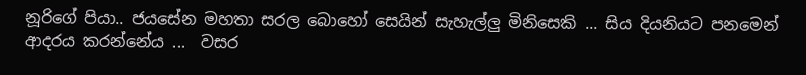නූරිගේ පියා.. ජයසේන මහතා සරල බොහෝ සෙයින් සැහැල්ලු මිනිසෙකි ... සිය දියනියට පනමෙන් ආදරය කරන්නේය ...  වසර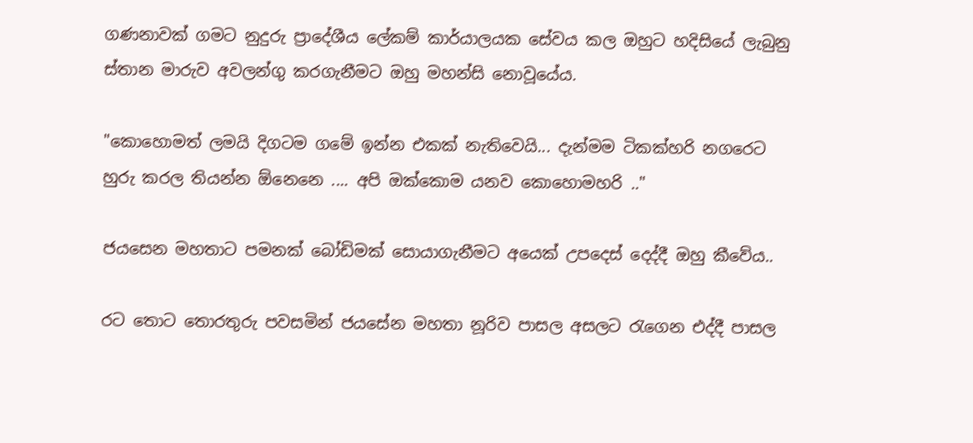ගණනාවක් ගමට නුදුරු ප්‍රාදේශීය ලේකම් කාර්යාලයක සේවය කල ඔහුට හදිසියේ ලැබුනු ස්තාන මාරුව අවලන්ගු කරගැනීමට ඔහු මහන්සි නොවූයේය.

"කොහොමත් ලමයි දිගටම ගමේ ඉන්න එකක් නැතිවෙයි... දැන්මම ටිකක්හරි නගරෙට හුරු කරල තියන්න ඕනෙනෙ .... අපි ඔක්කොම යනව කොහොමහරි .."

ජයසෙන මහතාට පමනක් බෝඩිමක් සොයාගැනීමට අයෙක් උපදෙස් දෙද්දී ඔහු කීවේය..

රට තොට තොරතුරු පවසමින් ජයසේන මහතා නූරිව පාසල අසලට ‍රැගෙන එද්දී පාසල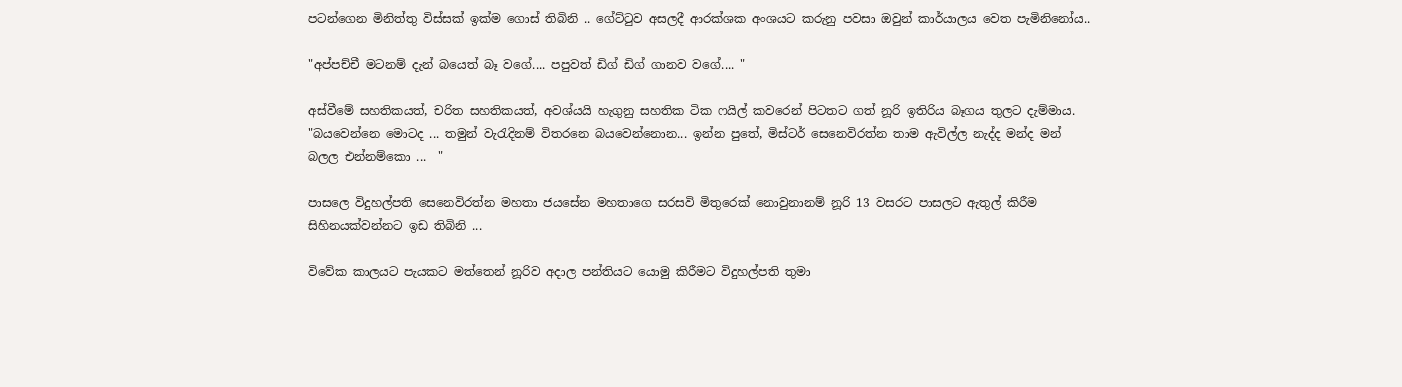පටන්ගෙන මිනිත්තු විස්සක් ඉක්ම ගොස් තිබිනි .. ගේට්‍ටුව අසලදී ආරක්ශක අංශයට කරුනු පවසා ඔවුන් කාර්යාලය වෙත පැමිනිනෝය..

"අප්පච්චී මටනම් දැන් බයෙත් බෑ වගේ.... පපුවත් ඩිග් ඩිග් ගානව වගේ.... "

අස්වීමේ සහතිකයත්, චරිත සහතිකයත්, අවශ්යයි හැගුනු සහතික ටික ෆයිල් කවරෙන් පිටතට ගත් නූරි ඉතිරිය බෑගය තුලට දැම්මාය.
"බයවෙන්නෙ මොටද ... තමුන් වැ‍රැදිනම් විතරනෙ බයවෙන්නොන... ඉන්න පුතේ, මිස්ටර් සෙනෙවිරත්න තාම ඇවිල්ල නැද්ද මන්ද මන් බලල එන්නම්කො ...  "

පාසලෙ විදුහල්පති සෙනෙවිරත්න මහතා ජයසේන මහතාගෙ සරසවි මිතුරෙක් නොවුනානම් නූරි 13 වසරට පාසලට ඇතුල් කිරීම සිහිනයක්වන්නට ඉඩ තිබිනි ...

විවේක කාලයට පැයකට මත්තෙන් නූරිව අදාල පන්තියට යොමු කිරීමට විදුහල්පති තුමා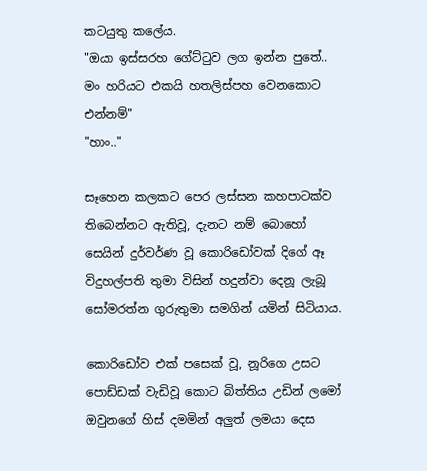කටයුතු කලේය.
"ඔයා ඉස්සරහ ගේට්‍ටුව ලග ඉන්න පුතේ.. මං හරියට එකයි හතලිස්පහ වෙනකොට එන්නම්"
"හාං.."

සෑහෙන කලකට පෙර ලස්සන කහපාටක්ව තිබෙන්නට ඇතිවූ, දැනට නම් බොහෝ සෙයින් දුර්වර්ණ වූ කොරිඩෝවක් දිගේ ඈ විදුහල්පති තුමා විසින් හදුන්වා දෙනූ ලැබූ සෝමරත්න ගුරුතුමා සමගින් යමින් සිටියාය.

කොරිඩෝව එක් පසෙක් වූ, නූරිගෙ උසට පොඩ්ඩක් වැඩිවූ කොට බිත්තිය උඩින් ලමෝ ඔවුනගේ හිස් දමමින් අලුත් ලමයා දෙස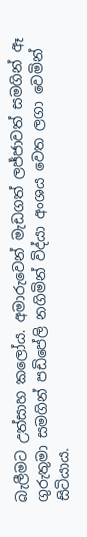බැලීමට උත්සාහ කලෝය. අමාරුවෙන් මැඩගත් ලජ්ජාවත් සමගින් ඈ ගුරුතුමා සමගින් පඩිපේලි නගිමින් විද්යා අංශය වෙත ලගා වෙමින් සිටියාය.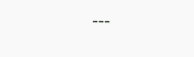---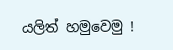යලිත් හමුවෙමු !